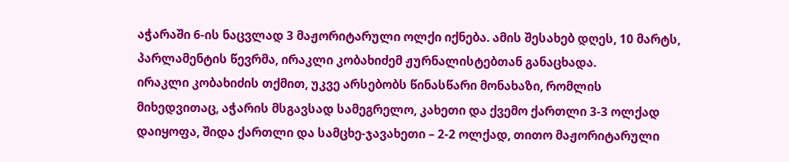აჭარაში 6-ის ნაცვლად 3 მაჟორიტარული ოლქი იქნება. ამის შესახებ დღეს, 10 მარტს, პარლამენტის წევრმა, ირაკლი კობახიძემ ჟურნალისტებთან განაცხადა.
ირაკლი კობახიძის თქმით, უკვე არსებობს წინასწარი მონახაზი, რომლის მიხედვითაც, აჭარის მსგავსად სამეგრელო, კახეთი და ქვემო ქართლი 3-3 ოლქად დაიყოფა, შიდა ქართლი და სამცხე-ჯავახეთი – 2-2 ოლქად, თითო მაჟორიტარული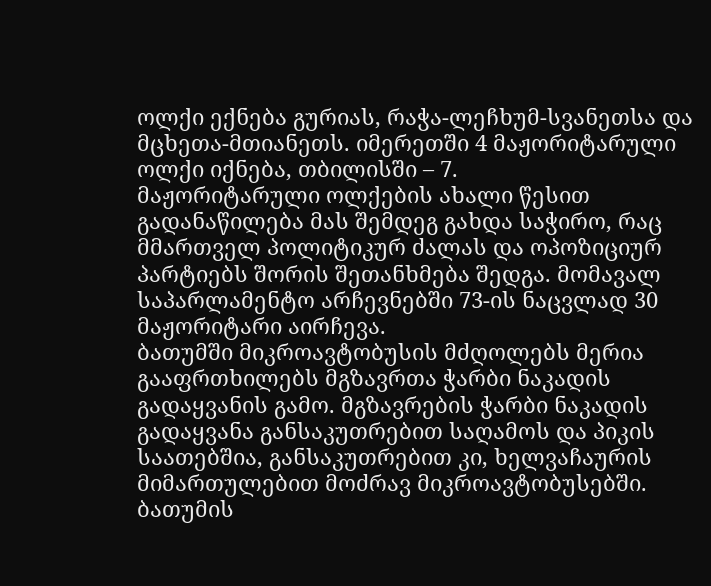ოლქი ექნება გურიას, რაჭა-ლეჩხუმ-სვანეთსა და მცხეთა-მთიანეთს. იმერეთში 4 მაჟორიტარული ოლქი იქნება, თბილისში – 7.
მაჟორიტარული ოლქების ახალი წესით გადანაწილება მას შემდეგ გახდა საჭირო, რაც მმართველ პოლიტიკურ ძალას და ოპოზიციურ პარტიებს შორის შეთანხმება შედგა. მომავალ საპარლამენტო არჩევნებში 73-ის ნაცვლად 30 მაჟორიტარი აირჩევა.
ბათუმში მიკროავტობუსის მძღოლებს მერია გააფრთხილებს მგზავრთა ჭარბი ნაკადის გადაყვანის გამო. მგზავრების ჭარბი ნაკადის გადაყვანა განსაკუთრებით საღამოს და პიკის საათებშია, განსაკუთრებით კი, ხელვაჩაურის მიმართულებით მოძრავ მიკროავტობუსებში.
ბათუმის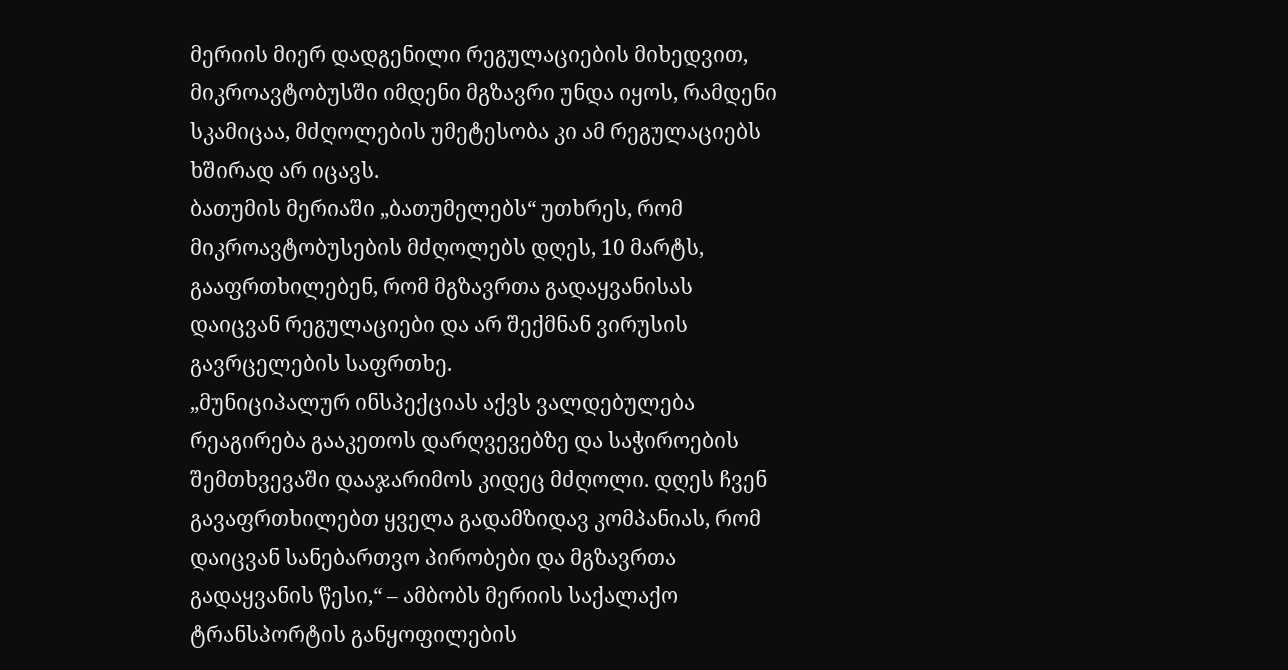მერიის მიერ დადგენილი რეგულაციების მიხედვით, მიკროავტობუსში იმდენი მგზავრი უნდა იყოს, რამდენი სკამიცაა, მძღოლების უმეტესობა კი ამ რეგულაციებს ხშირად არ იცავს.
ბათუმის მერიაში „ბათუმელებს“ უთხრეს, რომ მიკროავტობუსების მძღოლებს დღეს, 10 მარტს, გააფრთხილებენ, რომ მგზავრთა გადაყვანისას დაიცვან რეგულაციები და არ შექმნან ვირუსის გავრცელების საფრთხე.
„მუნიციპალურ ინსპექციას აქვს ვალდებულება რეაგირება გააკეთოს დარღვევებზე და საჭიროების შემთხვევაში დააჯარიმოს კიდეც მძღოლი. დღეს ჩვენ გავაფრთხილებთ ყველა გადამზიდავ კომპანიას, რომ დაიცვან სანებართვო პირობები და მგზავრთა გადაყვანის წესი,“ – ამბობს მერიის საქალაქო ტრანსპორტის განყოფილების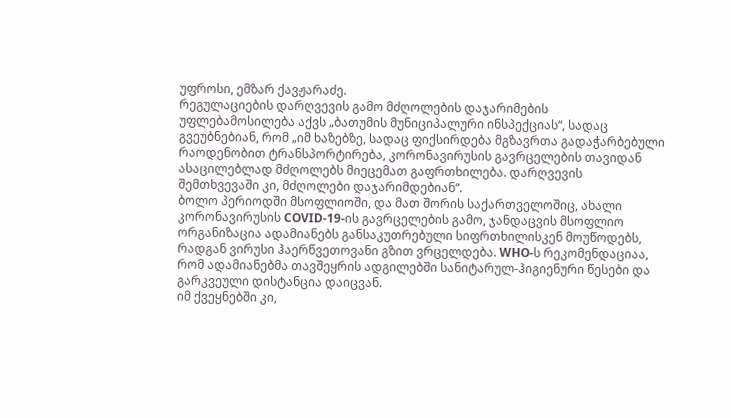უფროსი, ემზარ ქავჟარაძე.
რეგულაციების დარღვევის გამო მძღოლების დაჯარიმების უფლებამოსილება აქვს „ბათუმის მუნიციპალური ინსპექციას“, სადაც გვეუბნებიან, რომ „იმ ხაზებზე, სადაც ფიქსირდება მგზავრთა გადაჭარბებული რაოდენობით ტრანსპორტირება, კორონავირუსის გავრცელების თავიდან ასაცილებლად მძღოლებს მიეცემათ გაფრთხილება. დარღვევის შემთხვევაში კი, მძღოლები დაჯარიმდებიან“.
ბოლო პერიოდში მსოფლიოში, და მათ შორის საქართველოშიც, ახალი კორონავირუსის COVID-19-ის გავრცელების გამო, ჯანდაცვის მსოფლიო ორგანიზაცია ადამიანებს განსაკუთრებული სიფრთხილისკენ მოუწოდებს, რადგან ვირუსი ჰაერწვეთოვანი გზით ვრცელდება. WHO-ს რეკომენდაციაა, რომ ადამიანებმა თავშეყრის ადგილებში სანიტარულ-ჰიგიენური წესები და გარკვეული დისტანცია დაიცვან.
იმ ქვეყნებში კი,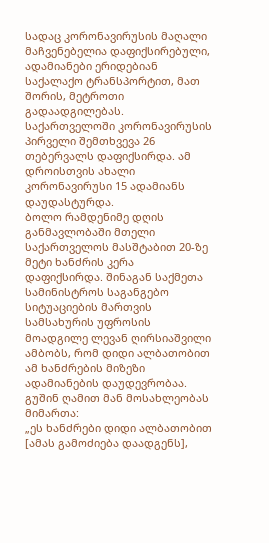სადაც კორონავირუსის მაღალი მაჩვენებელია დაფიქსირებული, ადამიანები ერიდებიან საქალაქო ტრანსპორტით, მათ შორის, მეტროთი გადაადგილებას.
საქართველოში კორონავირუსის პირველი შემთხვევა 26 თებერვალს დაფიქსირდა. ამ დროისთვის ახალი კორონავირუსი 15 ადამიანს დაუდასტურდა.
ბოლო რამდენიმე დღის განმავლობაში მთელი საქართველოს მასშტაბით 20-ზე მეტი ხანძრის კერა დაფიქსირდა. შინაგან საქმეთა სამინისტროს საგანგებო სიტუაციების მართვის სამსახურის უფროსის მოადგილე ლევან ღირსიაშვილი ამბობს, რომ დიდი ალბათობით ამ ხანძრების მიზეზი ადამიანების დაუდევრობაა. გუშინ ღამით მან მოსახლეობას მიმართა:
„ეს ხანძრები დიდი ალბათობით [ამას გამოძიება დაადგენს],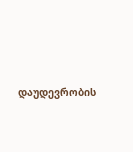დაუდევრობის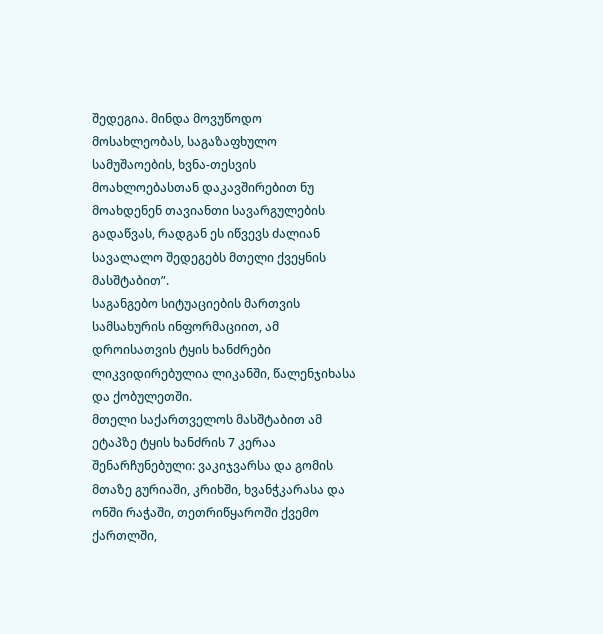შედეგია. მინდა მოვუწოდო მოსახლეობას, საგაზაფხულო სამუშაოების, ხვნა-თესვის მოახლოებასთან დაკავშირებით ნუ მოახდენენ თავიანთი სავარგულების გადაწვას, რადგან ეს იწვევს ძალიან სავალალო შედეგებს მთელი ქვეყნის მასშტაბით”.
საგანგებო სიტუაციების მართვის სამსახურის ინფორმაციით, ამ დროისათვის ტყის ხანძრები ლიკვიდირებულია ლიკანში, წალენჯიხასა და ქობულეთში.
მთელი საქართველოს მასშტაბით ამ ეტაპზე ტყის ხანძრის 7 კერაა შენარჩუნებული: ვაკიჯვარსა და გომის მთაზე გურიაში, კრიხში, ხვანჭკარასა და ონში რაჭაში, თეთრიწყაროში ქვემო ქართლში,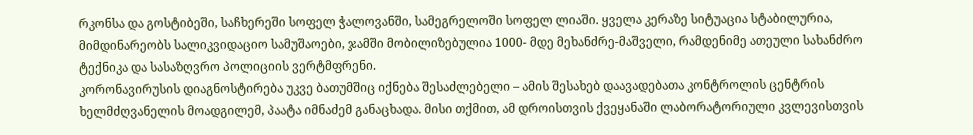რკონსა და გოსტიბეში, საჩხერეში სოფელ ჭალოვანში, სამეგრელოში სოფელ ლიაში. ყველა კერაზე სიტუაცია სტაბილურია, მიმდინარეობს სალიკვიდაციო სამუშაოები, ჯამში მობილიზებულია 1000- მდე მეხანძრე-მაშველი, რამდენიმე ათეული სახანძრო ტექნიკა და სასაზღვრო პოლიციის ვერტმფრენი.
კორონავირუსის დიაგნოსტირება უკვე ბათუმშიც იქნება შესაძლებელი – ამის შესახებ დაავადებათა კონტროლის ცენტრის ხელმძღვანელის მოადგილემ, პაატა იმნაძემ განაცხადა. მისი თქმით, ამ დროისთვის ქვეყანაში ლაბორატორიული კვლევისთვის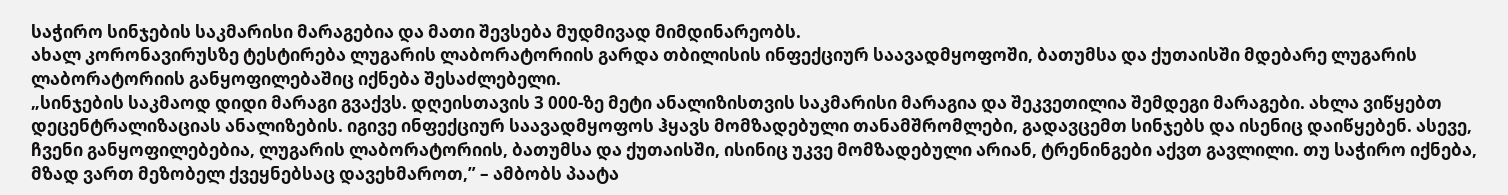საჭირო სინჯების საკმარისი მარაგებია და მათი შევსება მუდმივად მიმდინარეობს.
ახალ კორონავირუსზე ტესტირება ლუგარის ლაბორატორიის გარდა თბილისის ინფექციურ საავადმყოფოში, ბათუმსა და ქუთაისში მდებარე ლუგარის ლაბორატორიის განყოფილებაშიც იქნება შესაძლებელი.
„სინჯების საკმაოდ დიდი მარაგი გვაქვს. დღეისთავის 3 000-ზე მეტი ანალიზისთვის საკმარისი მარაგია და შეკვეთილია შემდეგი მარაგები. ახლა ვიწყებთ დეცენტრალიზაციას ანალიზების. იგივე ინფექციურ საავადმყოფოს ჰყავს მომზადებული თანამშრომლები, გადავცემთ სინჯებს და ისენიც დაიწყებენ. ასევე, ჩვენი განყოფილებებია, ლუგარის ლაბორატორიის, ბათუმსა და ქუთაისში, ისინიც უკვე მომზადებული არიან, ტრენინგები აქვთ გავლილი. თუ საჭირო იქნება, მზად ვართ მეზობელ ქვეყნებსაც დავეხმაროთ,” – ამბობს პაატა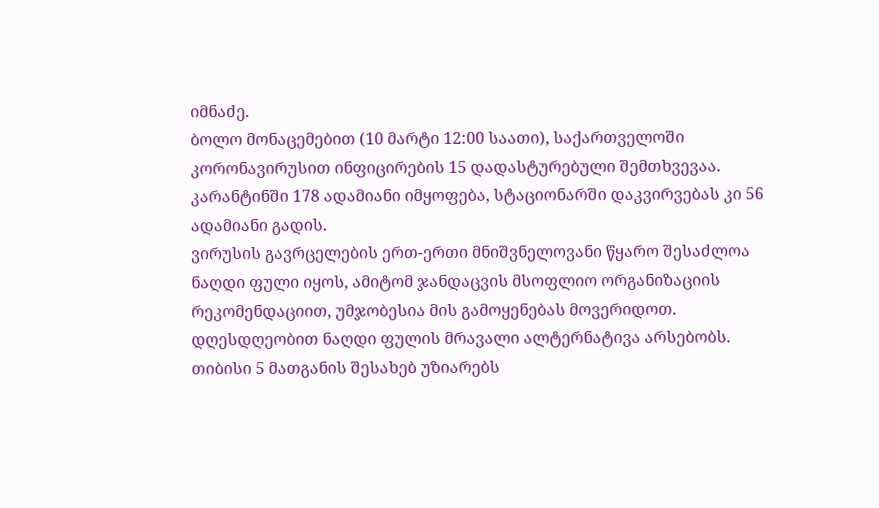იმნაძე.
ბოლო მონაცემებით (10 მარტი 12:00 საათი), საქართველოში კორონავირუსით ინფიცირების 15 დადასტურებული შემთხვევაა. კარანტინში 178 ადამიანი იმყოფება, სტაციონარში დაკვირვებას კი 56 ადამიანი გადის.
ვირუსის გავრცელების ერთ-ერთი მნიშვნელოვანი წყარო შესაძლოა ნაღდი ფული იყოს, ამიტომ ჯანდაცვის მსოფლიო ორგანიზაციის რეკომენდაციით, უმჯობესია მის გამოყენებას მოვერიდოთ.
დღესდღეობით ნაღდი ფულის მრავალი ალტერნატივა არსებობს. თიბისი 5 მათგანის შესახებ უზიარებს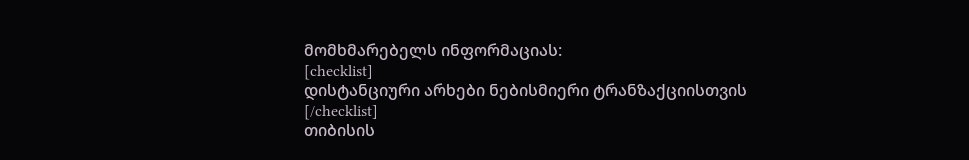მომხმარებელს ინფორმაციას:
[checklist]
დისტანციური არხები ნებისმიერი ტრანზაქციისთვის
[/checklist]
თიბისის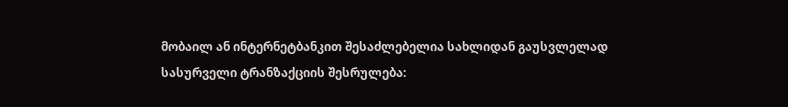მობაილ ან ინტერნეტბანკით შესაძლებელია სახლიდან გაუსვლელად სასურველი ტრანზაქციის შესრულება: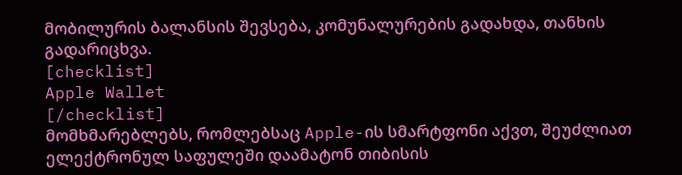მობილურის ბალანსის შევსება, კომუნალურების გადახდა, თანხის გადარიცხვა.
[checklist]
Apple Wallet
[/checklist]
მომხმარებლებს, რომლებსაც Apple-ის სმარტფონი აქვთ, შეუძლიათ ელექტრონულ საფულეში დაამატონ თიბისის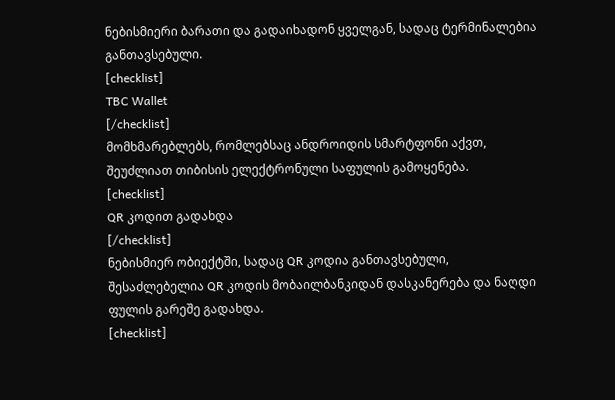ნებისმიერი ბარათი და გადაიხადონ ყველგან, სადაც ტერმინალებია განთავსებული.
[checklist]
TBC Wallet
[/checklist]
მომხმარებლებს, რომლებსაც ანდროიდის სმარტფონი აქვთ, შეუძლიათ თიბისის ელექტრონული საფულის გამოყენება.
[checklist]
QR კოდით გადახდა
[/checklist]
ნებისმიერ ობიექტში, სადაც QR კოდია განთავსებული, შესაძლებელია QR კოდის მობაილბანკიდან დასკანერება და ნაღდი ფულის გარეშე გადახდა.
[checklist]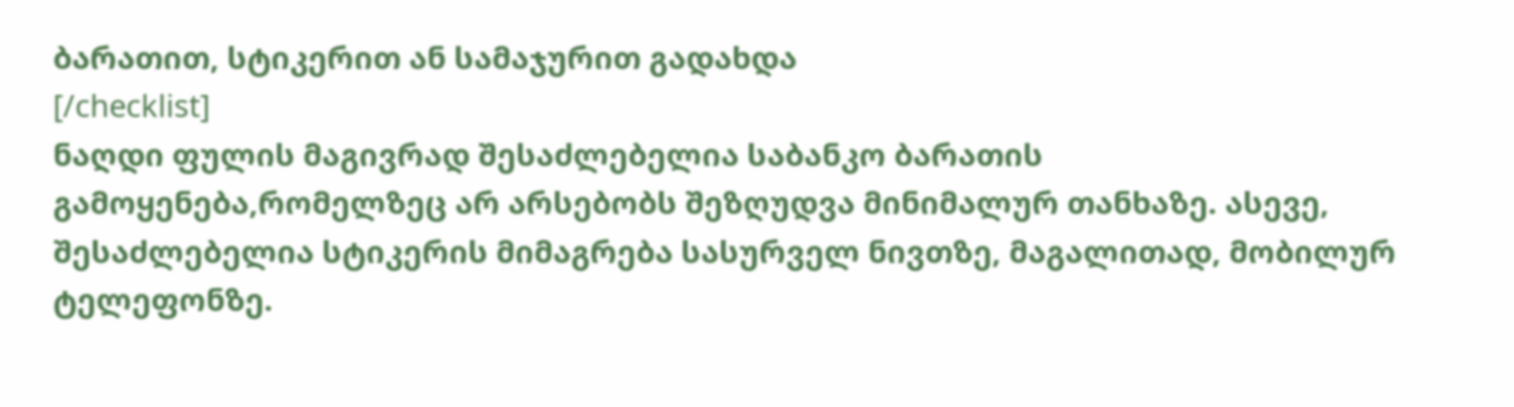ბარათით, სტიკერით ან სამაჯურით გადახდა
[/checklist]
ნაღდი ფულის მაგივრად შესაძლებელია საბანკო ბარათის გამოყენება,რომელზეც არ არსებობს შეზღუდვა მინიმალურ თანხაზე. ასევე, შესაძლებელია სტიკერის მიმაგრება სასურველ ნივთზე, მაგალითად, მობილურ ტელეფონზე.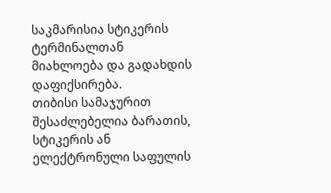საკმარისია სტიკერის ტერმინალთან მიახლოება და გადახდის დაფიქსირება.
თიბისი სამაჯურით შესაძლებელია ბარათის, სტიკერის ან ელექტრონული საფულის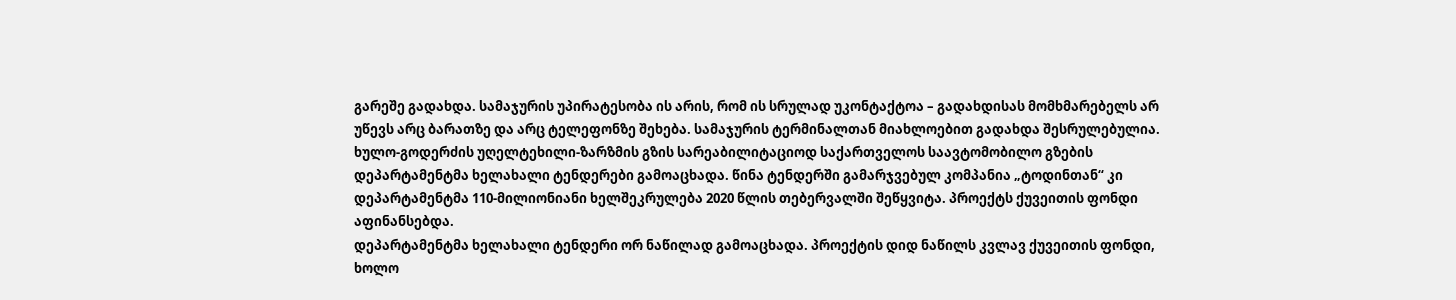გარეშე გადახდა. სამაჯურის უპირატესობა ის არის, რომ ის სრულად უკონტაქტოა – გადახდისას მომხმარებელს არ უწევს არც ბარათზე და არც ტელეფონზე შეხება. სამაჯურის ტერმინალთან მიახლოებით გადახდა შესრულებულია.
ხულო-გოდერძის უღელტეხილი-ზარზმის გზის სარეაბილიტაციოდ საქართველოს საავტომობილო გზების დეპარტამენტმა ხელახალი ტენდერები გამოაცხადა. წინა ტენდერში გამარჯვებულ კომპანია „ტოდინთან“ კი დეპარტამენტმა 110-მილიონიანი ხელშეკრულება 2020 წლის თებერვალში შეწყვიტა. პროექტს ქუვეითის ფონდი აფინანსებდა.
დეპარტამენტმა ხელახალი ტენდერი ორ ნაწილად გამოაცხადა. პროექტის დიდ ნაწილს კვლავ ქუვეითის ფონდი, ხოლო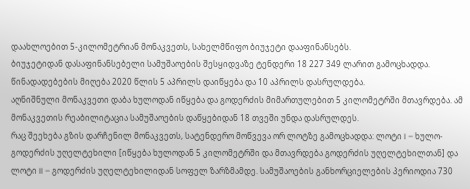დაახლოებით 5-კილომეტრიან მონაკვეთს, სახელმწიფო ბიუჯეტი დააფინანსებს.
ბიუჯეტიდან დასაფინანსებელი სამუშაოების შესყიდვაზე ტენდერი 18 227 349 ლარით გამოცხადდა. წინადადებების მიღება 2020 წლის 5 აპრილს დაიწყება და 10 აპრილს დასრულდება.
აღნიშნული მონაკვეთი დაბა ხულოდან იწყება და გოდერძის მიმართულებით 5 კილომეტრში მთავრდება. ამ მონაკვეთის რეაბილიტაცია სამუშაოების დაწყებიდან 18 თვეში უნდა დასრულდეს.
რაც შეეხება გზის დარჩენილ მონაკვეთს, სატენდერო მოწვევა ორ ლოტზე გამოცხადდა: ლოტი I – ხულო-გოდერძის უღელტეხილი [იწყება ხულოდან 5 კილომეტრში და მთავრდება გოდერძის უღელტეხილთან] და ლოტი II – გოდერძის უღელტეხილიდან სოფელ ზარზმამდე. სამუშაოების განხორციელების პერიოდია 730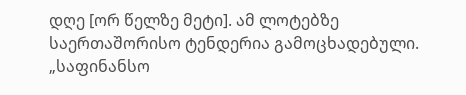დღე [ორ წელზე მეტი]. ამ ლოტებზე საერთაშორისო ტენდერია გამოცხადებული.
„საფინანსო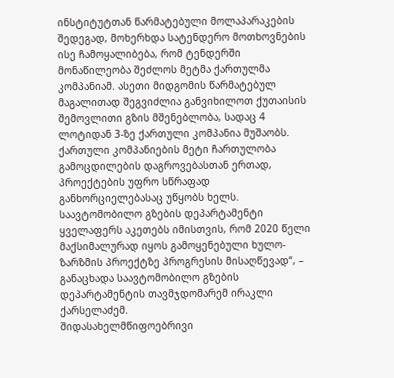ინსტიტუტთან წარმატებული მოლაპარაკების შედეგად, მოხერხდა სატენდერო მოთხოვნების ისე ჩამოყალიბება, რომ ტენდერში მონაწილეობა შეძლოს მეტმა ქართულმა კომპანიამ. ასეთი მიდგომის წარმატებულ მაგალითად შეგვიძლია განვიხილოთ ქუთაისის შემოვლითი გზის მშენებლობა, სადაც 4 ლოტიდან 3-ზე ქართული კომპანია მუშაობს. ქართული კომპანიების მეტი ჩართულობა გამოცდილების დაგროვებასთან ერთად, პროექტების უფრო სწრაფად განხორციელებასაც უწყობს ხელს. საავტომობილო გზების დეპარტამენტი ყველაფერს აკეთებს იმისთვის, რომ 2020 წელი მაქსიმალურად იყოს გამოყენებული ხულო-ზარზმის პროექტზე პროგრესის მისაღწევად“, – განაცხადა საავტომობილო გზების დეპარტამენტის თავმჯდომარემ ირაკლი ქარსელაძემ.
შიდასახელმწიფოებრივი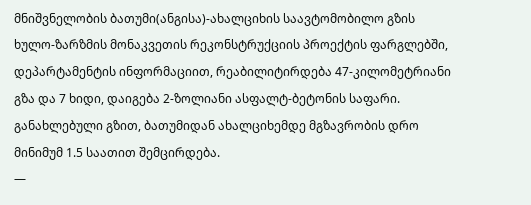მნიშვნელობის ბათუმი(ანგისა)-ახალციხის საავტომობილო გზის ხულო-ზარზმის მონაკვეთის რეკონსტრუქციის პროექტის ფარგლებში, დეპარტამენტის ინფორმაციით, რეაბილიტირდება 47-კილომეტრიანი გზა და 7 ხიდი, დაიგება 2-ზოლიანი ასფალტ-ბეტონის საფარი.
განახლებული გზით, ბათუმიდან ახალციხემდე მგზავრობის დრო მინიმუმ 1.5 საათით შემცირდება.
—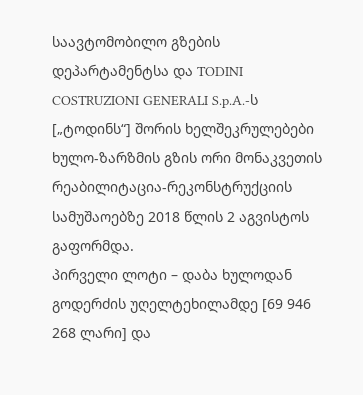საავტომობილო გზების დეპარტამენტსა და TODINI COSTRUZIONI GENERALI S.p.A.-ს [„ტოდინს“] შორის ხელშეკრულებები ხულო-ზარზმის გზის ორი მონაკვეთის რეაბილიტაცია-რეკონსტრუქციის სამუშაოებზე 2018 წლის 2 აგვისტოს გაფორმდა.
პირველი ლოტი – დაბა ხულოდან გოდერძის უღელტეხილამდე [69 946 268 ლარი] და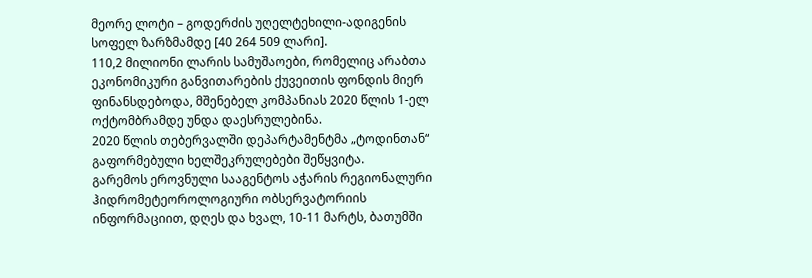მეორე ლოტი – გოდერძის უღელტეხილი-ადიგენის სოფელ ზარზმამდე [40 264 509 ლარი].
110,2 მილიონი ლარის სამუშაოები, რომელიც არაბთა ეკონომიკური განვითარების ქუვეითის ფონდის მიერ ფინანსდებოდა, მშენებელ კომპანიას 2020 წლის 1-ელ ოქტომბრამდე უნდა დაესრულებინა.
2020 წლის თებერვალში დეპარტამენტმა „ტოდინთან“ გაფორმებული ხელშეკრულებები შეწყვიტა.
გარემოს ეროვნული სააგენტოს აჭარის რეგიონალური ჰიდრომეტეოროლოგიური ობსერვატორიის ინფორმაციით, დღეს და ხვალ, 10-11 მარტს, ბათუმში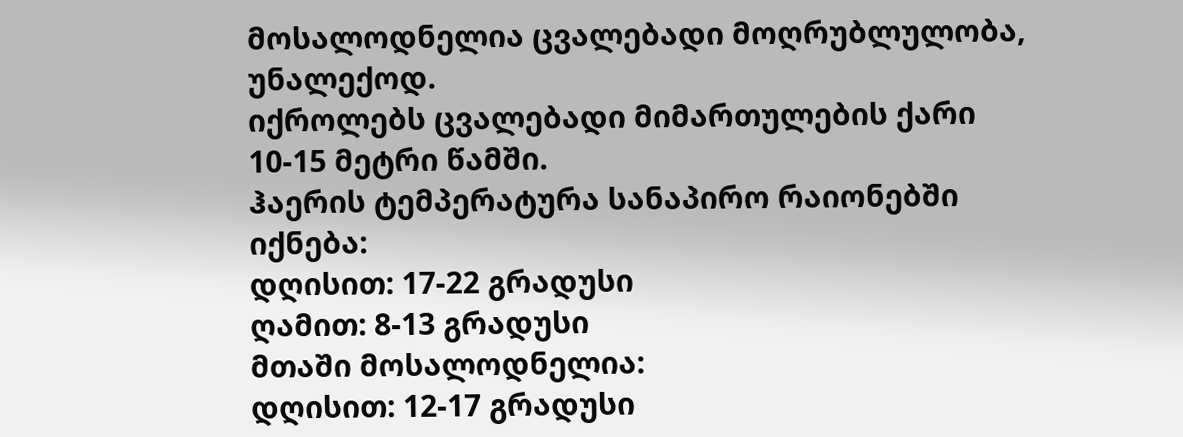მოსალოდნელია ცვალებადი მოღრუბლულობა, უნალექოდ.
იქროლებს ცვალებადი მიმართულების ქარი 10-15 მეტრი წამში.
ჰაერის ტემპერატურა სანაპირო რაიონებში იქნება:
დღისით: 17-22 გრადუსი
ღამით: 8-13 გრადუსი
მთაში მოსალოდნელია:
დღისით: 12-17 გრადუსი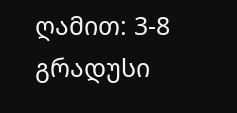ღამით: 3-8 გრადუსი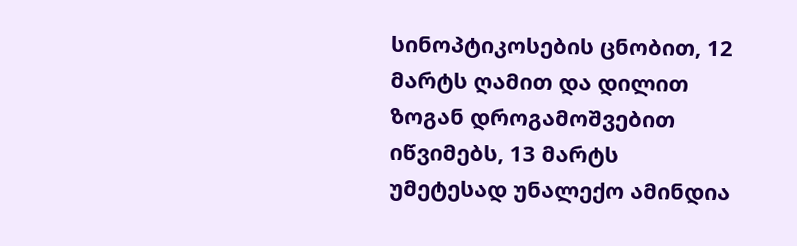სინოპტიკოსების ცნობით, 12 მარტს ღამით და დილით ზოგან დროგამოშვებით იწვიმებს, 13 მარტს უმეტესად უნალექო ამინდია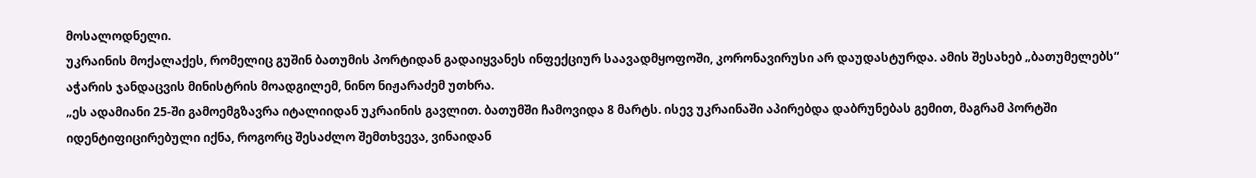მოსალოდნელი.
უკრაინის მოქალაქეს, რომელიც გუშინ ბათუმის პორტიდან გადაიყვანეს ინფექციურ საავადმყოფოში, კორონავირუსი არ დაუდასტურდა. ამის შესახებ „ბათუმელებს“ აჭარის ჯანდაცვის მინისტრის მოადგილემ, ნინო ნიჟარაძემ უთხრა.
„ეს ადამიანი 25-ში გამოემგზავრა იტალიიდან უკრაინის გავლით. ბათუმში ჩამოვიდა 8 მარტს. ისევ უკრაინაში აპირებდა დაბრუნებას გემით, მაგრამ პორტში იდენტიფიცირებული იქნა, როგორც შესაძლო შემთხვევა, ვინაიდან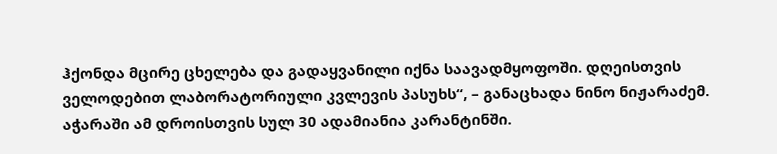ჰქონდა მცირე ცხელება და გადაყვანილი იქნა საავადმყოფოში. დღეისთვის ველოდებით ლაბორატორიული კვლევის პასუხს“, – განაცხადა ნინო ნიჟარაძემ.
აჭარაში ამ დროისთვის სულ 30 ადამიანია კარანტინში.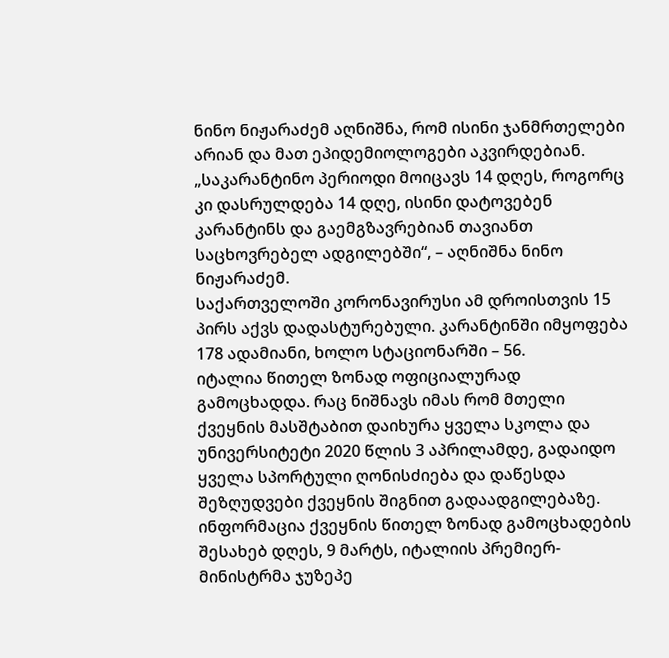ნინო ნიჟარაძემ აღნიშნა, რომ ისინი ჯანმრთელები არიან და მათ ეპიდემიოლოგები აკვირდებიან. „საკარანტინო პერიოდი მოიცავს 14 დღეს, როგორც კი დასრულდება 14 დღე, ისინი დატოვებენ კარანტინს და გაემგზავრებიან თავიანთ საცხოვრებელ ადგილებში“, – აღნიშნა ნინო ნიჟარაძემ.
საქართველოში კორონავირუსი ამ დროისთვის 15 პირს აქვს დადასტურებული. კარანტინში იმყოფება 178 ადამიანი, ხოლო სტაციონარში – 56.
იტალია წითელ ზონად ოფიციალურად გამოცხადდა. რაც ნიშნავს იმას რომ მთელი ქვეყნის მასშტაბით დაიხურა ყველა სკოლა და უნივერსიტეტი 2020 წლის 3 აპრილამდე, გადაიდო ყველა სპორტული ღონისძიება და დაწესდა შეზღუდვები ქვეყნის შიგნით გადაადგილებაზე.
ინფორმაცია ქვეყნის წითელ ზონად გამოცხადების შესახებ დღეს, 9 მარტს, იტალიის პრემიერ-მინისტრმა ჯუზეპე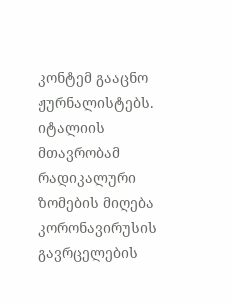კონტემ გააცნო ჟურნალისტებს. იტალიის მთავრობამ რადიკალური ზომების მიღება კორონავირუსის გავრცელების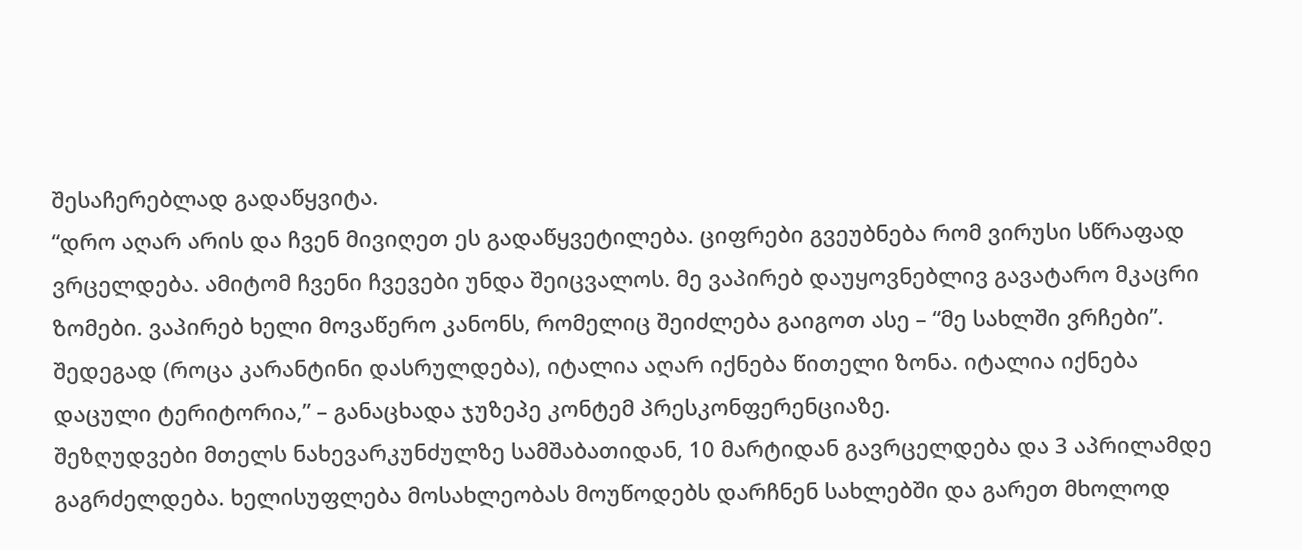შესაჩერებლად გადაწყვიტა.
“დრო აღარ არის და ჩვენ მივიღეთ ეს გადაწყვეტილება. ციფრები გვეუბნება რომ ვირუსი სწრაფად ვრცელდება. ამიტომ ჩვენი ჩვევები უნდა შეიცვალოს. მე ვაპირებ დაუყოვნებლივ გავატარო მკაცრი ზომები. ვაპირებ ხელი მოვაწერო კანონს, რომელიც შეიძლება გაიგოთ ასე – “მე სახლში ვრჩები”. შედეგად (როცა კარანტინი დასრულდება), იტალია აღარ იქნება წითელი ზონა. იტალია იქნება დაცული ტერიტორია,” – განაცხადა ჯუზეპე კონტემ პრესკონფერენციაზე.
შეზღუდვები მთელს ნახევარკუნძულზე სამშაბათიდან, 10 მარტიდან გავრცელდება და 3 აპრილამდე გაგრძელდება. ხელისუფლება მოსახლეობას მოუწოდებს დარჩნენ სახლებში და გარეთ მხოლოდ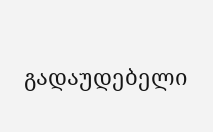გადაუდებელი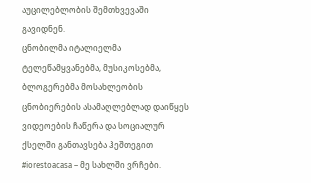აუცილებლობის შემთხვევაში გავიდნენ.
ცნობილმა იტალიელმა ტელეწამყვანებმა, მუსიკოსებმა, ბლოგერებმა მოსახლეობის ცნობიერების ასამაღლებლად დაიწყეს ვიდეოების ჩაწერა და სოციალურ ქსელში განთავსება ჰეშთეგით #iorestoacasa – მე სახლში ვრჩები.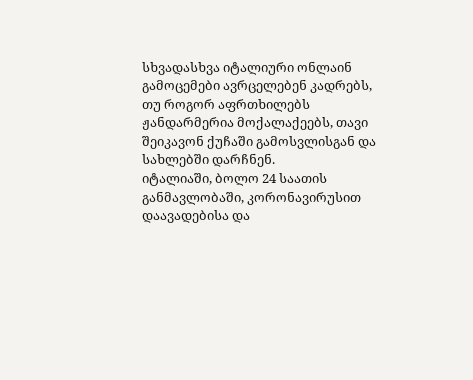სხვადასხვა იტალიური ონლაინ გამოცემები ავრცელებენ კადრებს, თუ როგორ აფრთხილებს ჟანდარმერია მოქალაქეებს, თავი შეიკავონ ქუჩაში გამოსვლისგან და სახლებში დარჩნენ.
იტალიაში, ბოლო 24 საათის განმავლობაში, კორონავირუსით დაავადებისა და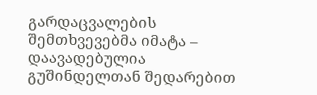გარდაცვალების შემთხვევებმა იმატა – დაავადებულია გუშინდელთან შედარებით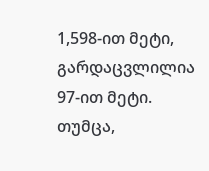1,598-ით მეტი, გარდაცვლილია 97-ით მეტი. თუმცა,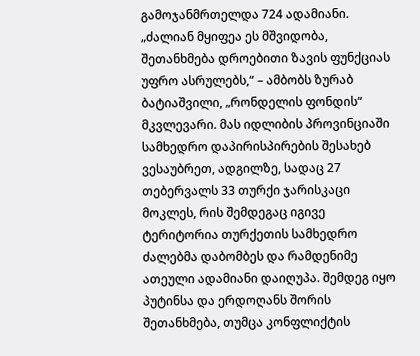გამოჯანმრთელდა 724 ადამიანი.
„ძალიან მყიფეა ეს მშვიდობა, შეთანხმება დროებითი ზავის ფუნქციას უფრო ასრულებს,“ – ამბობს ზურაბ ბატიაშვილი, „რონდელის ფონდის“ მკვლევარი. მას იდლიბის პროვინციაში სამხედრო დაპირისპირების შესახებ ვესაუბრეთ, ადგილზე, სადაც 27 თებერვალს 33 თურქი ჯარისკაცი მოკლეს, რის შემდეგაც იგივე ტერიტორია თურქეთის სამხედრო ძალებმა დაბომბეს და რამდენიმე ათეული ადამიანი დაიღუპა. შემდეგ იყო პუტინსა და ერდოღანს შორის შეთანხმება, თუმცა კონფლიქტის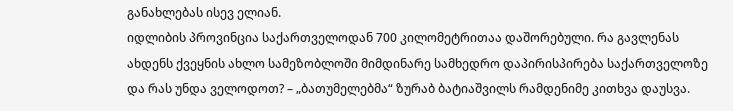განახლებას ისევ ელიან.
იდლიბის პროვინცია საქართველოდან 700 კილომეტრითაა დაშორებული. რა გავლენას ახდენს ქვეყნის ახლო სამეზობლოში მიმდინარე სამხედრო დაპირისპირება საქართველოზე და რას უნდა ველოდოთ? – „ბათუმელებმა“ ზურაბ ბატიაშვილს რამდენიმე კითხვა დაუსვა.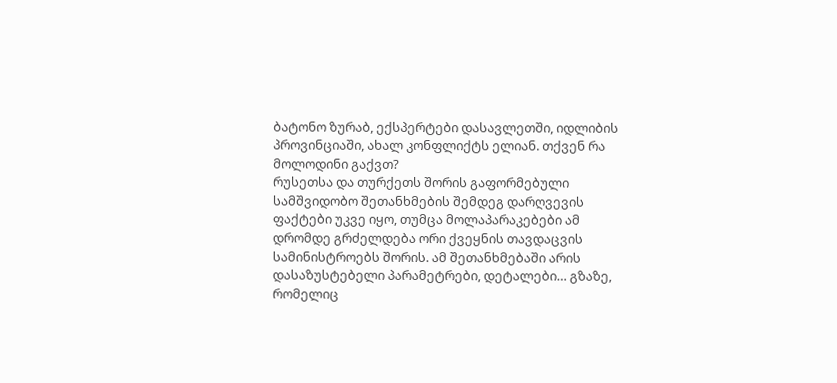ბატონო ზურაბ, ექსპერტები დასავლეთში, იდლიბის პროვინციაში, ახალ კონფლიქტს ელიან. თქვენ რა მოლოდინი გაქვთ?
რუსეთსა და თურქეთს შორის გაფორმებული სამშვიდობო შეთანხმების შემდეგ დარღვევის ფაქტები უკვე იყო, თუმცა მოლაპარაკებები ამ დრომდე გრძელდება ორი ქვეყნის თავდაცვის სამინისტროებს შორის. ამ შეთანხმებაში არის დასაზუსტებელი პარამეტრები, დეტალები… გზაზე, რომელიც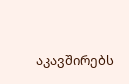აკავშირებს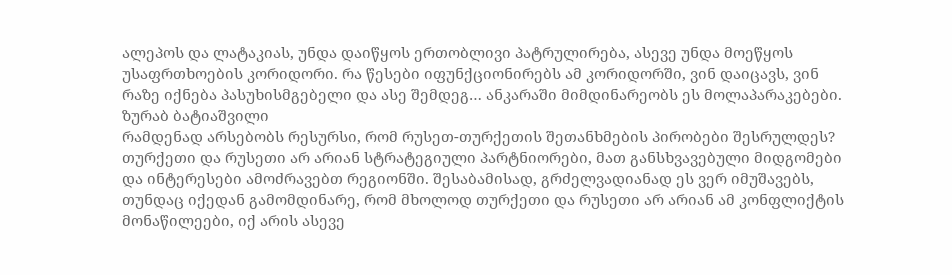ალეპოს და ლატაკიას, უნდა დაიწყოს ერთობლივი პატრულირება, ასევე უნდა მოეწყოს უსაფრთხოების კორიდორი. რა წესები იფუნქციონირებს ამ კორიდორში, ვინ დაიცავს, ვინ რაზე იქნება პასუხისმგებელი და ასე შემდეგ… ანკარაში მიმდინარეობს ეს მოლაპარაკებები.
ზურაბ ბატიაშვილი
რამდენად არსებობს რესურსი, რომ რუსეთ-თურქეთის შეთანხმების პირობები შესრულდეს?
თურქეთი და რუსეთი არ არიან სტრატეგიული პარტნიორები, მათ განსხვავებული მიდგომები და ინტერესები ამოძრავებთ რეგიონში. შესაბამისად, გრძელვადიანად ეს ვერ იმუშავებს, თუნდაც იქედან გამომდინარე, რომ მხოლოდ თურქეთი და რუსეთი არ არიან ამ კონფლიქტის მონაწილეები, იქ არის ასევე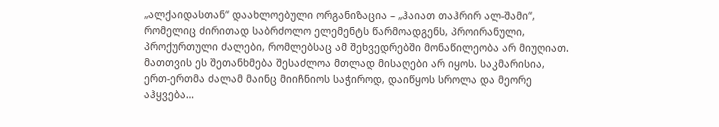„ალქაიდასთან“ დაახლოებული ორგანიზაცია – „ჰაიათ თაჰრირ ალ-შამი“, რომელიც ძირითად საბრძოლო ელემენტს წარმოადგენს, პროირანული, პროქურთული ძალები, რომლებსაც ამ შეხვედრებში მონაწილეობა არ მიუღიათ. მათთვის ეს შეთანხმება შესაძლოა მთლად მისაღები არ იყოს. საკმარისია, ერთ-ერთმა ძალამ მაინც მიიჩნიოს საჭიროდ, დაიწყოს სროლა და მეორე აჰყვება…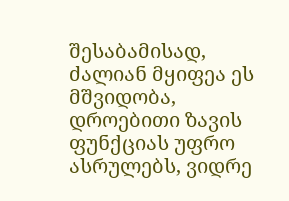შესაბამისად, ძალიან მყიფეა ეს მშვიდობა, დროებითი ზავის ფუნქციას უფრო ასრულებს, ვიდრე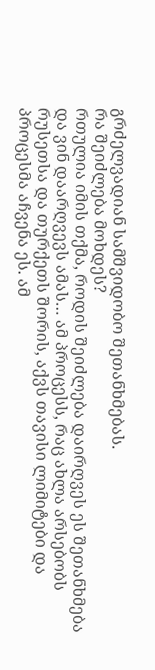გრძელვადიან სამშვიდობო შეთანხმებას.
რა შეიძლება მოხდეს?
რთულია იმის თქმა, როდის შეიძლება დაირღვეს ეს შეთანხმება და ვინ დაარღვევს ამას… ამ პროცესს, რაც ახლა არსებობს რუსეთსა და თურქეთს შორის, აქვს თავისი ლიმიტები და პროცესმა აჩვენა ეს. ამ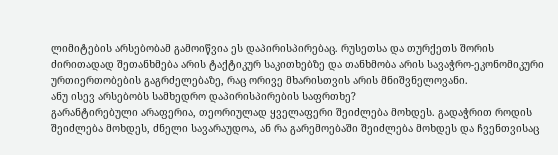ლიმიტების არსებობამ გამოიწვია ეს დაპირისპირებაც. რუსეთსა და თურქეთს შორის ძირითადად შეთანხმება არის ტაქტიკურ საკითხებზე და თანხმობა არის სავაჭრო-ეკონომიკური ურთიერთობების გაგრძელებაზე, რაც ორივე მხარისთვის არის მნიშვნელოვანი.
ანუ ისევ არსებობს სამხედრო დაპირისპირების საფრთხე?
გარანტირებული არაფერია, თეორიულად ყველაფერი შეიძლება მოხდეს. გადაჭრით როდის შეიძლება მოხდეს, ძნელი სავარაუდოა, ან რა გარემოებაში შეიძლება მოხდეს და ჩვენთვისაც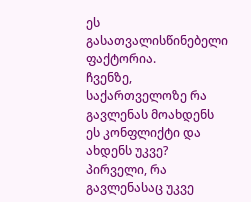ეს გასათვალისწინებელი ფაქტორია.
ჩვენზე, საქართველოზე რა გავლენას მოახდენს ეს კონფლიქტი და ახდენს უკვე?
პირველი, რა გავლენასაც უკვე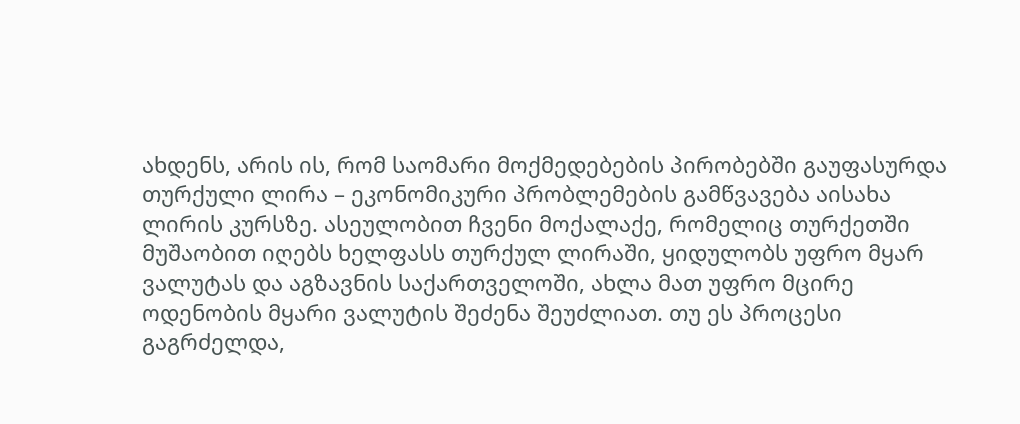ახდენს, არის ის, რომ საომარი მოქმედებების პირობებში გაუფასურდა თურქული ლირა – ეკონომიკური პრობლემების გამწვავება აისახა ლირის კურსზე. ასეულობით ჩვენი მოქალაქე, რომელიც თურქეთში მუშაობით იღებს ხელფასს თურქულ ლირაში, ყიდულობს უფრო მყარ ვალუტას და აგზავნის საქართველოში, ახლა მათ უფრო მცირე ოდენობის მყარი ვალუტის შეძენა შეუძლიათ. თუ ეს პროცესი გაგრძელდა,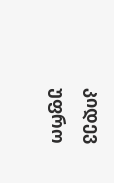კიდევ უფრო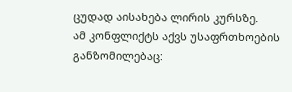ცუდად აისახება ლირის კურსზე.
ამ კონფლიქტს აქვს უსაფრთხოების განზომილებაც: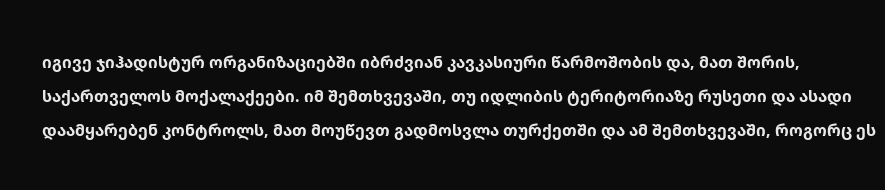იგივე ჯიჰადისტურ ორგანიზაციებში იბრძვიან კავკასიური წარმოშობის და, მათ შორის, საქართველოს მოქალაქეები. იმ შემთხვევაში, თუ იდლიბის ტერიტორიაზე რუსეთი და ასადი დაამყარებენ კონტროლს, მათ მოუწევთ გადმოსვლა თურქეთში და ამ შემთხვევაში, როგორც ეს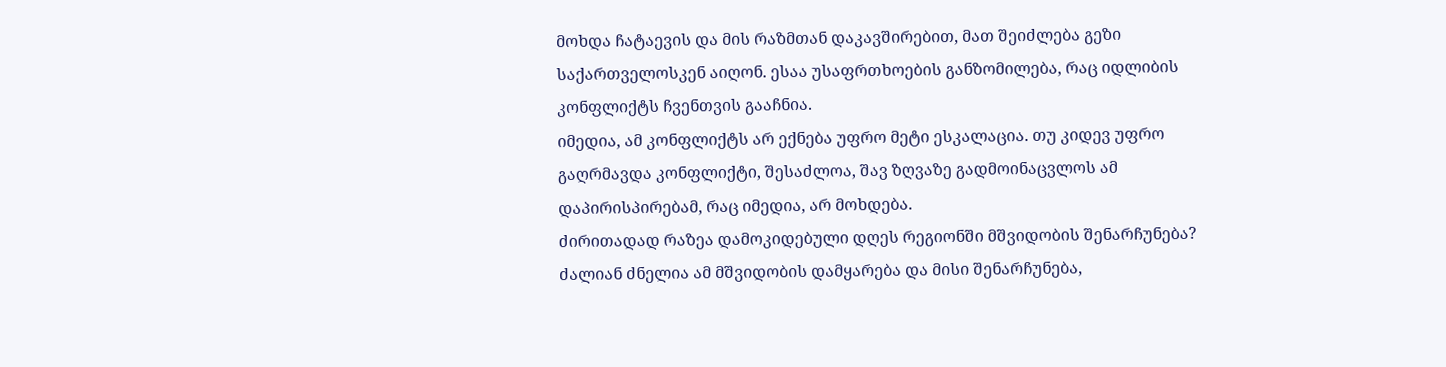მოხდა ჩატაევის და მის რაზმთან დაკავშირებით, მათ შეიძლება გეზი საქართველოსკენ აიღონ. ესაა უსაფრთხოების განზომილება, რაც იდლიბის კონფლიქტს ჩვენთვის გააჩნია.
იმედია, ამ კონფლიქტს არ ექნება უფრო მეტი ესკალაცია. თუ კიდევ უფრო გაღრმავდა კონფლიქტი, შესაძლოა, შავ ზღვაზე გადმოინაცვლოს ამ დაპირისპირებამ, რაც იმედია, არ მოხდება.
ძირითადად რაზეა დამოკიდებული დღეს რეგიონში მშვიდობის შენარჩუნება?
ძალიან ძნელია ამ მშვიდობის დამყარება და მისი შენარჩუნება,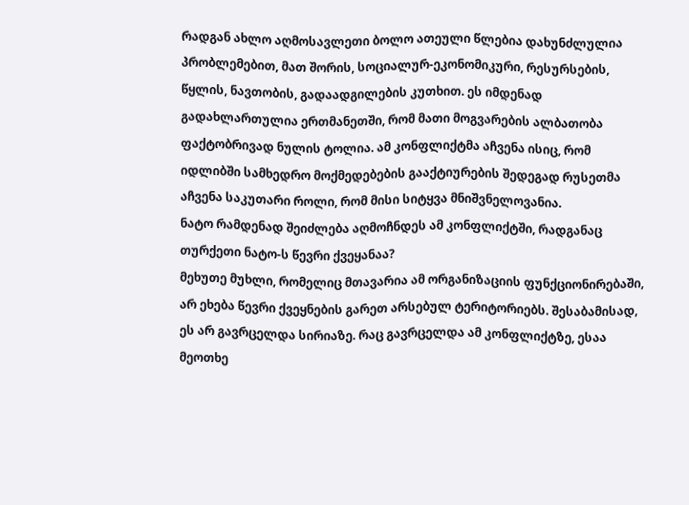რადგან ახლო აღმოსავლეთი ბოლო ათეული წლებია დახუნძლულია პრობლემებით, მათ შორის, სოციალურ-ეკონომიკური, რესურსების, წყლის, ნავთობის, გადაადგილების კუთხით. ეს იმდენად გადახლართულია ერთმანეთში, რომ მათი მოგვარების ალბათობა ფაქტობრივად ნულის ტოლია. ამ კონფლიქტმა აჩვენა ისიც, რომ იდლიბში სამხედრო მოქმედებების გააქტიურების შედეგად რუსეთმა აჩვენა საკუთარი როლი, რომ მისი სიტყვა მნიშვნელოვანია.
ნატო რამდენად შეიძლება აღმოჩნდეს ამ კონფლიქტში, რადგანაც თურქეთი ნატო-ს წევრი ქვეყანაა?
მეხუთე მუხლი, რომელიც მთავარია ამ ორგანიზაციის ფუნქციონირებაში, არ ეხება წევრი ქვეყნების გარეთ არსებულ ტერიტორიებს. შესაბამისად, ეს არ გავრცელდა სირიაზე. რაც გავრცელდა ამ კონფლიქტზე, ესაა მეოთხე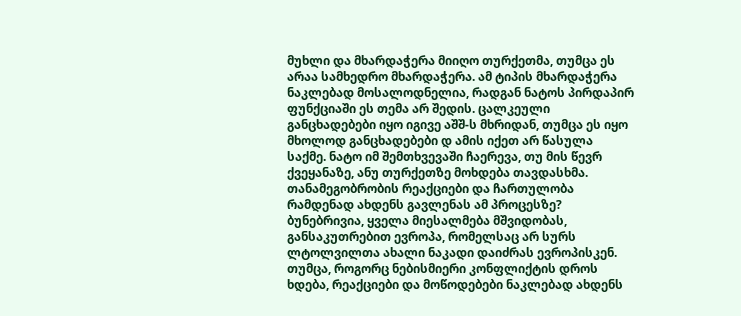მუხლი და მხარდაჭერა მიიღო თურქეთმა, თუმცა ეს არაა სამხედრო მხარდაჭერა. ამ ტიპის მხარდაჭერა ნაკლებად მოსალოდნელია, რადგან ნატოს პირდაპირ ფუნქციაში ეს თემა არ შედის. ცალკეული განცხადებები იყო იგივე აშშ-ს მხრიდან, თუმცა ეს იყო მხოლოდ განცხადებები დ ამის იქეთ არ წასულა საქმე. ნატო იმ შემთხვევაში ჩაერევა, თუ მის წევრ ქვეყანაზე, ანუ თურქეთზე მოხდება თავდასხმა.
თანამეგობრობის რეაქციები და ჩართულობა რამდენად ახდენს გავლენას ამ პროცესზე?
ბუნებრივია, ყველა მიესალმება მშვიდობას, განსაკუთრებით ევროპა, რომელსაც არ სურს ლტოლვილთა ახალი ნაკადი დაიძრას ევროპისკენ. თუმცა, როგორც ნებისმიერი კონფლიქტის დროს ხდება, რეაქციები და მოწოდებები ნაკლებად ახდენს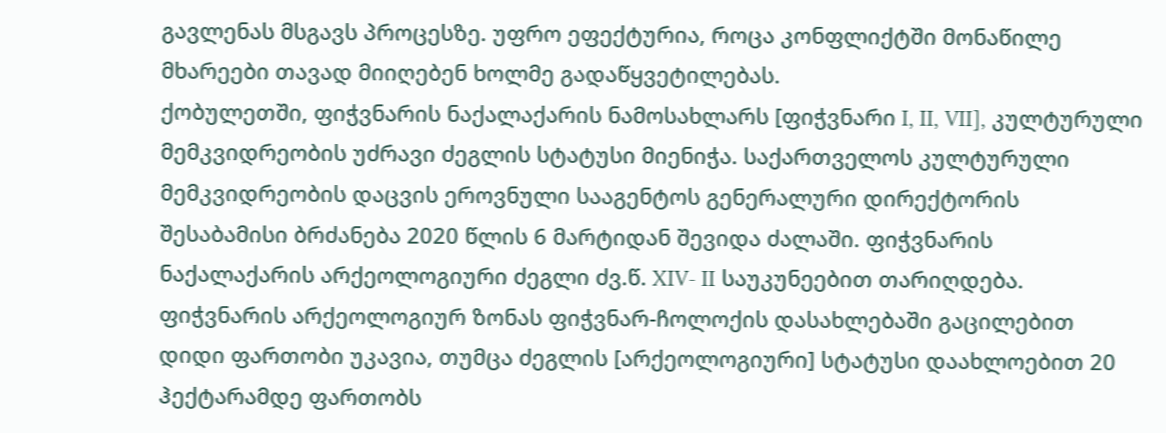გავლენას მსგავს პროცესზე. უფრო ეფექტურია, როცა კონფლიქტში მონაწილე მხარეები თავად მიიღებენ ხოლმე გადაწყვეტილებას.
ქობულეთში, ფიჭვნარის ნაქალაქარის ნამოსახლარს [ფიჭვნარი I, II, VII], კულტურული მემკვიდრეობის უძრავი ძეგლის სტატუსი მიენიჭა. საქართველოს კულტურული მემკვიდრეობის დაცვის ეროვნული სააგენტოს გენერალური დირექტორის შესაბამისი ბრძანება 2020 წლის 6 მარტიდან შევიდა ძალაში. ფიჭვნარის ნაქალაქარის არქეოლოგიური ძეგლი ძვ.წ. XIV- II საუკუნეებით თარიღდება.
ფიჭვნარის არქეოლოგიურ ზონას ფიჭვნარ-ჩოლოქის დასახლებაში გაცილებით დიდი ფართობი უკავია, თუმცა ძეგლის [არქეოლოგიური] სტატუსი დაახლოებით 20 ჰექტარამდე ფართობს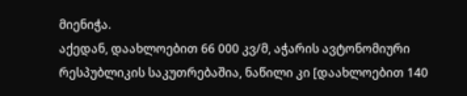მიენიჭა.
აქედან, დაახლოებით 66 000 კვ/მ, აჭარის ავტონომიური რესპუბლიკის საკუთრებაშია, ნაწილი კი [დაახლოებით 140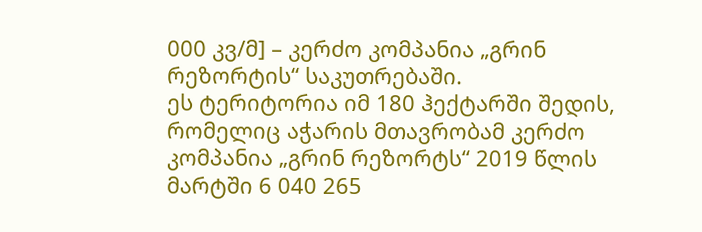000 კვ/მ] – კერძო კომპანია „გრინ რეზორტის“ საკუთრებაში.
ეს ტერიტორია იმ 180 ჰექტარში შედის, რომელიც აჭარის მთავრობამ კერძო კომპანია „გრინ რეზორტს“ 2019 წლის მარტში 6 040 265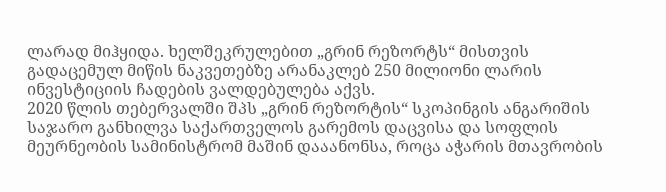ლარად მიჰყიდა. ხელშეკრულებით „გრინ რეზორტს“ მისთვის გადაცემულ მიწის ნაკვეთებზე არანაკლებ 250 მილიონი ლარის ინვესტიციის ჩადების ვალდებულება აქვს.
2020 წლის თებერვალში შპს „გრინ რეზორტის“ სკოპინგის ანგარიშის საჯარო განხილვა საქართველოს გარემოს დაცვისა და სოფლის მეურნეობის სამინისტრომ მაშინ დააანონსა, როცა აჭარის მთავრობის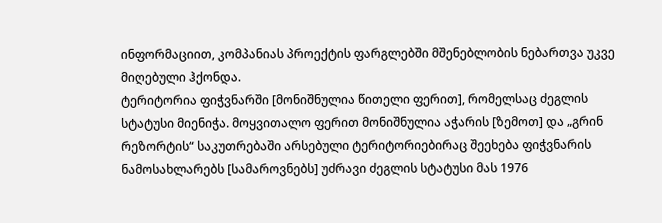ინფორმაციით, კომპანიას პროექტის ფარგლებში მშენებლობის ნებართვა უკვე მიღებული ჰქონდა.
ტერიტორია ფიჭვნარში [მონიშნულია წითელი ფერით], რომელსაც ძეგლის სტატუსი მიენიჭა. მოყვითალო ფერით მონიშნულია აჭარის [ზემოთ] და „გრინ რეზორტის“ საკუთრებაში არსებული ტერიტორიებირაც შეეხება ფიჭვნარის ნამოსახლარებს [სამაროვნებს] უძრავი ძეგლის სტატუსი მას 1976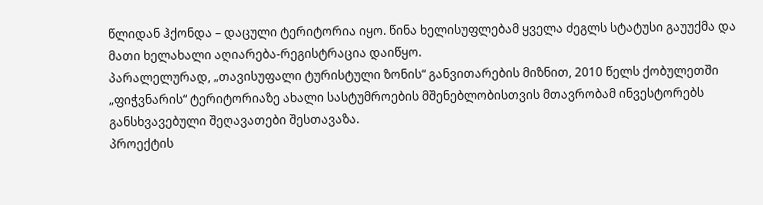წლიდან ჰქონდა – დაცული ტერიტორია იყო. წინა ხელისუფლებამ ყველა ძეგლს სტატუსი გაუუქმა და მათი ხელახალი აღიარება-რეგისტრაცია დაიწყო.
პარალელურად, „თავისუფალი ტურისტული ზონის“ განვითარების მიზნით, 2010 წელს ქობულეთში „ფიჭვნარის“ ტერიტორიაზე ახალი სასტუმროების მშენებლობისთვის მთავრობამ ინვესტორებს განსხვავებული შეღავათები შესთავაზა.
პროექტის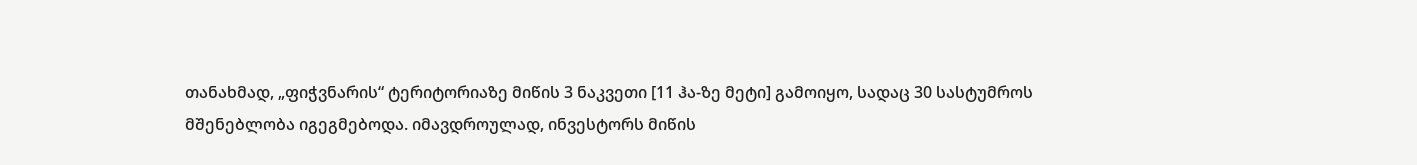თანახმად, „ფიჭვნარის“ ტერიტორიაზე მიწის 3 ნაკვეთი [11 ჰა-ზე მეტი] გამოიყო, სადაც 30 სასტუმროს მშენებლობა იგეგმებოდა. იმავდროულად, ინვესტორს მიწის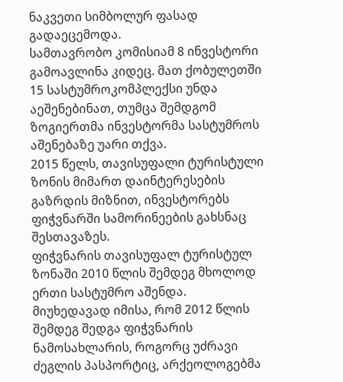ნაკვეთი სიმბოლურ ფასად გადაეცემოდა.
სამთავრობო კომისიამ 8 ინვესტორი გამოავლინა კიდეც. მათ ქობულეთში 15 სასტუმროკომპლექსი უნდა აეშენებინათ, თუმცა შემდგომ ზოგიერთმა ინვესტორმა სასტუმროს აშენებაზე უარი თქვა.
2015 წელს, თავისუფალი ტურისტული ზონის მიმართ დაინტერესების გაზრდის მიზნით, ინვესტორებს ფიჭვნარში სამორინეების გახსნაც შესთავაზეს.
ფიჭვნარის თავისუფალ ტურისტულ ზონაში 2010 წლის შემდეგ მხოლოდ ერთი სასტუმრო აშენდა.
მიუხედავად იმისა, რომ 2012 წლის შემდეგ შედგა ფიჭვნარის ნამოსახლარის, როგორც უძრავი ძეგლის პასპორტიც, არქეოლოგებმა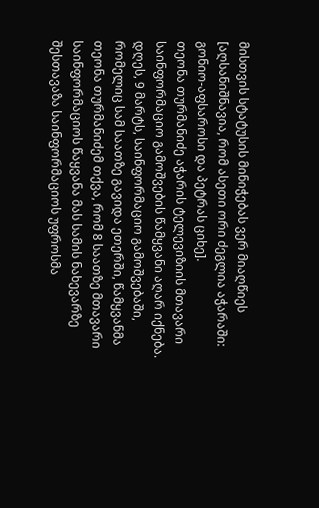მისთვის სტატუსის მინიჭებას ვერ მიაღწიეს [აღსანიშნავია, რომ ასეთი ორი ძეგლია აჭარაში: გონიო-აფსაროსი და პეტრას ციხე].
თეონა თურმანიძე აჭარის ტელევიზიის მთავარი საინფორმაციო გამოშვების წამყვანი აღარ იქნება. დღეს, 9 მარტს, საინფორმაციო გამოშვებაში, რომელიც სამ საათზე გავიდა ეთერში, წამყვანმა თეონა თურმანიძემ თქვა, რომ 8 საათზე მთავარი საინფორმაციოს წაყვანა მას სამის ნახევარზე შესთავაზა საინფორმაციოს უფროსმა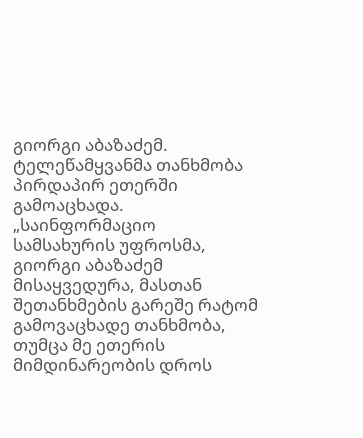გიორგი აბაზაძემ. ტელეწამყვანმა თანხმობა პირდაპირ ეთერში გამოაცხადა.
„საინფორმაციო სამსახურის უფროსმა, გიორგი აბაზაძემ მისაყვედურა, მასთან შეთანხმების გარეშე რატომ გამოვაცხადე თანხმობა, თუმცა მე ეთერის მიმდინარეობის დროს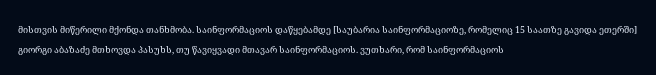მისთვის მიწერილი მქონდა თანხმობა. საინფორმაციოს დაწყებამდე [საუბარია საინფორმაციოზე, რომელიც 15 საათზე გავიდა ეთერში] გიორგი აბაზაძე მთხოვდა პასუხს, თუ წავიყვადი მთავარ საინფორმაციოს. ვუთხარი, რომ საინფორმაციოს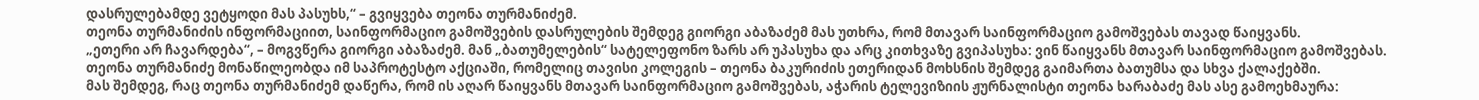დასრულებამდე ვეტყოდი მას პასუხს,“ – გვიყვება თეონა თურმანიძემ.
თეონა თურმანიძის ინფორმაციით, საინფორმაციო გამოშვების დასრულების შემდეგ გიორგი აბაზაძემ მას უთხრა, რომ მთავარ საინფორმაციო გამოშვებას თავად წაიყვანს.
„ეთერი არ ჩავარდება“, – მოგვწერა გიორგი აბაზაძემ. მან „ბათუმელების“ სატელეფონო ზარს არ უპასუხა და არც კითხვაზე გვიპასუხა: ვინ წაიყვანს მთავარ საინფორმაციო გამოშვებას.
თეონა თურმანიძე მონაწილეობდა იმ საპროტესტო აქციაში, რომელიც თავისი კოლეგის – თეონა ბაკურიძის ეთერიდან მოხსნის შემდეგ გაიმართა ბათუმსა და სხვა ქალაქებში.
მას შემდეგ, რაც თეონა თურმანიძემ დაწერა, რომ ის აღარ წაიყვანს მთავარ საინფორმაციო გამოშვებას, აჭარის ტელევიზიის ჟურნალისტი თეონა ხარაბაძე მას ასე გამოეხმაურა: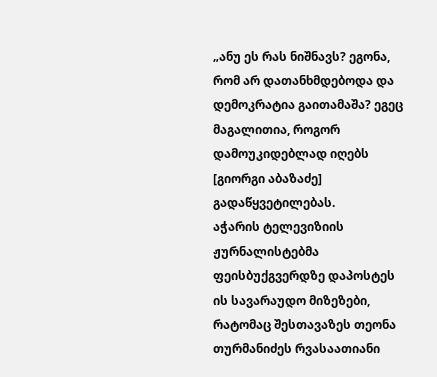„ანუ ეს რას ნიშნავს? ეგონა, რომ არ დათანხმდებოდა და დემოკრატია გაითამაშა? ეგეც მაგალითია, როგორ დამოუკიდებლად იღებს [გიორგი აბაზაძე] გადაწყვეტილებას.
აჭარის ტელევიზიის ჟურნალისტებმა ფეისბუქგვერდზე დაპოსტეს ის სავარაუდო მიზეზები, რატომაც შესთავაზეს თეონა თურმანიძეს რვასაათიანი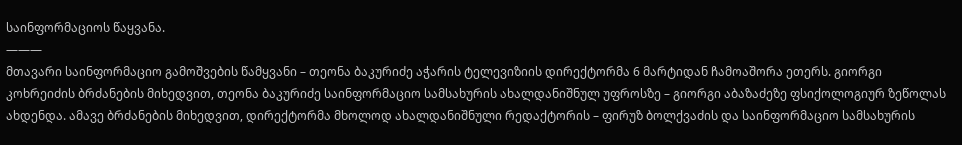საინფორმაციოს წაყვანა.
———
მთავარი საინფორმაციო გამოშვების წამყვანი – თეონა ბაკურიძე აჭარის ტელევიზიის დირექტორმა 6 მარტიდან ჩამოაშორა ეთერს. გიორგი კოხრეიძის ბრძანების მიხედვით, თეონა ბაკურიძე საინფორმაციო სამსახურის ახალდანიშნულ უფროსზე – გიორგი აბაზაძეზე ფსიქოლოგიურ ზეწოლას ახდენდა. ამავე ბრძანების მიხედვით, დირექტორმა მხოლოდ ახალდანიშნული რედაქტორის – ფირუზ ბოლქვაძის და საინფორმაციო სამსახურის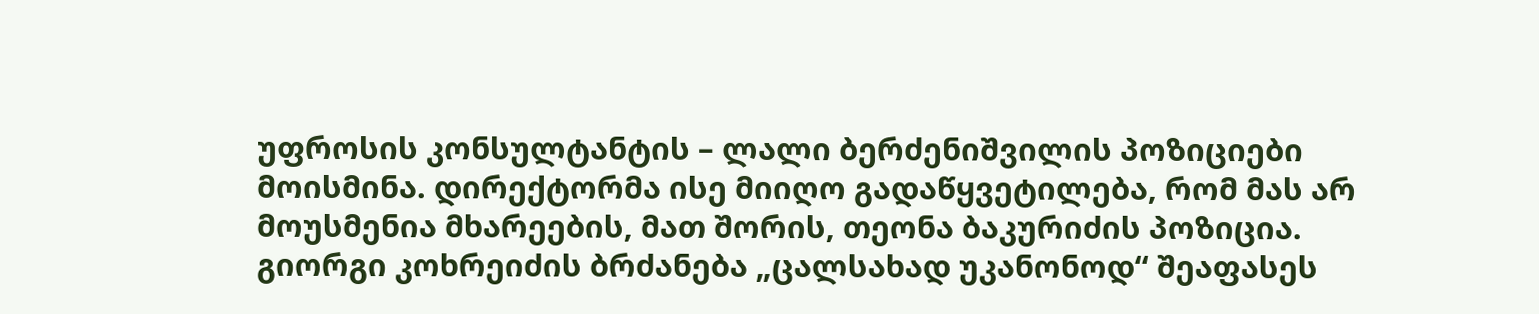უფროსის კონსულტანტის – ლალი ბერძენიშვილის პოზიციები მოისმინა. დირექტორმა ისე მიიღო გადაწყვეტილება, რომ მას არ მოუსმენია მხარეების, მათ შორის, თეონა ბაკურიძის პოზიცია.
გიორგი კოხრეიძის ბრძანება „ცალსახად უკანონოდ“ შეაფასეს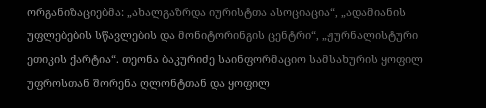ორგანიზაციებმა: „ახალგაზრდა იურისტთა ასოციაცია“, „ადამიანის უფლებების სწავლების და მონიტორინგის ცენტრი“, „ჟურნალისტური ეთიკის ქარტია“. თეონა ბაკურიძე საინფორმაციო სამსახურის ყოფილ უფროსთან შორენა ღლონტთან და ყოფილ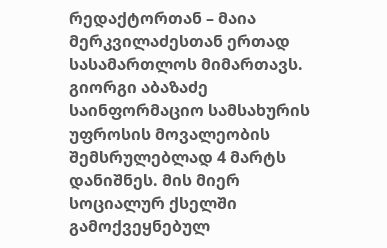რედაქტორთან – მაია მერკვილაძესთან ერთად სასამართლოს მიმართავს.
გიორგი აბაზაძე საინფორმაციო სამსახურის უფროსის მოვალეობის შემსრულებლად 4 მარტს დანიშნეს. მის მიერ სოციალურ ქსელში გამოქვეყნებულ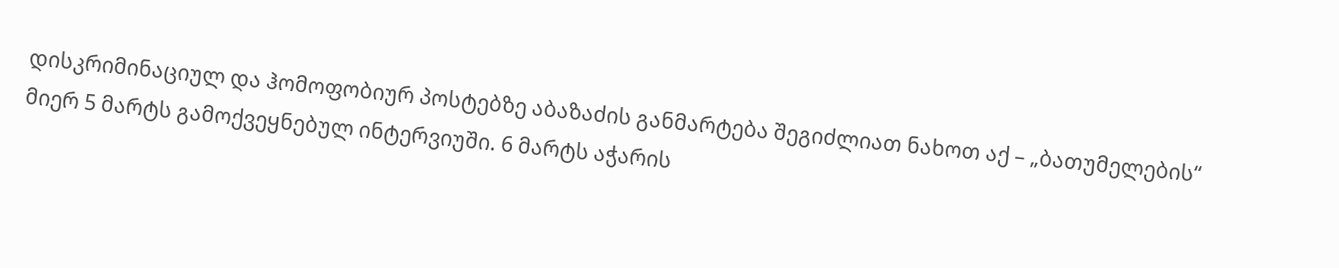დისკრიმინაციულ და ჰომოფობიურ პოსტებზე აბაზაძის განმარტება შეგიძლიათ ნახოთ აქ – „ბათუმელების“ მიერ 5 მარტს გამოქვეყნებულ ინტერვიუში. 6 მარტს აჭარის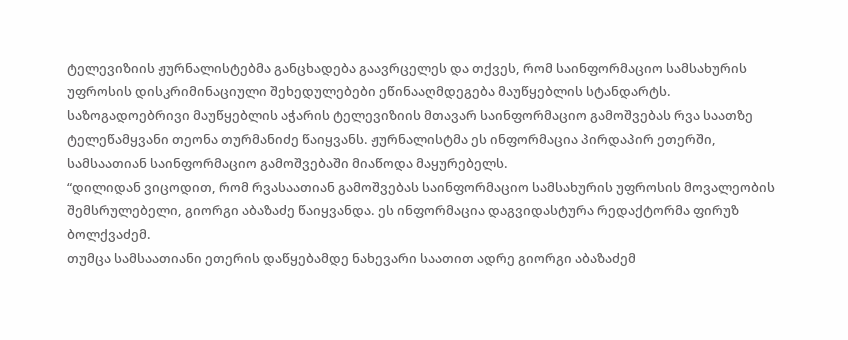ტელევიზიის ჟურნალისტებმა განცხადება გაავრცელეს და თქვეს, რომ საინფორმაციო სამსახურის უფროსის დისკრიმინაციული შეხედულებები ეწინააღმდეგება მაუწყებლის სტანდარტს.
საზოგადოებრივი მაუწყებლის აჭარის ტელევიზიის მთავარ საინფორმაციო გამოშვებას რვა საათზე ტელეწამყვანი თეონა თურმანიძე წაიყვანს. ჟურნალისტმა ეს ინფორმაცია პირდაპირ ეთერში, სამსაათიან საინფორმაციო გამოშვებაში მიაწოდა მაყურებელს.
“დილიდან ვიცოდით, რომ რვასაათიან გამოშვებას საინფორმაციო სამსახურის უფროსის მოვალეობის შემსრულებელი, გიორგი აბაზაძე წაიყვანდა. ეს ინფორმაცია დაგვიდასტურა რედაქტორმა ფირუზ ბოლქვაძემ.
თუმცა სამსაათიანი ეთერის დაწყებამდე ნახევარი საათით ადრე გიორგი აბაზაძემ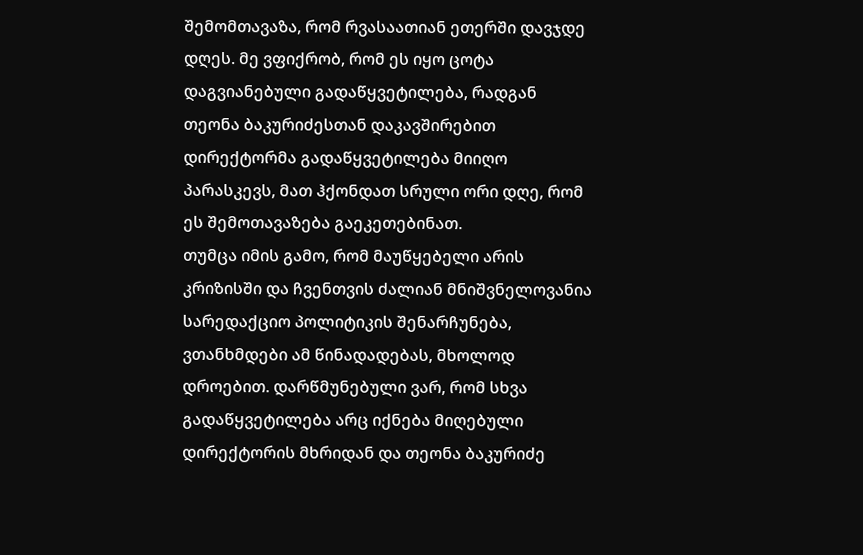შემომთავაზა, რომ რვასაათიან ეთერში დავჯდე დღეს. მე ვფიქრობ, რომ ეს იყო ცოტა დაგვიანებული გადაწყვეტილება, რადგან თეონა ბაკურიძესთან დაკავშირებით დირექტორმა გადაწყვეტილება მიიღო პარასკევს, მათ ჰქონდათ სრული ორი დღე, რომ ეს შემოთავაზება გაეკეთებინათ.
თუმცა იმის გამო, რომ მაუწყებელი არის კრიზისში და ჩვენთვის ძალიან მნიშვნელოვანია სარედაქციო პოლიტიკის შენარჩუნება, ვთანხმდები ამ წინადადებას, მხოლოდ დროებით. დარწმუნებული ვარ, რომ სხვა გადაწყვეტილება არც იქნება მიღებული დირექტორის მხრიდან და თეონა ბაკურიძე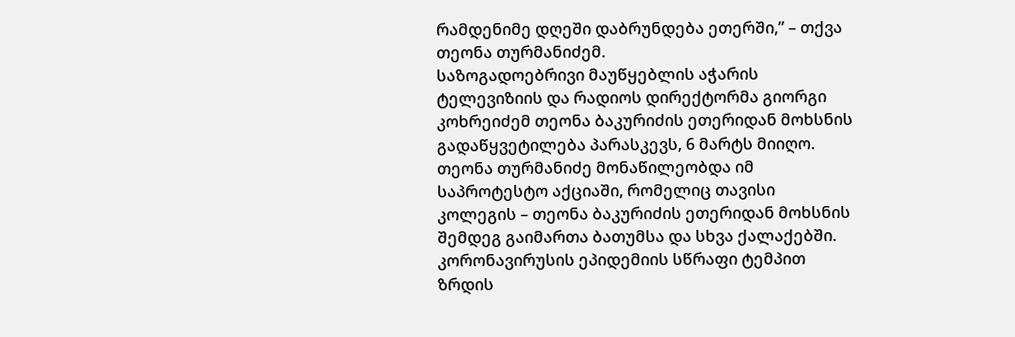რამდენიმე დღეში დაბრუნდება ეთერში,” – თქვა თეონა თურმანიძემ.
საზოგადოებრივი მაუწყებლის აჭარის ტელევიზიის და რადიოს დირექტორმა გიორგი კოხრეიძემ თეონა ბაკურიძის ეთერიდან მოხსნის გადაწყვეტილება პარასკევს, 6 მარტს მიიღო.
თეონა თურმანიძე მონაწილეობდა იმ საპროტესტო აქციაში, რომელიც თავისი კოლეგის – თეონა ბაკურიძის ეთერიდან მოხსნის შემდეგ გაიმართა ბათუმსა და სხვა ქალაქებში.
კორონავირუსის ეპიდემიის სწრაფი ტემპით ზრდის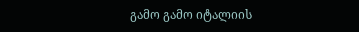გამო გამო იტალიის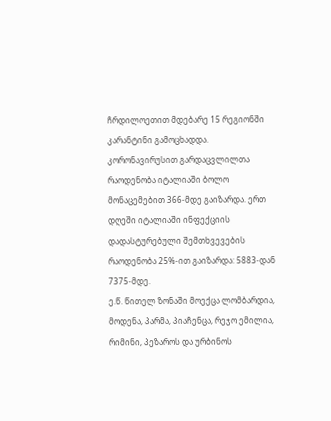ჩრდილოეთით მდებარე 15 რეგიონში კარანტინი გამოცხადდა. კორონავირუსით გარდაცვლილთა რაოდენობა იტალიაში ბოლო მონაცემებით 366-მდე გაიზარდა. ერთ დღეში იტალიაში ინფექციის დადასტურებული შემთხვევების რაოდენობა 25%-ით გაიზარდა: 5883-დან 7375-მდე.
ე.წ. წითელ ზონაში მოექცა ლომბარდია, მოდენა, პარმა, პიაჩენცა, რეჯო ემილია, რიმინი, პეზაროს და ურბინოს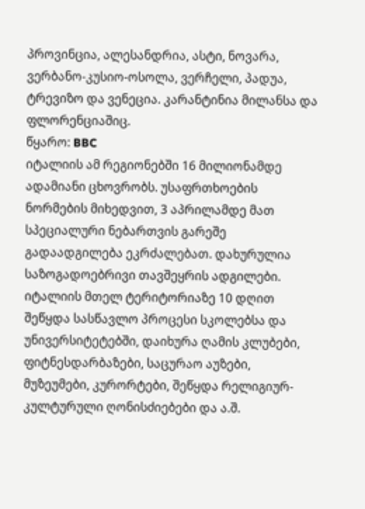პროვინცია, ალესანდრია, ასტი, ნოვარა, ვერბანო-კუსიო-ოსოლა, ვერჩელი, პადუა, ტრევიზო და ვენეცია. კარანტინია მილანსა და ფლორენციაშიც.
წყარო: BBC
იტალიის ამ რეგიონებში 16 მილიონამდე ადამიანი ცხოვრობს. უსაფრთხოების ნორმების მიხედვით, 3 აპრილამდე მათ სპეციალური ნებართვის გარეშე გადაადგილება ეკრძალებათ. დახურულია საზოგადოებრივი თავშეყრის ადგილები. იტალიის მთელ ტერიტორიაზე 10 დღით შეწყდა სასწავლო პროცესი სკოლებსა და უნივერსიტეტებში, დაიხურა ღამის კლუბები, ფიტნესდარბაზები, საცურაო აუზები, მუზეუმები, კურორტები, შეწყდა რელიგიურ-კულტურული ღონისძიებები და ა.შ.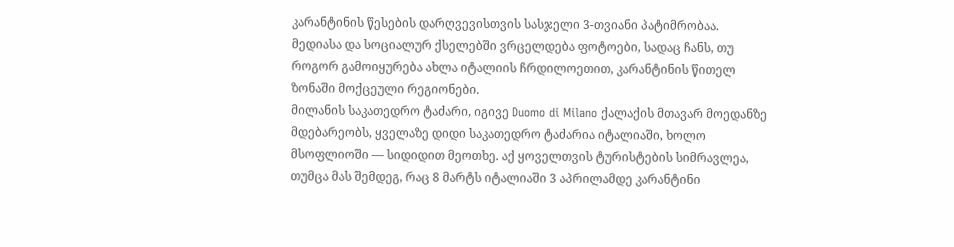კარანტინის წესების დარღვევისთვის სასჯელი 3-თვიანი პატიმრობაა.
მედიასა და სოციალურ ქსელებში ვრცელდება ფოტოები, სადაც ჩანს, თუ როგორ გამოიყურება ახლა იტალიის ჩრდილოეთით, კარანტინის წითელ ზონაში მოქცეული რეგიონები.
მილანის საკათედრო ტაძარი, იგივე Duomo di Milano ქალაქის მთავარ მოედანზე მდებარეობს, ყველაზე დიდი საკათედრო ტაძარია იტალიაში, ხოლო მსოფლიოში — სიდიდით მეოთხე. აქ ყოველთვის ტურისტების სიმრავლეა, თუმცა მას შემდეგ, რაც 8 მარტს იტალიაში 3 აპრილამდე კარანტინი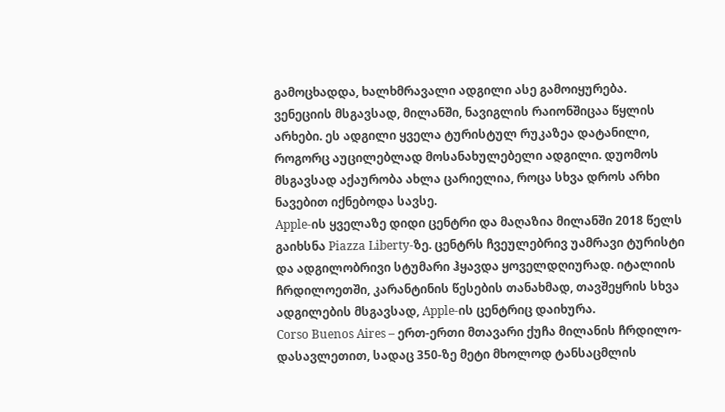გამოცხადდა, ხალხმრავალი ადგილი ასე გამოიყურება.
ვენეციის მსგავსად, მილანში, ნავიგლის რაიონშიცაა წყლის არხები. ეს ადგილი ყველა ტურისტულ რუკაზეა დატანილი, როგორც აუცილებლად მოსანახულებელი ადგილი. დუომოს მსგავსად აქაურობა ახლა ცარიელია, როცა სხვა დროს არხი ნავებით იქნებოდა სავსე.
Apple-ის ყველაზე დიდი ცენტრი და მაღაზია მილანში 2018 წელს გაიხსნა Piazza Liberty-ზე. ცენტრს ჩვეულებრივ უამრავი ტურისტი და ადგილობრივი სტუმარი ჰყავდა ყოველდღიურად. იტალიის ჩრდილოეთში, კარანტინის წესების თანახმად, თავშეყრის სხვა ადგილების მსგავსად, Apple-ის ცენტრიც დაიხურა.
Corso Buenos Aires – ერთ-ერთი მთავარი ქუჩა მილანის ჩრდილო-დასავლეთით, სადაც 350-ზე მეტი მხოლოდ ტანსაცმლის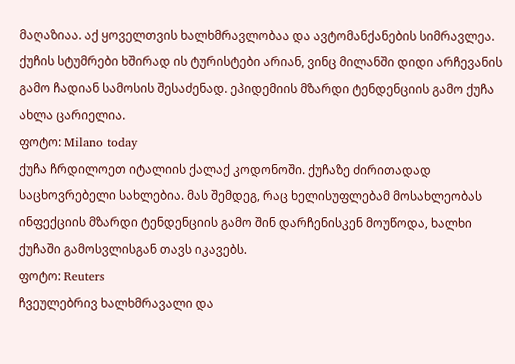მაღაზიაა. აქ ყოველთვის ხალხმრავლობაა და ავტომანქანების სიმრავლეა. ქუჩის სტუმრები ხშირად ის ტურისტები არიან, ვინც მილანში დიდი არჩევანის გამო ჩადიან სამოსის შესაძენად. ეპიდემიის მზარდი ტენდენციის გამო ქუჩა ახლა ცარიელია.
ფოტო: Milano today
ქუჩა ჩრდილოეთ იტალიის ქალაქ კოდონოში. ქუჩაზე ძირითადად საცხოვრებელი სახლებია. მას შემდეგ, რაც ხელისუფლებამ მოსახლეობას ინფექციის მზარდი ტენდენციის გამო შინ დარჩენისკენ მოუწოდა, ხალხი ქუჩაში გამოსვლისგან თავს იკავებს.
ფოტო: Reuters
ჩვეულებრივ ხალხმრავალი და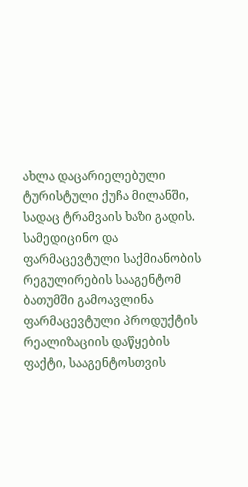ახლა დაცარიელებული ტურისტული ქუჩა მილანში, სადაც ტრამვაის ხაზი გადის.
სამედიცინო და ფარმაცევტული საქმიანობის რეგულირების სააგენტომ ბათუმში გამოავლინა ფარმაცევტული პროდუქტის რეალიზაციის დაწყების ფაქტი, სააგენტოსთვის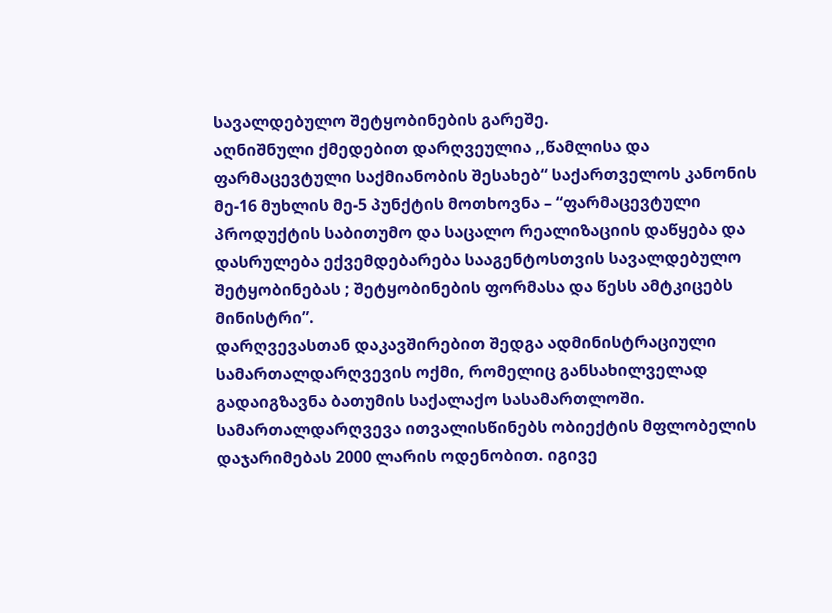სავალდებულო შეტყობინების გარეშე.
აღნიშნული ქმედებით დარღვეულია ,,წამლისა და ფარმაცევტული საქმიანობის შესახებ“ საქართველოს კანონის მე-16 მუხლის მე-5 პუნქტის მოთხოვნა – “ფარმაცევტული პროდუქტის საბითუმო და საცალო რეალიზაციის დაწყება და დასრულება ექვემდებარება სააგენტოსთვის სავალდებულო შეტყობინებას ; შეტყობინების ფორმასა და წესს ამტკიცებს მინისტრი”.
დარღვევასთან დაკავშირებით შედგა ადმინისტრაციული სამართალდარღვევის ოქმი, რომელიც განსახილველად გადაიგზავნა ბათუმის საქალაქო სასამართლოში. სამართალდარღვევა ითვალისწინებს ობიექტის მფლობელის დაჯარიმებას 2000 ლარის ოდენობით. იგივე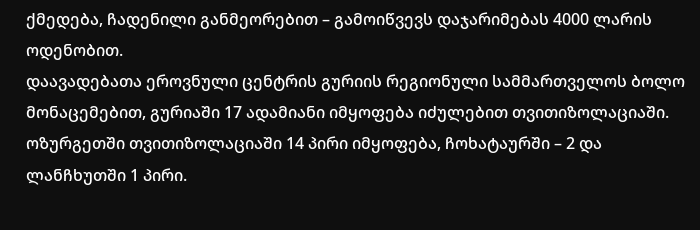ქმედება, ჩადენილი განმეორებით – გამოიწვევს დაჯარიმებას 4000 ლარის ოდენობით.
დაავადებათა ეროვნული ცენტრის გურიის რეგიონული სამმართველოს ბოლო მონაცემებით, გურიაში 17 ადამიანი იმყოფება იძულებით თვითიზოლაციაში.
ოზურგეთში თვითიზოლაციაში 14 პირი იმყოფება, ჩოხატაურში – 2 და ლანჩხუთში 1 პირი.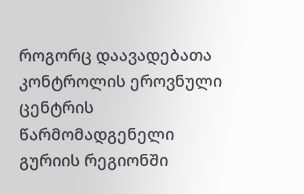როგორც დაავადებათა კონტროლის ეროვნული ცენტრის წარმომადგენელი გურიის რეგიონში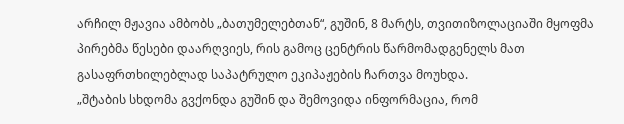არჩილ მჟავია ამბობს „ბათუმელებთან“, გუშინ, 8 მარტს, თვითიზოლაციაში მყოფმა პირებმა წესები დაარღვიეს, რის გამოც ცენტრის წარმომადგენელს მათ გასაფრთხილებლად საპატრულო ეკიპაჟების ჩართვა მოუხდა.
„შტაბის სხდომა გვქონდა გუშინ და შემოვიდა ინფორმაცია, რომ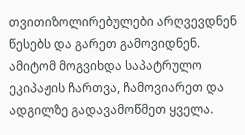თვითიზოლირებულები არღვევდნენ წესებს და გარეთ გამოვიდნენ. ამიტომ მოგვიხდა საპატრულო ეკიპაჟის ჩართვა, ჩამოვიარეთ და ადგილზე გადავამოწმეთ ყველა.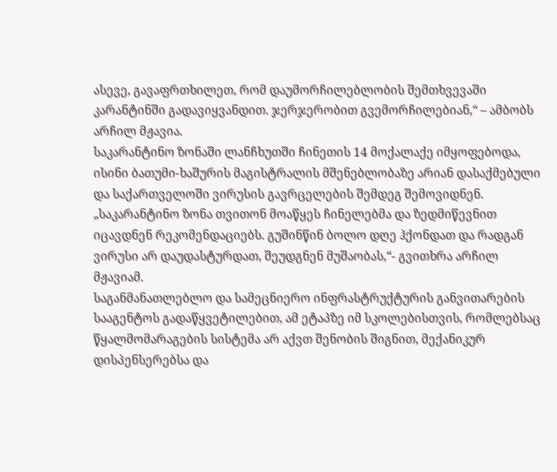ასევე, გავაფრთხილეთ, რომ დაუმორჩილებლობის შემთხვევაში კარანტინში გადავიყვანდით. ჯერჯერობით გვემორჩილებიან,“ – ამბობს არჩილ მჟავია.
საკარანტინო ზონაში ლანჩხუთში ჩინეთის 14 მოქალაქე იმყოფებოდა, ისინი ბათუმი-ხაშურის მაგისტრალის მშენებლობაზე არიან დასაქმებული და საქართველოში ვირუსის გავრცელების შემდეგ შემოვიდნენ.
„საკარანტინო ზონა თვითონ მოაწყეს ჩინელებმა და ზედმიწევნით იცავდნენ რეკომენდაციებს. გუშინწინ ბოლო დღე ჰქონდათ და რადგან ვირუსი არ დაუდასტურდათ, შეუდგნენ მუშაობას,“- გვითხრა არჩილ მჟავიამ.
საგანმანათლებლო და სამეცნიერო ინფრასტრუქტურის განვითარების სააგენტოს გადაწყვეტილებით, ამ ეტაპზე იმ სკოლებისთვის, რომლებსაც წყალმომარაგების სისტემა არ აქვთ შენობის შიგნით, მექანიკურ დისპენსერებსა და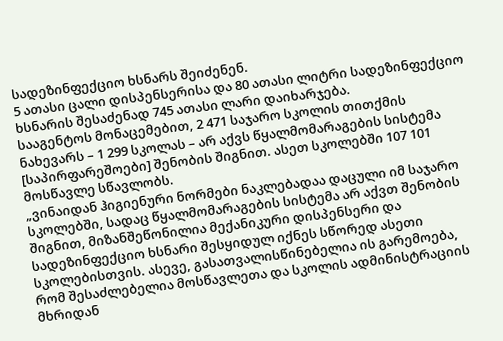სადეზინფექციო ხსნარს შეიძენენ.
5 ათასი ცალი დისპენსერისა და 80 ათასი ლიტრი სადეზინფექციო ხსნარის შესაძენად 745 ათასი ლარი დაიხარჯება.
სააგენტოს მონაცემებით, 2 471 საჯარო სკოლის თითქმის ნახევარს – 1 299 სკოლას – არ აქვს წყალმომარაგების სისტემა [საპირფარეშოები] შენობის შიგნით. ასეთ სკოლებში 107 101 მოსწავლე სწავლობს.
„ვინაიდან ჰიგიენური ნორმები ნაკლებადაა დაცული იმ საჯარო სკოლებში, სადაც წყალმომარაგების სისტემა არ აქვთ შენობის შიგნით, მიზანშეწონილია მექანიკური დისპენსერი და სადეზინფექციო ხსნარი შესყიდულ იქნეს სწორედ ასეთი სკოლებისთვის. ასევე, გასათვალისწინებელია ის გარემოება, რომ შესაძლებელია მოსწავლეთა და სკოლის ადმინისტრაციის მხრიდან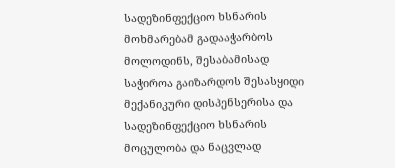სადეზინფექციო ხსნარის მოხმარებამ გადააჭარბოს მოლოდინს, შესაბამისად საჭიროა გაიზარდოს შესასყიდი მექანიკური დისპენსერისა და სადეზინფექციო ხსნარის მოცულობა და ნაცვლად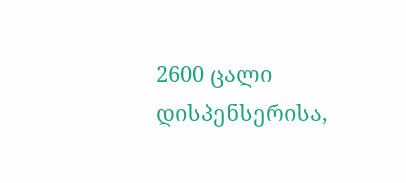2600 ცალი დისპენსერისა,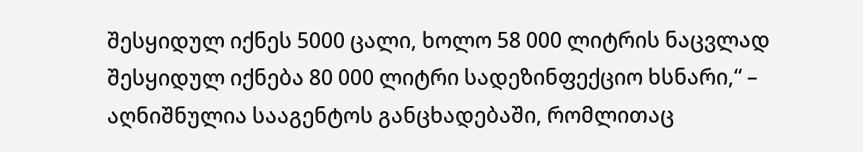შესყიდულ იქნეს 5000 ცალი, ხოლო 58 000 ლიტრის ნაცვლად შესყიდულ იქნება 80 000 ლიტრი სადეზინფექციო ხსნარი,“ – აღნიშნულია სააგენტოს განცხადებაში, რომლითაც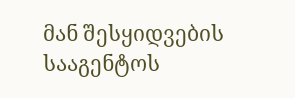მან შესყიდვების სააგენტოს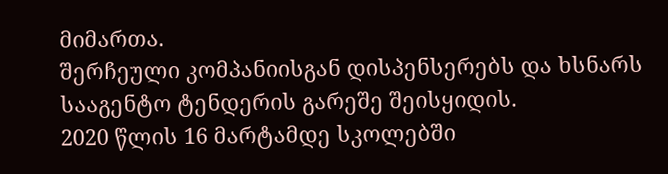მიმართა.
შერჩეული კომპანიისგან დისპენსერებს და ხსნარს სააგენტო ტენდერის გარეშე შეისყიდის.
2020 წლის 16 მარტამდე სკოლებში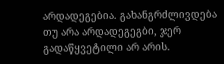არდადეგებია. გახანგრძლივდება თუ არა არდადეგეგბი, ჯერ გადაწყვეტილი არ არის.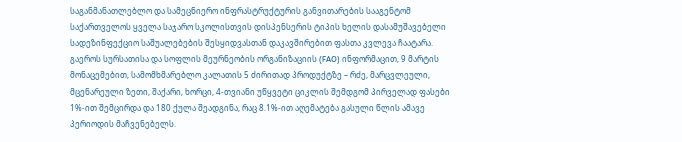საგანმანათლებლო და სამეცნიერო ინფრასტრუქტურის განვითარების სააგენტომ საქართველოს ყველა საჯარო სკოლისთვის დისპენსერის ტიპის ხელის დასამუშავებელი სადეზინფექციო საშუალებების შესყიდვასთან დაკავშირებით ფასთა კვლევა ჩაატარა.
გაეროს სურსათისა და სოფლის მეურნეობის ორგანიზაციის (FAO) ინფორმაცით, 9 მარტის მონაცემებით, სამომხმარებლო კალათის 5 ძირითად პროდუქტზე – რძე, მარცვლეული, მცენარეული ზეთი, შაქარი, ხორცი, 4-თვიანი უწყვეტი ციკლის შემდგომ პირველად ფასები 1%-ით შემცირდა და 180 ქულა შეადგინა, რაც 8.1%-ით აღემატება გასული წლის ამავე პერიოდის მაჩვენებელს.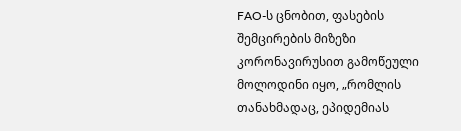FAO-ს ცნობით, ფასების შემცირების მიზეზი კორონავირუსით გამოწეული მოლოდინი იყო, „რომლის თანახმადაც, ეპიდემიას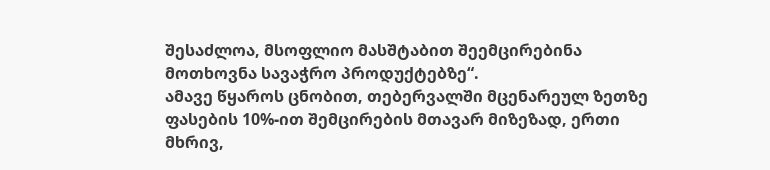შესაძლოა, მსოფლიო მასშტაბით შეემცირებინა მოთხოვნა სავაჭრო პროდუქტებზე“.
ამავე წყაროს ცნობით, თებერვალში მცენარეულ ზეთზე ფასების 10%-ით შემცირების მთავარ მიზეზად, ერთი მხრივ,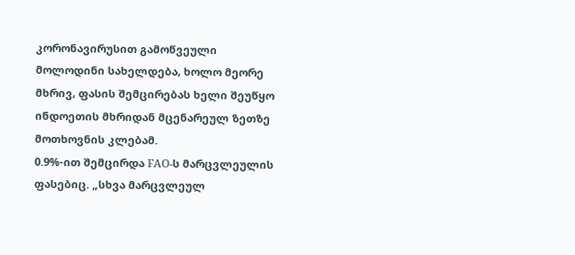კორონავირუსით გამოწვეული მოლოდინი სახელდება, ხოლო მეორე მხრივ, ფასის შემცირებას ხელი შეუწყო ინდოეთის მხრიდან მცენარეულ ზეთზე მოთხოვნის კლებამ.
0.9%-ით შემცირდა FAO-ს მარცვლეულის ფასებიც. „სხვა მარცვლეულ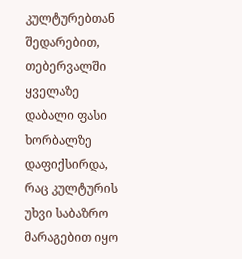კულტურებთან შედარებით, თებერვალში ყველაზე დაბალი ფასი ხორბალზე დაფიქსირდა, რაც კულტურის უხვი საბაზრო მარაგებით იყო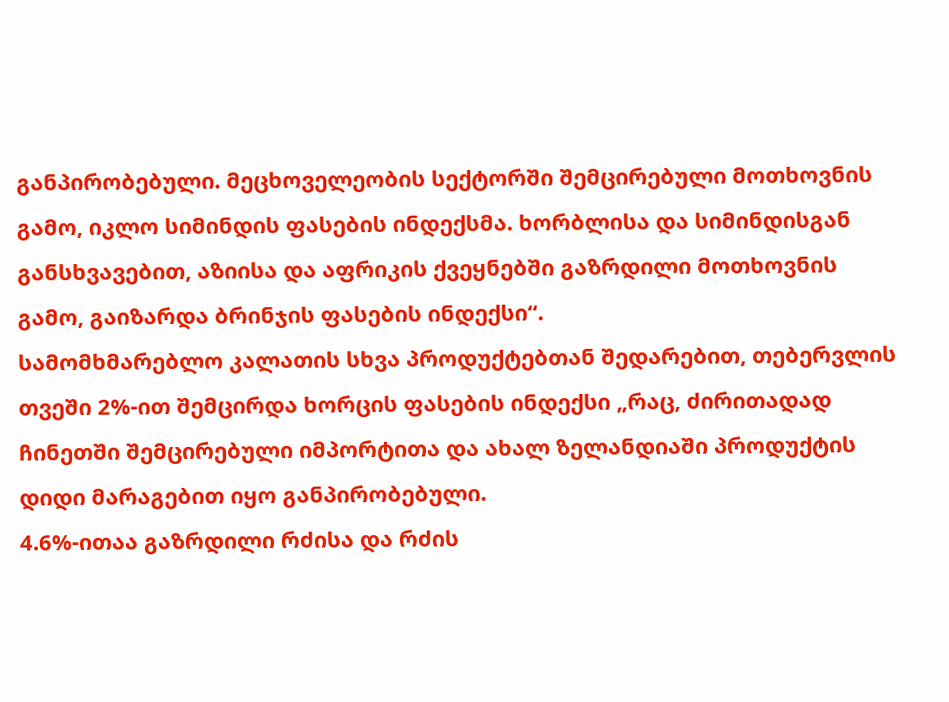განპირობებული. მეცხოველეობის სექტორში შემცირებული მოთხოვნის გამო, იკლო სიმინდის ფასების ინდექსმა. ხორბლისა და სიმინდისგან განსხვავებით, აზიისა და აფრიკის ქვეყნებში გაზრდილი მოთხოვნის გამო, გაიზარდა ბრინჯის ფასების ინდექსი“.
სამომხმარებლო კალათის სხვა პროდუქტებთან შედარებით, თებერვლის თვეში 2%-ით შემცირდა ხორცის ფასების ინდექსი „რაც, ძირითადად ჩინეთში შემცირებული იმპორტითა და ახალ ზელანდიაში პროდუქტის დიდი მარაგებით იყო განპირობებული.
4.6%-ითაა გაზრდილი რძისა და რძის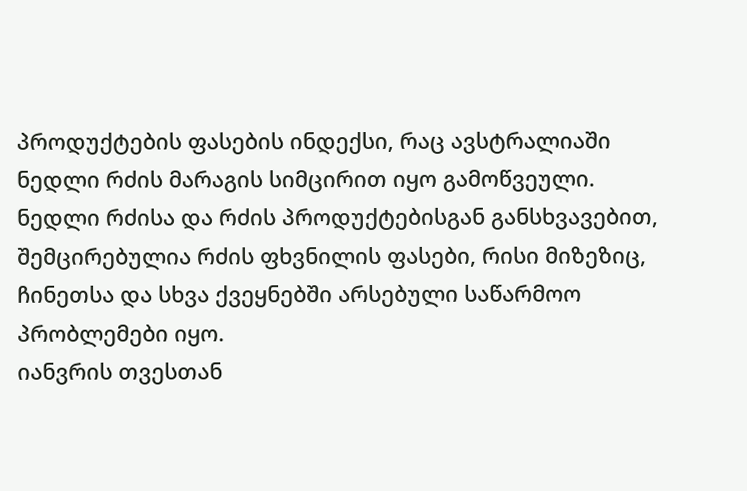პროდუქტების ფასების ინდექსი, რაც ავსტრალიაში ნედლი რძის მარაგის სიმცირით იყო გამოწვეული. ნედლი რძისა და რძის პროდუქტებისგან განსხვავებით, შემცირებულია რძის ფხვნილის ფასები, რისი მიზეზიც, ჩინეთსა და სხვა ქვეყნებში არსებული საწარმოო პრობლემები იყო.
იანვრის თვესთან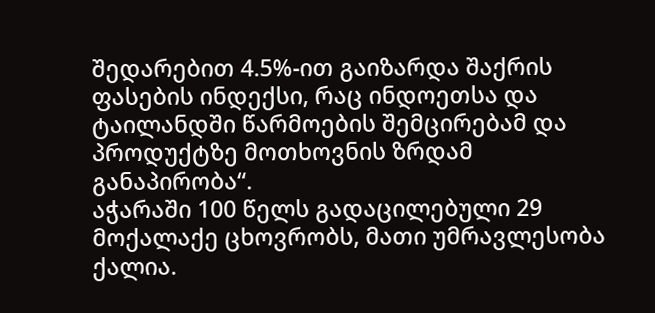შედარებით 4.5%-ით გაიზარდა შაქრის ფასების ინდექსი, რაც ინდოეთსა და ტაილანდში წარმოების შემცირებამ და პროდუქტზე მოთხოვნის ზრდამ განაპირობა“.
აჭარაში 100 წელს გადაცილებული 29 მოქალაქე ცხოვრობს, მათი უმრავლესობა ქალია.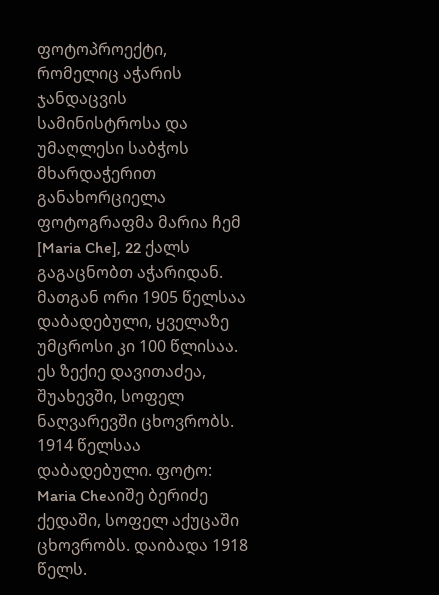ფოტოპროექტი, რომელიც აჭარის ჯანდაცვის სამინისტროსა და უმაღლესი საბჭოს მხარდაჭერით განახორციელა ფოტოგრაფმა მარია ჩემ [Maria Che], 22 ქალს გაგაცნობთ აჭარიდან. მათგან ორი 1905 წელსაა დაბადებული, ყველაზე უმცროსი კი 100 წლისაა.
ეს ზექიე დავითაძეა, შუახევში, სოფელ ნაღვარევში ცხოვრობს. 1914 წელსაა დაბადებული. ფოტო: Maria Cheაიშე ბერიძე ქედაში, სოფელ აქუცაში ცხოვრობს. დაიბადა 1918 წელს.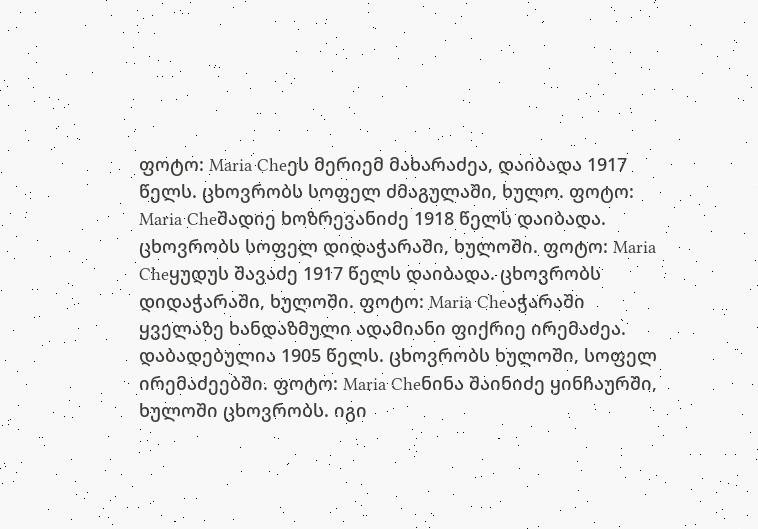ფოტო: Maria Cheეს მერიემ მახარაძეა, დაიბადა 1917 წელს. ცხოვრობს სოფელ ძმაგულაში, ხულო. ფოტო: Maria Cheშადიე ხოზრევანიძე 1918 წელს დაიბადა. ცხოვრობს სოფელ დიდაჭარაში, ხულოში. ფოტო: Maria Cheყუდუს შავაძე 1917 წელს დაიბადა. ცხოვრობს დიდაჭარაში, ხულოში. ფოტო: Maria Cheაჭარაში ყველაზე ხანდაზმული ადამიანი ფიქრიე ირემაძეა. დაბადებულია 1905 წელს. ცხოვრობს ხულოში, სოფელ ირემაძეებში. ფოტო: Maria Cheნინა შაინიძე ყინჩაურში, ხულოში ცხოვრობს. იგი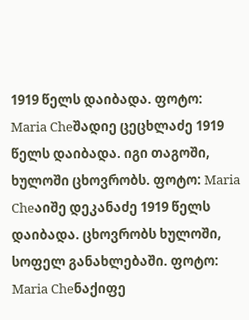1919 წელს დაიბადა. ფოტო: Maria Cheშადიე ცეცხლაძე 1919 წელს დაიბადა. იგი თაგოში, ხულოში ცხოვრობს. ფოტო: Maria Cheაიშე დეკანაძე 1919 წელს დაიბადა. ცხოვრობს ხულოში, სოფელ განახლებაში. ფოტო: Maria Cheნაქიფე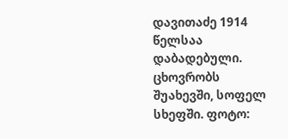დავითაძე 1914 წელსაა დაბადებული. ცხოვრობს შუახევში, სოფელ სხეფში. ფოტო: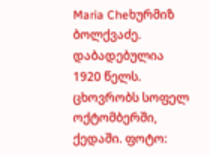Maria Cheხურმიზ ბოლქვაძე. დაბადებულია 1920 წელს. ცხოვრობს სოფელ ოქტომბერში, ქედაში. ფოტო: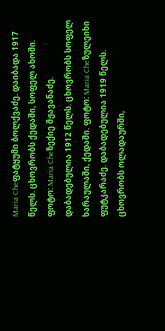Maria Cheფატყუმი ბოლქვაძე. დაიბადა 1917 წელს. ცხოვრობს ქედაში, სოფელ ახოში. ფოტო: Maria Cheზექიე მჟავანაძე. დაბადებულია 1912 წელს. ცხოვრობს სოფელ ხარაულაში, ქედაში. ფოტო: Maria Cheზულეიხი ფუტკარაძე. დაბადებულია 1919 წელს. ცხოვრობს ოლადაურში,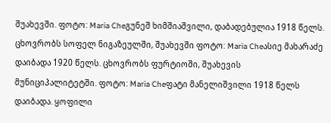შუახევში. ფოტო: Maria Cheგუნეშ ხიმშიაშვილი, დაბადებულია 1918 წელს. ცხოვრობს სოფელ ნიგაზეულში, შუახევში ფოტო: Maria Cheასიე მახარაძე დაიბადა 1920 წელს. ცხოვრობს ფურტიოში, შუახევის მუნიციპალიტეტში. ფოტო: Maria Cheფატი მანელიშვილი 1918 წელს დაიბადა. ყოფილი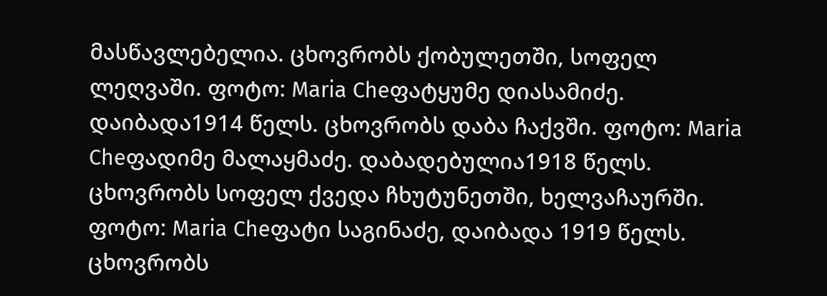მასწავლებელია. ცხოვრობს ქობულეთში, სოფელ ლეღვაში. ფოტო: Maria Cheფატყუმე დიასამიძე. დაიბადა1914 წელს. ცხოვრობს დაბა ჩაქვში. ფოტო: Maria Cheფადიმე მალაყმაძე. დაბადებულია1918 წელს. ცხოვრობს სოფელ ქვედა ჩხუტუნეთში, ხელვაჩაურში. ფოტო: Maria Cheფატი საგინაძე, დაიბადა 1919 წელს. ცხოვრობს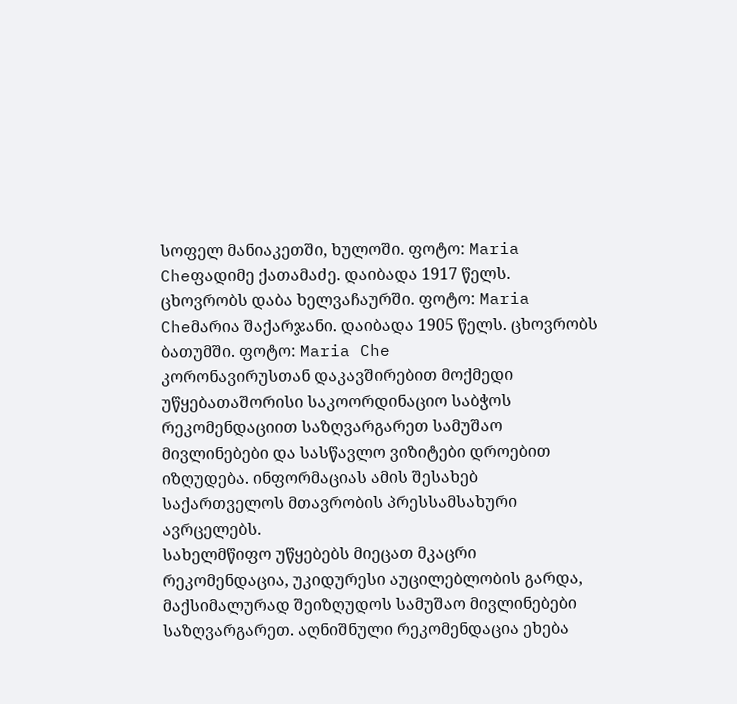სოფელ მანიაკეთში, ხულოში. ფოტო: Maria Cheფადიმე ქათამაძე. დაიბადა 1917 წელს. ცხოვრობს დაბა ხელვაჩაურში. ფოტო: Maria Cheმარია შაქარჯანი. დაიბადა 1905 წელს. ცხოვრობს ბათუმში. ფოტო: Maria Che
კორონავირუსთან დაკავშირებით მოქმედი უწყებათაშორისი საკოორდინაციო საბჭოს რეკომენდაციით საზღვარგარეთ სამუშაო მივლინებები და სასწავლო ვიზიტები დროებით იზღუდება. ინფორმაციას ამის შესახებ საქართველოს მთავრობის პრესსამსახური ავრცელებს.
სახელმწიფო უწყებებს მიეცათ მკაცრი რეკომენდაცია, უკიდურესი აუცილებლობის გარდა, მაქსიმალურად შეიზღუდოს სამუშაო მივლინებები საზღვარგარეთ. აღნიშნული რეკომენდაცია ეხება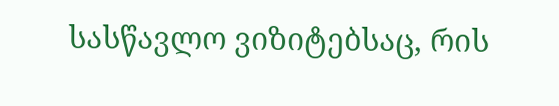სასწავლო ვიზიტებსაც, რის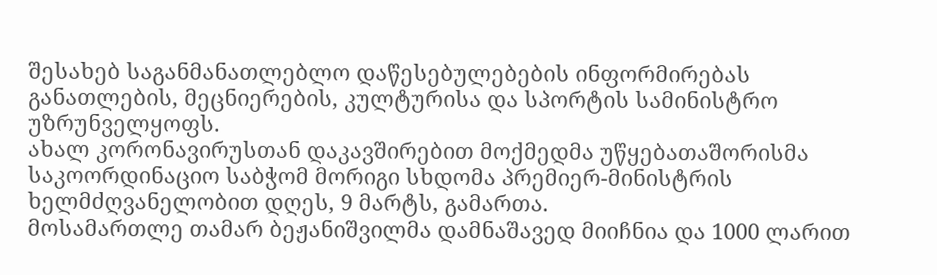შესახებ საგანმანათლებლო დაწესებულებების ინფორმირებას განათლების, მეცნიერების, კულტურისა და სპორტის სამინისტრო უზრუნველყოფს.
ახალ კორონავირუსთან დაკავშირებით მოქმედმა უწყებათაშორისმა საკოორდინაციო საბჭომ მორიგი სხდომა პრემიერ-მინისტრის ხელმძღვანელობით დღეს, 9 მარტს, გამართა.
მოსამართლე თამარ ბეჟანიშვილმა დამნაშავედ მიიჩნია და 1000 ლარით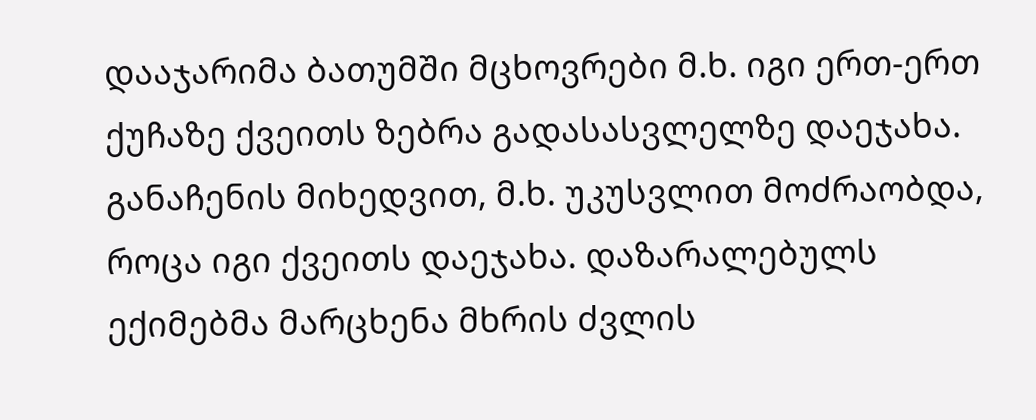დააჯარიმა ბათუმში მცხოვრები მ.ხ. იგი ერთ-ერთ ქუჩაზე ქვეითს ზებრა გადასასვლელზე დაეჯახა.
განაჩენის მიხედვით, მ.ხ. უკუსვლით მოძრაობდა, როცა იგი ქვეითს დაეჯახა. დაზარალებულს ექიმებმა მარცხენა მხრის ძვლის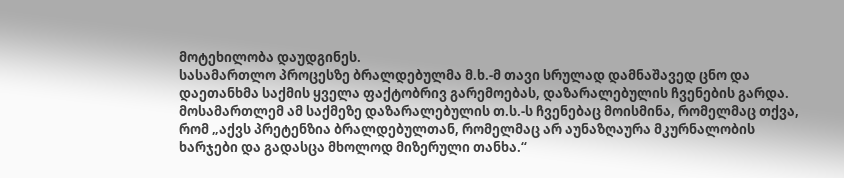მოტეხილობა დაუდგინეს.
სასამართლო პროცესზე ბრალდებულმა მ.ხ.-მ თავი სრულად დამნაშავედ ცნო და დაეთანხმა საქმის ყველა ფაქტობრივ გარემოებას, დაზარალებულის ჩვენების გარდა.
მოსამართლემ ამ საქმეზე დაზარალებულის თ.ს.-ს ჩვენებაც მოისმინა, რომელმაც თქვა, რომ „აქვს პრეტენზია ბრალდებულთან, რომელმაც არ აუნაზღაურა მკურნალობის ხარჯები და გადასცა მხოლოდ მიზერული თანხა.“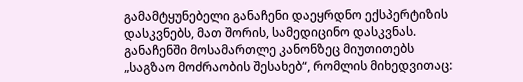გამამტყუნებელი განაჩენი დაეყრდნო ექსპერტიზის დასკვნებს, მათ შორის, სამედიცინო დასკვნას. განაჩენში მოსამართლე კანონზეც მიუთითებს „საგზაო მოძრაობის შესახებ“, რომლის მიხედვითაც: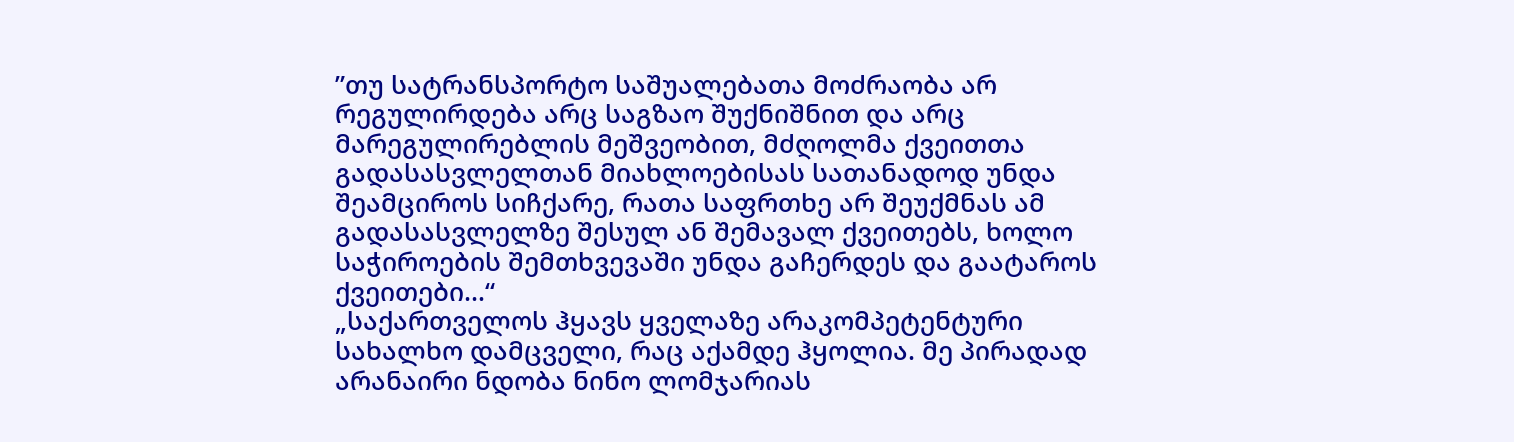”თუ სატრანსპორტო საშუალებათა მოძრაობა არ რეგულირდება არც საგზაო შუქნიშნით და არც მარეგულირებლის მეშვეობით, მძღოლმა ქვეითთა გადასასვლელთან მიახლოებისას სათანადოდ უნდა შეამციროს სიჩქარე, რათა საფრთხე არ შეუქმნას ამ გადასასვლელზე შესულ ან შემავალ ქვეითებს, ხოლო საჭიროების შემთხვევაში უნდა გაჩერდეს და გაატაროს ქვეითები…“
„საქართველოს ჰყავს ყველაზე არაკომპეტენტური სახალხო დამცველი, რაც აქამდე ჰყოლია. მე პირადად არანაირი ნდობა ნინო ლომჯარიას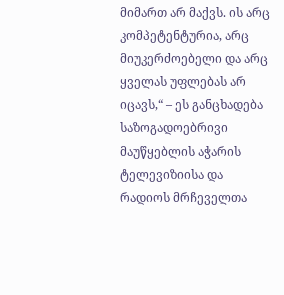მიმართ არ მაქვს. ის არც კომპეტენტურია, არც მიუკერძოებელი და არც ყველას უფლებას არ იცავს,“ – ეს განცხადება საზოგადოებრივი მაუწყებლის აჭარის ტელევიზიისა და რადიოს მრჩეველთა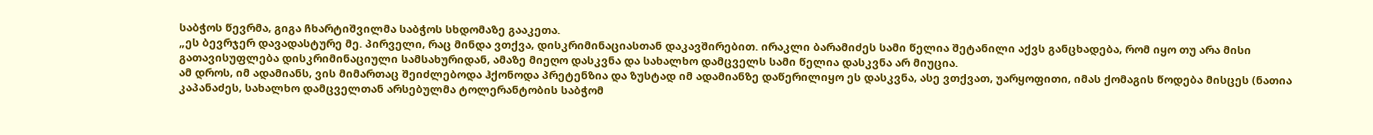საბჭოს წევრმა, გიგა ჩხარტიშვილმა საბჭოს სხდომაზე გააკეთა.
„ეს ბევრჯერ დავადასტურე მე. პირველი, რაც მინდა ვთქვა, დისკრიმინაციასთან დაკავშირებით. ირაკლი ბარამიძეს სამი წელია შეტანილი აქვს განცხადება, რომ იყო თუ არა მისი გათავისუფლება დისკრიმინაციული სამსახურიდან, ამაზე მიეღო დასკვნა და სახალხო დამცველს სამი წელია დასკვნა არ მიუცია.
ამ დროს, იმ ადამიანს, ვის მიმართაც შეიძლებოდა ჰქონოდა პრეტენზია და ზუსტად იმ ადამიანზე დაწერილიყო ეს დასკვნა, ასე ვთქვათ, უარყოფითი, იმას ქომაგის წოდება მისცეს (ნათია კაპანაძეს, სახალხო დამცველთან არსებულმა ტოლერანტობის საბჭომ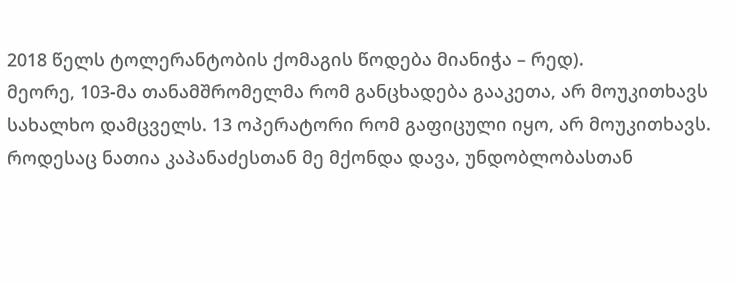2018 წელს ტოლერანტობის ქომაგის წოდება მიანიჭა – რედ).
მეორე, 103-მა თანამშრომელმა რომ განცხადება გააკეთა, არ მოუკითხავს სახალხო დამცველს. 13 ოპერატორი რომ გაფიცული იყო, არ მოუკითხავს. როდესაც ნათია კაპანაძესთან მე მქონდა დავა, უნდობლობასთან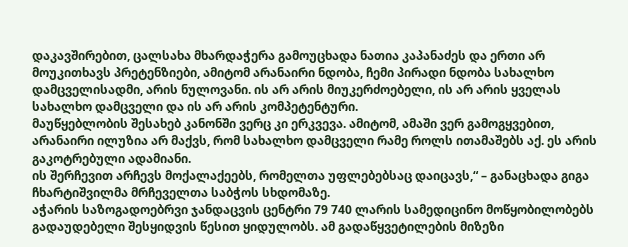დაკავშირებით, ცალსახა მხარდაჭერა გამოუცხადა ნათია კაპანაძეს და ერთი არ მოუკითხავს პრეტენზიები, ამიტომ არანაირი ნდობა, ჩემი პირადი ნდობა სახალხო დამცველისადმი, არის ნულოვანი. ის არ არის მიუკერძოებელი, ის არ არის ყველას სახალხო დამცველი და ის არ არის კომპეტენტური.
მაუწყებლობის შესახებ კანონში ვერც კი ერკვევა. ამიტომ, ამაში ვერ გამოგყვებით, არანაირი ილუზია არ მაქვს, რომ სახალხო დამცველი რამე როლს ითამაშებს აქ. ეს არის გაკოტრებული ადამიანი.
ის შერჩევით არჩევს მოქალაქეებს, რომელთა უფლებებსაც დაიცავს,“ – განაცხადა გიგა ჩხარტიშვილმა მრჩეველთა საბჭოს სხდომაზე.
აჭარის საზოგადოებრვი ჯანდაცვის ცენტრი 79 740 ლარის სამედიცინო მოწყობილობებს გადაუდებელი შესყიდვის წესით ყიდულობს. ამ გადაწყვეტილების მიზეზი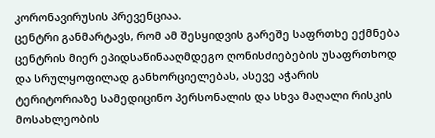კორონავირუსის პრევენციაა.
ცენტრი განმარტავს, რომ ამ შესყიდვის გარეშე საფრთხე ექმნება ცენტრის მიერ ეპიდსაწინააღმდეგო ღონისძიებების უსაფრთხოდ და სრულყოფილად განხორციელებას, ასევე აჭარის ტერიტორიაზე სამედიცინო პერსონალის და სხვა მაღალი რისკის მოსახლეობის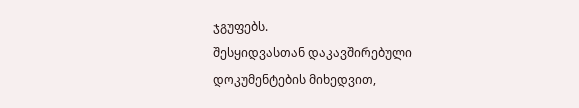ჯგუფებს.
შესყიდვასთან დაკავშირებული დოკუმენტების მიხედვით,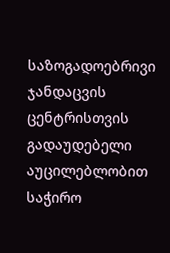საზოგადოებრივი ჯანდაცვის ცენტრისთვის გადაუდებელი აუცილებლობით საჭირო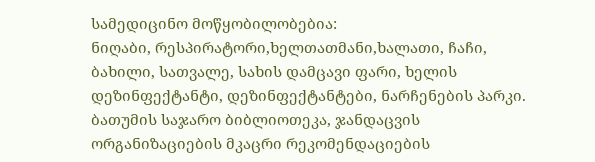სამედიცინო მოწყობილობებია:
ნიღაბი, რესპირატორი,ხელთათმანი,ხალათი, ჩაჩი, ბახილი, სათვალე, სახის დამცავი ფარი, ხელის დეზინფექტანტი, დეზინფექტანტები, ნარჩენების პარკი.
ბათუმის საჯარო ბიბლიოთეკა, ჯანდაცვის ორგანიზაციების მკაცრი რეკომენდაციების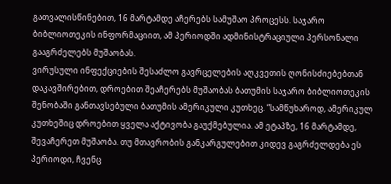გათვალისწინებით, 16 მარტამდე აჩერებს სამუშაო პროცესს. საჯარო ბიბლიოთეკის ინფორმაციით, ამ პერიოდში ადმინისტრაციული პერსონალი გააგრძელებს მუშაობას.
ვირუსული ინფექციების შესაძლო გავრცელების აღკვეთის ღონისძიებებთან დაკავშირებით, დროებით შეაჩერებს მუშაობას ბათუმის საჯარო ბიბლიოთეკის შენობაში განთავსებული ბათუმის ამერიკული კუთხეც. “სამწუხაროდ, ამერიკულ კუთხეშიც დროებით ყველა აქტივობა გაუქმებულია. ამ ეტაპზე, 16 მარტამდე, შევაჩერეთ მუშაობა. თუ მთავრობის განკარგულებით კიდევ გაგრძელდება ეს პერიოდი, ჩვენც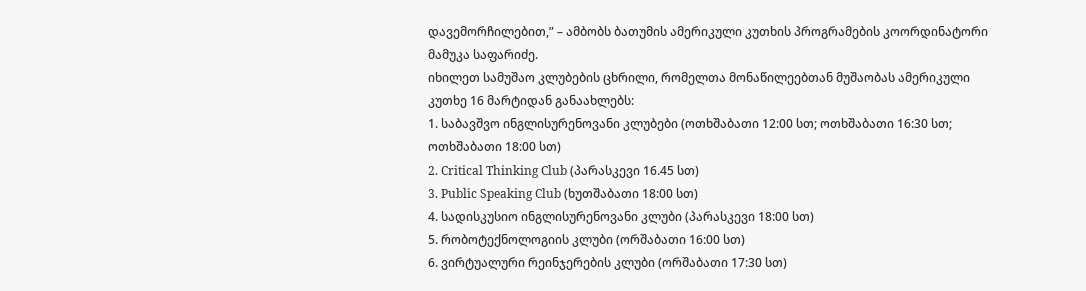დავემორჩილებით,” – ამბობს ბათუმის ამერიკული კუთხის პროგრამების კოორდინატორი მამუკა საფარიძე.
იხილეთ სამუშაო კლუბების ცხრილი, რომელთა მონაწილეებთან მუშაობას ამერიკული კუთხე 16 მარტიდან განაახლებს:
1. საბავშვო ინგლისურენოვანი კლუბები (ოთხშაბათი 12:00 სთ; ოთხშაბათი 16:30 სთ; ოთხშაბათი 18:00 სთ)
2. Critical Thinking Club (პარასკევი 16.45 სთ)
3. Public Speaking Club (ხუთშაბათი 18:00 სთ)
4. სადისკუსიო ინგლისურენოვანი კლუბი (პარასკევი 18:00 სთ)
5. რობოტექნოლოგიის კლუბი (ორშაბათი 16:00 სთ)
6. ვირტუალური რეინჯერების კლუბი (ორშაბათი 17:30 სთ)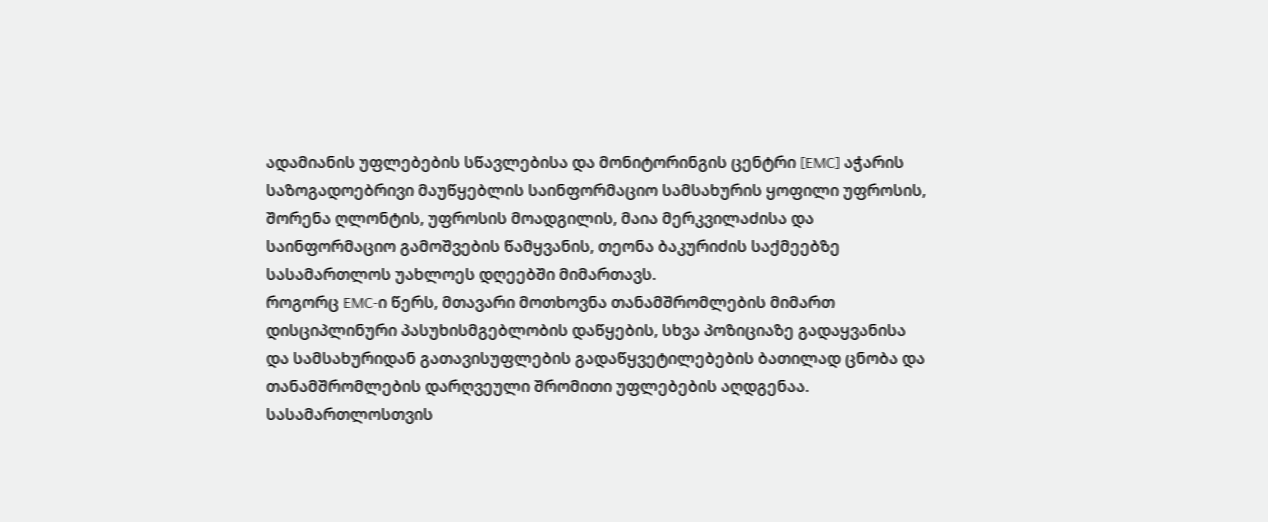ადამიანის უფლებების სწავლებისა და მონიტორინგის ცენტრი [EMC] აჭარის საზოგადოებრივი მაუწყებლის საინფორმაციო სამსახურის ყოფილი უფროსის, შორენა ღლონტის, უფროსის მოადგილის, მაია მერკვილაძისა და საინფორმაციო გამოშვების წამყვანის, თეონა ბაკურიძის საქმეებზე სასამართლოს უახლოეს დღეებში მიმართავს.
როგორც EMC-ი წერს, მთავარი მოთხოვნა თანამშრომლების მიმართ დისციპლინური პასუხისმგებლობის დაწყების, სხვა პოზიციაზე გადაყვანისა და სამსახურიდან გათავისუფლების გადაწყვეტილებების ბათილად ცნობა და თანამშრომლების დარღვეული შრომითი უფლებების აღდგენაა.
სასამართლოსთვის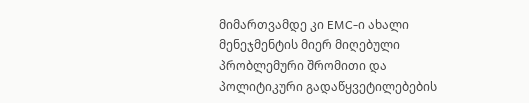მიმართვამდე კი EMC-ი ახალი მენეჯმენტის მიერ მიღებული პრობლემური შრომითი და პოლიტიკური გადაწყვეტილებების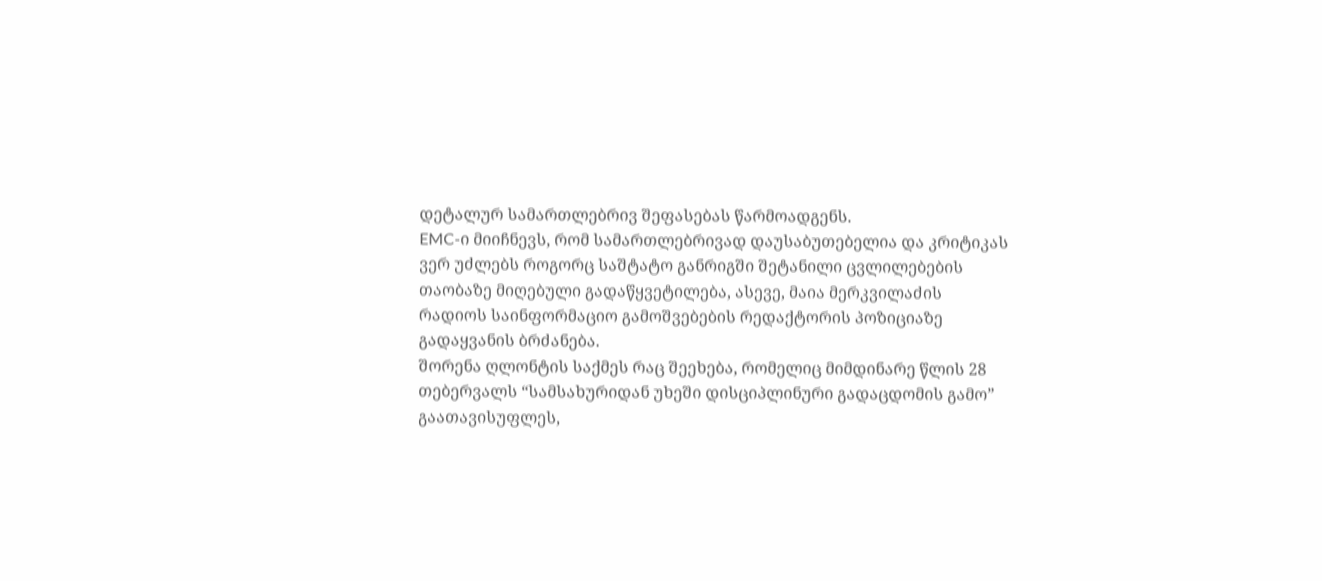დეტალურ სამართლებრივ შეფასებას წარმოადგენს.
EMC-ი მიიჩნევს, რომ სამართლებრივად დაუსაბუთებელია და კრიტიკას ვერ უძლებს როგორც საშტატო განრიგში შეტანილი ცვლილებების თაობაზე მიღებული გადაწყვეტილება, ასევე, მაია მერკვილაძის რადიოს საინფორმაციო გამოშვებების რედაქტორის პოზიციაზე გადაყვანის ბრძანება.
შორენა ღლონტის საქმეს რაც შეეხება, რომელიც მიმდინარე წლის 28 თებერვალს “სამსახურიდან უხეში დისციპლინური გადაცდომის გამო” გაათავისუფლეს,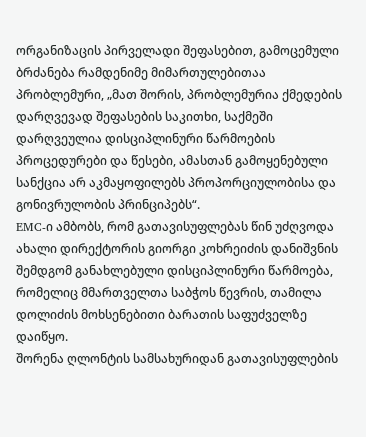ორგანიზაცის პირველადი შეფასებით, გამოცემული ბრძანება რამდენიმე მიმართულებითაა პრობლემური, „მათ შორის, პრობლემურია ქმედების დარღვევად შეფასების საკითხი, საქმეში დარღვეულია დისციპლინური წარმოების პროცედურები და წესები, ამასთან გამოყენებული სანქცია არ აკმაყოფილებს პროპორციულობისა და გონივრულობის პრინციპებს“.
EMC-ი ამბობს, რომ გათავისუფლებას წინ უძღვოდა ახალი დირექტორის გიორგი კოხრეიძის დანიშვნის შემდგომ განახლებული დისციპლინური წარმოება, რომელიც მმართველთა საბჭოს წევრის, თამილა დოლიძის მოხსენებითი ბარათის საფუძველზე დაიწყო.
შორენა ღლონტის სამსახურიდან გათავისუფლების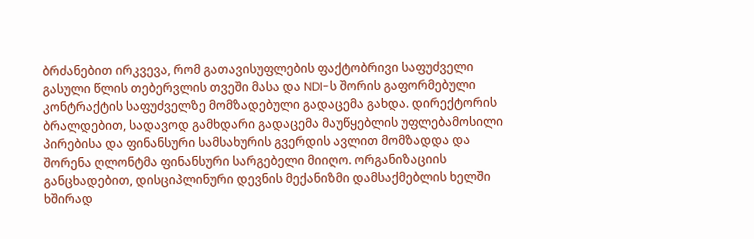ბრძანებით ირკვევა, რომ გათავისუფლების ფაქტობრივი საფუძველი გასული წლის თებერვლის თვეში მასა და NDI-ს შორის გაფორმებული კონტრაქტის საფუძველზე მომზადებული გადაცემა გახდა. დირექტორის ბრალდებით, სადავოდ გამხდარი გადაცემა მაუწყებლის უფლებამოსილი პირებისა და ფინანსური სამსახურის გვერდის ავლით მომზადდა და შორენა ღლონტმა ფინანსური სარგებელი მიიღო. ორგანიზაციის განცხადებით, დისციპლინური დევნის მექანიზმი დამსაქმებლის ხელში ხშირად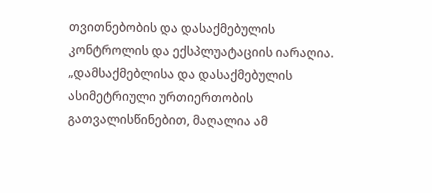თვითნებობის და დასაქმებულის კონტროლის და ექსპლუატაციის იარაღია.
„დამსაქმებლისა და დასაქმებულის ასიმეტრიული ურთიერთობის გათვალისწინებით, მაღალია ამ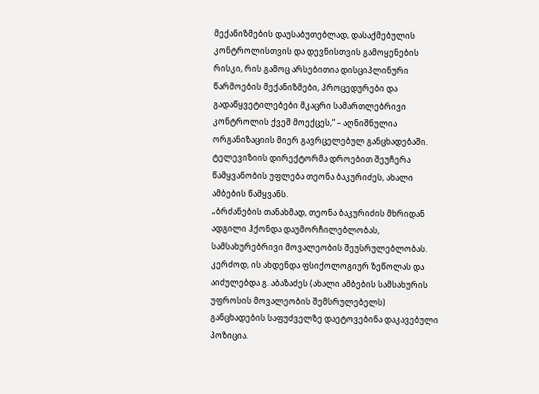მექანიზმების დაუსაბუთებლად, დასაქმებულის კონტროლისთვის და დევნისთვის გამოყენების რისკი, რის გამოც არსებითია დისციპლინური წარმოების მექანიზმები, პროცედურები და გადაწყვეტილებები მკაცრი სამართლებრივი კონტროლის ქვეშ მოექცეს,“ – აღნიშნულია ორგანიზაციის მიერ გავრცელებულ განცხადებაში.
ტელევიზიის დირექტორმა დროებით შეუჩერა წამყვანობის უფლება თეონა ბაკურიძეს, ახალი ამბების წამყვანს.
„ბრძანების თანახმად, თეონა ბაკურიძის მხრიდან ადგილი ჰქონდა დაუმორჩილებლობას, სამსახურებრივი მოვალეობის შეუსრულებლობას. კერძოდ, ის ახდენდა ფსიქოლოგიურ ზეწოლას და აიძულებდა გ. აბაზაძეს (ახალი ამბების სამსახურის უფროსის მოვალეობის შემსრულებელს) განცხადების საფუძველზე დაეტოვებინა დაკავებული პოზიცია.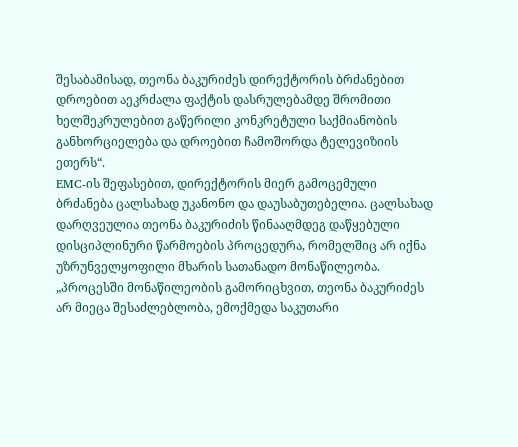შესაბამისად, თეონა ბაკურიძეს დირექტორის ბრძანებით დროებით აეკრძალა ფაქტის დასრულებამდე შრომითი ხელშეკრულებით გაწერილი კონკრეტული საქმიანობის განხორციელება და დროებით ჩამოშორდა ტელევიზიის ეთერს“.
EMC-ის შეფასებით, დირექტორის მიერ გამოცემული ბრძანება ცალსახად უკანონო და დაუსაბუთებელია. ცალსახად დარღვეულია თეონა ბაკურიძის წინააღმდეგ დაწყებული დისციპლინური წარმოების პროცედურა, რომელშიც არ იქნა უზრუნველყოფილი მხარის სათანადო მონაწილეობა.
„პროცესში მონაწილეობის გამორიცხვით, თეონა ბაკურიძეს არ მიეცა შესაძლებლობა, ემოქმედა საკუთარი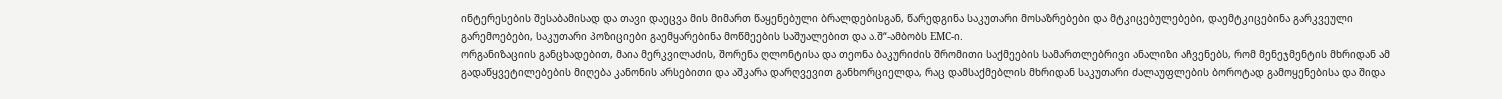ინტერესების შესაბამისად და თავი დაეცვა მის მიმართ წაყენებული ბრალდებისგან, წარედგინა საკუთარი მოსაზრებები და მტკიცებულებები, დაემტკიცებინა გარკვეული გარემოებები, საკუთარი პოზიციები გაემყარებინა მოწმეების საშუალებით და ა.შ“-ამბობს EMC-ი.
ორგანიზაციის განცხადებით, მაია მერკვილაძის, შორენა ღლონტისა და თეონა ბაკურიძის შრომითი საქმეების სამართლებრივი ანალიზი აჩვენებს, რომ მენეჯმენტის მხრიდან ამ გადაწყვეტილებების მიღება კანონის არსებითი და აშკარა დარღვევით განხორციელდა, რაც დამსაქმებლის მხრიდან საკუთარი ძალაუფლების ბოროტად გამოყენებისა და შიდა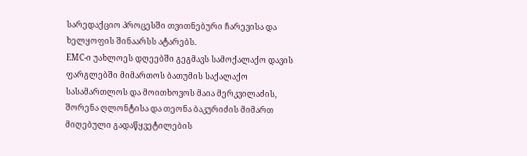სარედაქციო პროცესში თვითნებური ჩარევისა და ხელყოფის შინაარსს ატარებს.
EMC-ი უახლოეს დღეებში გეგმავს სამოქალაქო დავის ფარგლებში მიმართოს ბათუმის საქალაქო სასამართლოს და მოითხოვოს მაია მერკვილაძის, შორენა ღლონტისა და თეონა ბაკურიძის მიმართ მიღებული გადაწყვეტილების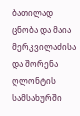ბათილად ცნობა და მაია მერკვილაძისა და შორენა ღლონტის სამსახურში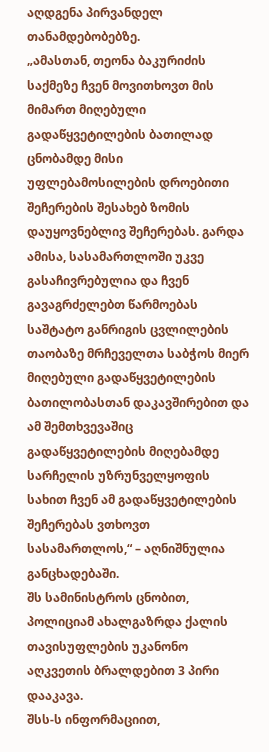აღდგენა პირვანდელ თანამდებობებზე.
„ამასთან, თეონა ბაკურიძის საქმეზე ჩვენ მოვითხოვთ მის მიმართ მიღებული გადაწყვეტილების ბათილად ცნობამდე მისი უფლებამოსილების დროებითი შეჩერების შესახებ ზომის დაუყოვნებლივ შეჩერებას. გარდა ამისა, სასამართლოში უკვე გასაჩივრებულია და ჩვენ გავაგრძელებთ წარმოებას საშტატო განრიგის ცვლილების თაობაზე მრჩეველთა საბჭოს მიერ მიღებული გადაწყვეტილების ბათილობასთან დაკავშირებით და ამ შემთხვევაშიც გადაწყვეტილების მიღებამდე სარჩელის უზრუნველყოფის სახით ჩვენ ამ გადაწყვეტილების შეჩერებას ვთხოვთ სასამართლოს,“ – აღნიშნულია განცხადებაში.
შს სამინისტროს ცნობით, პოლიციამ ახალგაზრდა ქალის თავისუფლების უკანონო აღკვეთის ბრალდებით 3 პირი დააკავა.
შსს-ს ინფორმაციით,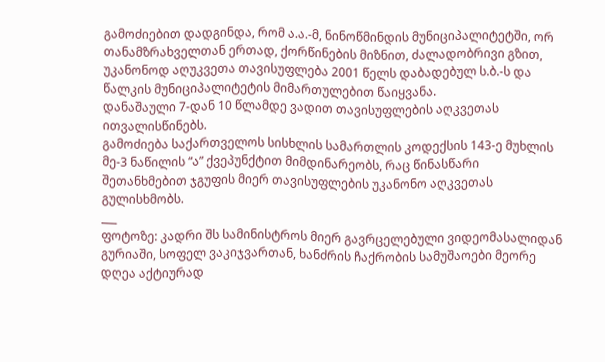გამოძიებით დადგინდა, რომ ა.ა.-მ, ნინოწმინდის მუნიციპალიტეტში, ორ თანამზრახველთან ერთად, ქორწინების მიზნით, ძალადობრივი გზით, უკანონოდ აღუკვეთა თავისუფლება 2001 წელს დაბადებულ ს.ბ.-ს და წალკის მუნიციპალიტეტის მიმართულებით წაიყვანა.
დანაშაული 7-დან 10 წლამდე ვადით თავისუფლების აღკვეთას ითვალისწინებს.
გამოძიება საქართველოს სისხლის სამართლის კოდექსის 143-ე მუხლის მე-3 ნაწილის “ა” ქვეპუნქტით მიმდინარეობს, რაც წინასწარი შეთანხმებით ჯგუფის მიერ თავისუფლების უკანონო აღკვეთას გულისხმობს.
___
ფოტოზე: კადრი შს სამინისტროს მიერ გავრცელებული ვიდეომასალიდან
გურიაში, სოფელ ვაკიჯვართან, ხანძრის ჩაქრობის სამუშაოები მეორე დღეა აქტიურად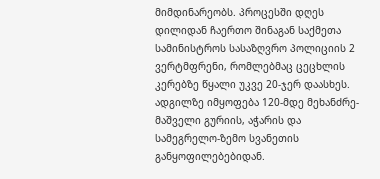მიმდინარეობს. პროცესში დღეს დილიდან ჩაერთო შინაგან საქმეთა სამინისტროს სასაზღვრო პოლიციის 2 ვერტმფრენი, რომლებმაც ცეცხლის კერებზე წყალი უკვე 20-ჯერ დაასხეს. ადგილზე იმყოფება 120-მდე მეხანძრე-მაშველი გურიის, აჭარის და სამეგრელო-ზემო სვანეთის განყოფილებებიდან.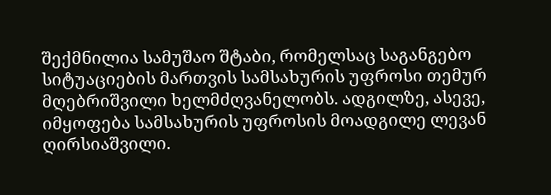შექმნილია სამუშაო შტაბი, რომელსაც საგანგებო სიტუაციების მართვის სამსახურის უფროსი თემურ მღებრიშვილი ხელმძღვანელობს. ადგილზე, ასევე, იმყოფება სამსახურის უფროსის მოადგილე ლევან ღირსიაშვილი.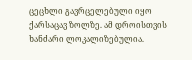ცეცხლი გავრცელებული იყო ქარსაცავ ზოლზე. ამ დროისთვის ხანძარი ლოკალიზებულია.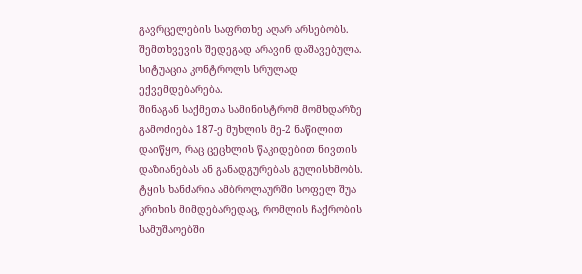გავრცელების საფრთხე აღარ არსებობს.
შემთხვევის შედეგად არავინ დაშავებულა. სიტუაცია კონტროლს სრულად ექვემდებარება.
შინაგან საქმეთა სამინისტრომ მომხდარზე გამოძიება 187-ე მუხლის მე-2 ნაწილით დაიწყო, რაც ცეცხლის წაკიდებით ნივთის დაზიანებას ან განადგურებას გულისხმობს.
ტყის ხანძარია ამბროლაურში სოფელ შუა კრიხის მიმდებარედაც, რომლის ჩაქრობის სამუშაოებში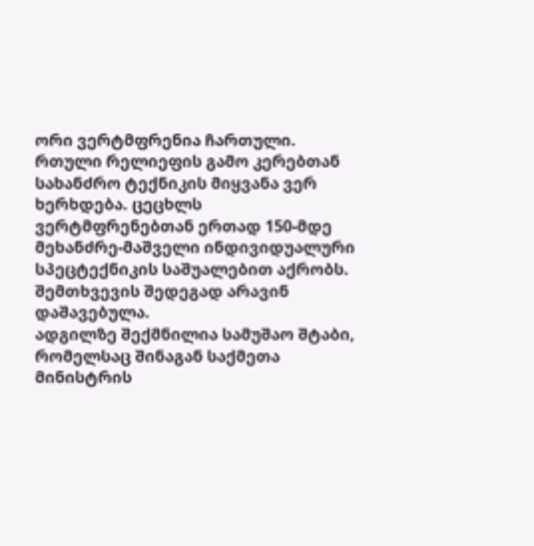ორი ვერტმფრენია ჩართული.
რთული რელიეფის გამო კერებთან სახანძრო ტექნიკის მიყვანა ვერ ხერხდება. ცეცხლს ვერტმფრენებთან ერთად 150-მდე მეხანძრე-მაშველი ინდივიდუალური სპეცტექნიკის საშუალებით აქრობს.
შემთხვევის შედეგად არავინ დაშავებულა.
ადგილზე შექმნილია სამუშაო შტაბი, რომელსაც შინაგან საქმეთა მინისტრის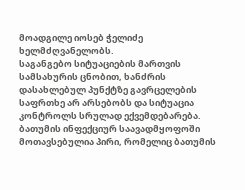მოადგილე იოსებ ჭელიძე ხელმძღვანელობს.
საგანგებო სიტუაციების მართვის სამსახურის ცნობით, ხანძრის დასახლებულ პუნქტზე გავრცელების საფრთხე არ არსებობს და სიტუაცია კონტროლს სრულად ექვემდებარება.
ბათუმის ინფექციურ საავადმყოფოში მოთავსებულია პირი, რომელიც ბათუმის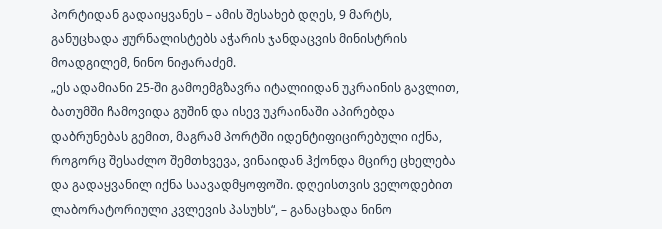პორტიდან გადაიყვანეს – ამის შესახებ დღეს, 9 მარტს, განუცხადა ჟურნალისტებს აჭარის ჯანდაცვის მინისტრის მოადგილემ, ნინო ნიჟარაძემ.
„ეს ადამიანი 25-ში გამოემგზავრა იტალიიდან უკრაინის გავლით, ბათუმში ჩამოვიდა გუშინ და ისევ უკრაინაში აპირებდა დაბრუნებას გემით, მაგრამ პორტში იდენტიფიცირებული იქნა, როგორც შესაძლო შემთხვევა, ვინაიდან ჰქონდა მცირე ცხელება და გადაყვანილ იქნა საავადმყოფოში. დღეისთვის ველოდებით ლაბორატორიული კვლევის პასუხს“, – განაცხადა ნინო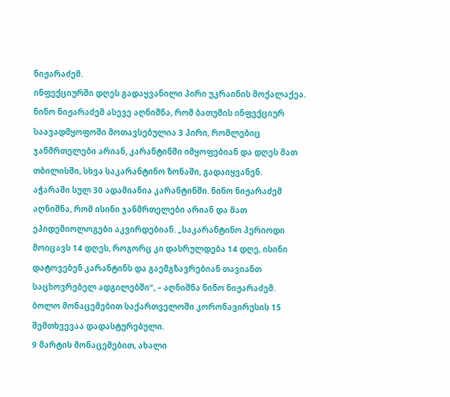ნიჟარაძემ.
ინფექციურში დღეს გადაყვანილი პირი უკრაინის მოქალაქეა.
ნინო ნიჟარაძემ ასევე აღნიშნა, რომ ბათუმის ინფექციურ საავადმყოფოში მოთავსებულია 3 პირი, რომლებიც ჯანმრთელები არიან, კარანტინში იმყოფებიან და დღეს მათ თბილისში, სხვა საკარანტინო ზონაში, გადაიყვანენ.
აჭარაში სულ 30 ადამიანია კარანტინში. ნინო ნიჟარაძემ აღნიშნა, რომ ისინი ჯანმრთელები არიან და მათ ეპიდემიოლოგები აკვირდებიან. „საკარანტინო პერიოდი მოიცავს 14 დღეს, როგორც კი დასრულდება 14 დღე, ისინი დატოვებენ კარანტინს და გაემგზავრებიან თავიანთ საცხოვრებელ ადგილებში“, – აღნიშნა ნინო ნიჟარაძემ.
ბოლო მონაცემებით საქართველოში კორონავირუსის 15 შემთხვევაა დადასტურებული.
9 მარტის მონაცემებით, ახალი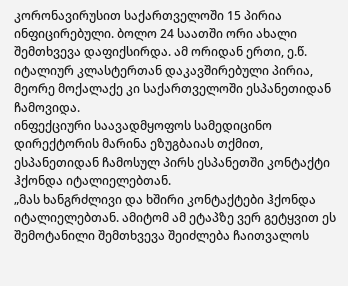კორონავირუსით საქართველოში 15 პირია ინფიცირებული. ბოლო 24 საათში ორი ახალი შემთხვევა დაფიქსირდა. ამ ორიდან ერთი, ე.წ. იტალიურ კლასტერთან დაკავშირებული პირია, მეორე მოქალაქე კი საქართველოში ესპანეთიდან ჩამოვიდა.
ინფექციური საავადმყოფოს სამედიცინო დირექტორის მარინა ეზუგბაიას თქმით, ესპანეთიდან ჩამოსულ პირს ესპანეთში კონტაქტი ჰქონდა იტალიელებთან.
„მას ხანგრძლივი და ხშირი კონტაქტები ჰქონდა იტალიელებთან. ამიტომ ამ ეტაპზე ვერ გეტყვით ეს შემოტანილი შემთხვევა შეიძლება ჩაითვალოს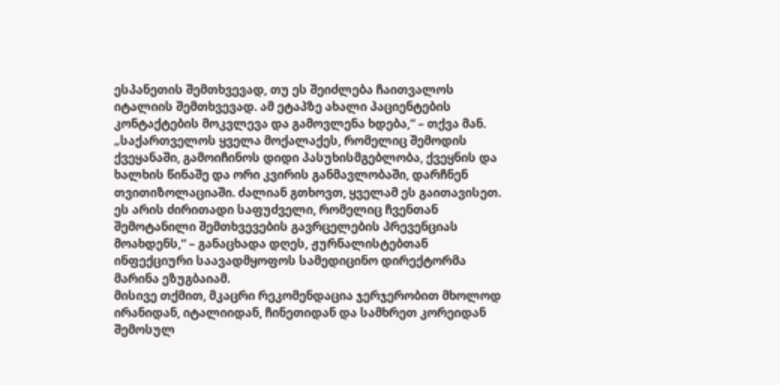ესპანეთის შემთხვევად, თუ ეს შეიძლება ჩაითვალოს იტალიის შემთხვევად. ამ ეტაპზე ახალი პაციენტების კონტაქტების მოკვლევა და გამოვლენა ხდება,“ – თქვა მან.
„საქართველოს ყველა მოქალაქეს, რომელიც შემოდის ქვეყანაში, გამოიჩინოს დიდი პასუხისმგებლობა, ქვეყნის და ხალხის წინაშე და ორი კვირის განმავლობაში, დარჩნენ თვითიზოლაციაში. ძალიან გთხოვთ, ყველამ ეს გაითავისეთ. ეს არის ძირითადი საფუძველი, რომელიც ჩვენთან შემოტანილი შემთხვევების გავრცელების პრევენციას მოახდენს,“ – განაცხადა დღეს, ჟურნალისტებთან ინფექციური საავადმყოფოს სამედიცინო დირექტორმა მარინა ეზუგბაიამ.
მისივე თქმით, მკაცრი რეკომენდაცია ჯერჯერობით მხოლოდ ირანიდან, იტალიიდან, ჩინეთიდან და სამხრეთ კორეიდან შემოსულ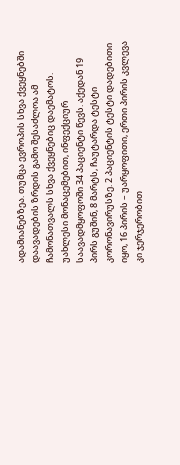ადამიანებზეა. თუმცა ევროპის სხვა ქვეყნებში დაავადების ზრდის გამო შესაძლოა ამ ჩამონათვალს სხვა ქვეყნებიც დაემატოს.
უახლესი მონაცემებით, ინფექციურ საავადმყოფოში 34 პაციენტი წევს. აქედან 19 პირს გუშინ, 8 მარტს, ჩაუტარდა ტესტი კორონავირუსზე. 2 პაციენტის ტესტი დადებითი იყო, 16 პირის – უარყოფითი, ერთი პირის კვლევა კი ჯერჯერობით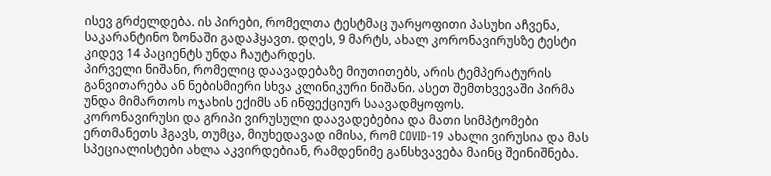ისევ გრძელდება. ის პირები, რომელთა ტესტმაც უარყოფითი პასუხი აჩვენა, საკარანტინო ზონაში გადაჰყავთ. დღეს, 9 მარტს, ახალ კორონავირუსზე ტესტი კიდევ 14 პაციენტს უნდა ჩაუტარდეს.
პირველი ნიშანი, რომელიც დაავადებაზე მიუთითებს, არის ტემპერატურის განვითარება ან ნებისმიერი სხვა კლინიკური ნიშანი. ასეთ შემთხვევაში პირმა უნდა მიმართოს ოჯახის ექიმს ან ინფექციურ საავადმყოფოს.
კორონავირუსი და გრიპი ვირუსული დაავადებებია და მათი სიმპტომები ერთმანეთს ჰგავს, თუმცა, მიუხედავად იმისა, რომ COVID-19 ახალი ვირუსია და მას სპეციალისტები ახლა აკვირდებიან, რამდენიმე განსხვავება მაინც შეინიშნება.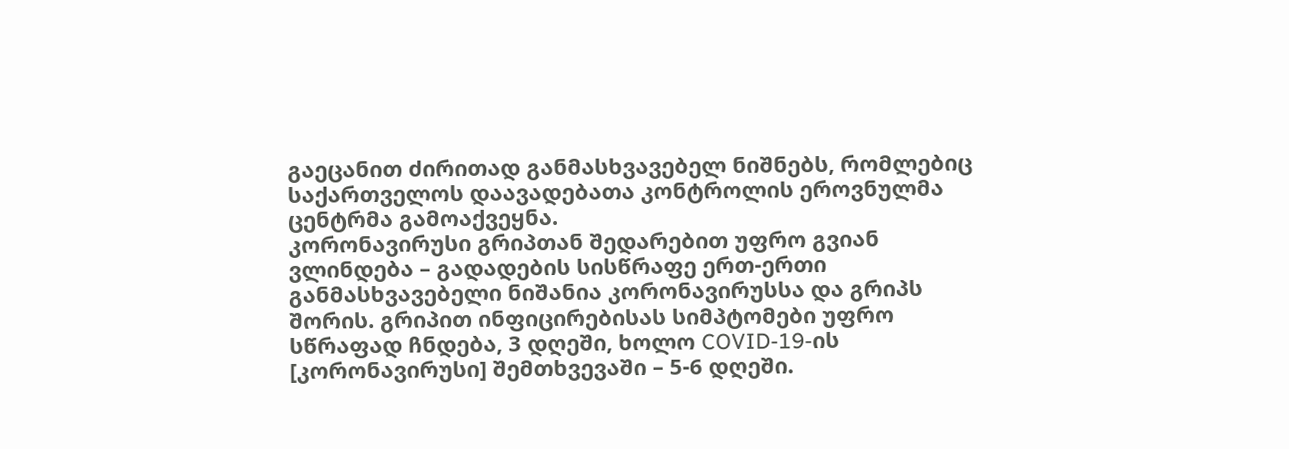გაეცანით ძირითად განმასხვავებელ ნიშნებს, რომლებიც საქართველოს დაავადებათა კონტროლის ეროვნულმა ცენტრმა გამოაქვეყნა.
კორონავირუსი გრიპთან შედარებით უფრო გვიან ვლინდება – გადადების სისწრაფე ერთ-ერთი განმასხვავებელი ნიშანია კორონავირუსსა და გრიპს შორის. გრიპით ინფიცირებისას სიმპტომები უფრო სწრაფად ჩნდება, 3 დღეში, ხოლო COVID-19-ის [კორონავირუსი] შემთხვევაში – 5-6 დღეში.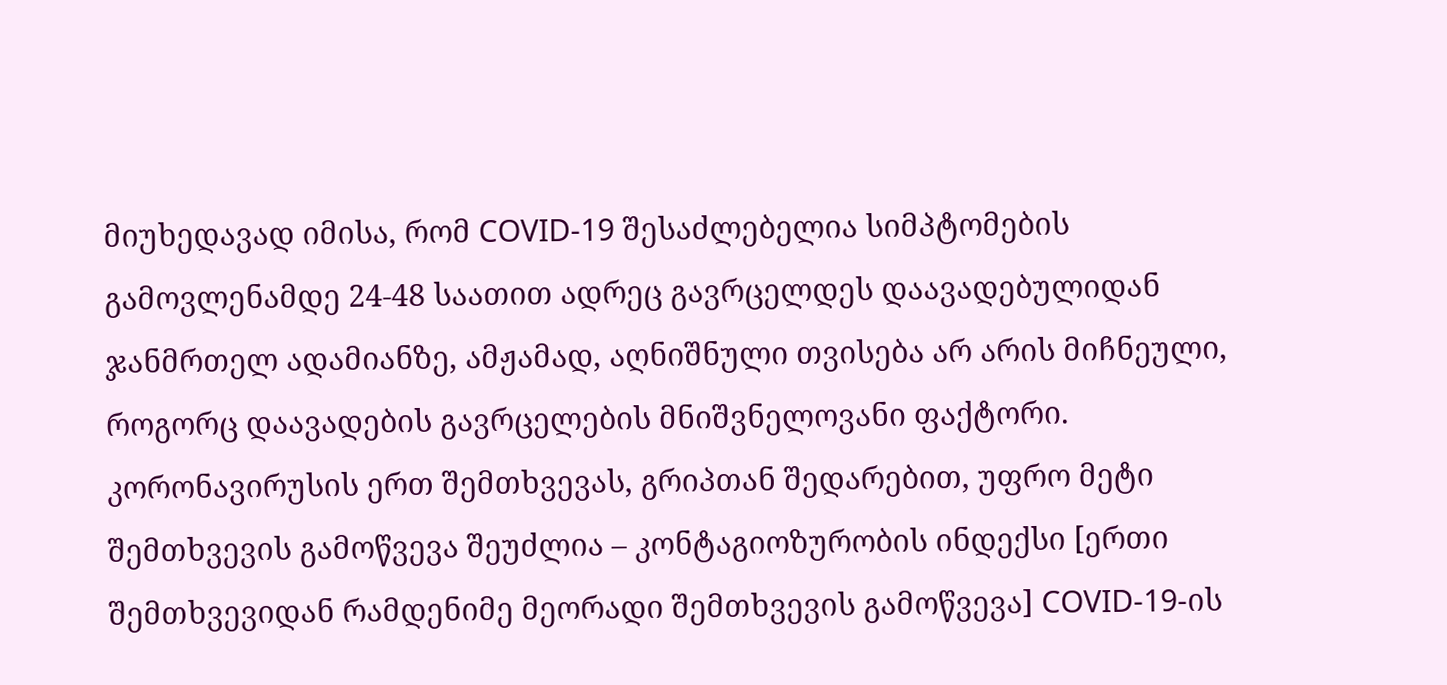მიუხედავად იმისა, რომ COVID-19 შესაძლებელია სიმპტომების გამოვლენამდე 24-48 საათით ადრეც გავრცელდეს დაავადებულიდან ჯანმრთელ ადამიანზე, ამჟამად, აღნიშნული თვისება არ არის მიჩნეული, როგორც დაავადების გავრცელების მნიშვნელოვანი ფაქტორი.
კორონავირუსის ერთ შემთხვევას, გრიპთან შედარებით, უფრო მეტი შემთხვევის გამოწვევა შეუძლია – კონტაგიოზურობის ინდექსი [ერთი შემთხვევიდან რამდენიმე მეორადი შემთხვევის გამოწვევა] COVID-19-ის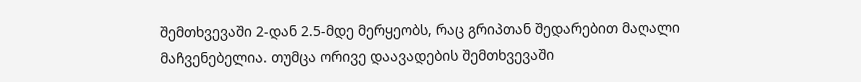შემთხვევაში 2-დან 2.5-მდე მერყეობს, რაც გრიპთან შედარებით მაღალი მაჩვენებელია. თუმცა ორივე დაავადების შემთხვევაში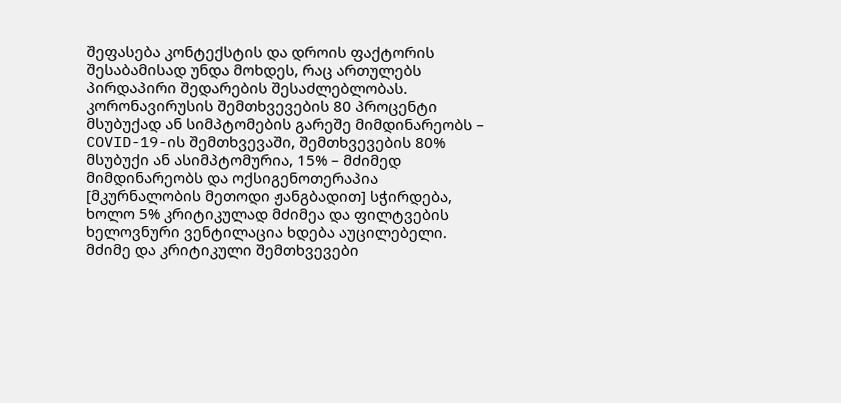შეფასება კონტექსტის და დროის ფაქტორის შესაბამისად უნდა მოხდეს, რაც ართულებს პირდაპირი შედარების შესაძლებლობას.
კორონავირუსის შემთხვევების 80 პროცენტი მსუბუქად ან სიმპტომების გარეშე მიმდინარეობს – COVID-19-ის შემთხვევაში, შემთხვევების 80% მსუბუქი ან ასიმპტომურია, 15% – მძიმედ მიმდინარეობს და ოქსიგენოთერაპია [მკურნალობის მეთოდი ჟანგბადით] სჭირდება, ხოლო 5% კრიტიკულად მძიმეა და ფილტვების ხელოვნური ვენტილაცია ხდება აუცილებელი. მძიმე და კრიტიკული შემთხვევები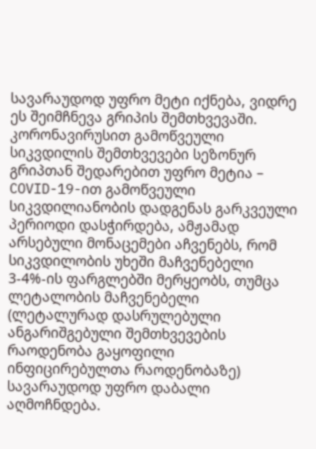სავარაუდოდ უფრო მეტი იქნება, ვიდრე ეს შეიმჩნევა გრიპის შემთხვევაში.
კორონავირუსით გამოწვეული სიკვდილის შემთხვევები სეზონურ გრიპთან შედარებით უფრო მეტია – COVID-19-ით გამოწვეული სიკვდილიანობის დადგენას გარკვეული პერიოდი დასჭირდება, ამჟამად არსებული მონაცემები აჩვენებს, რომ სიკვდილობის უხეში მაჩვენებელი 3-4%-ის ფარგლებში მერყეობს, თუმცა ლეტალობის მაჩვენებელი (ლეტალურად დასრულებული ანგარიშგებული შემთხვევების რაოდენობა გაყოფილი ინფიცირებულთა რაოდენობაზე) სავარაუდოდ უფრო დაბალი აღმოჩნდება.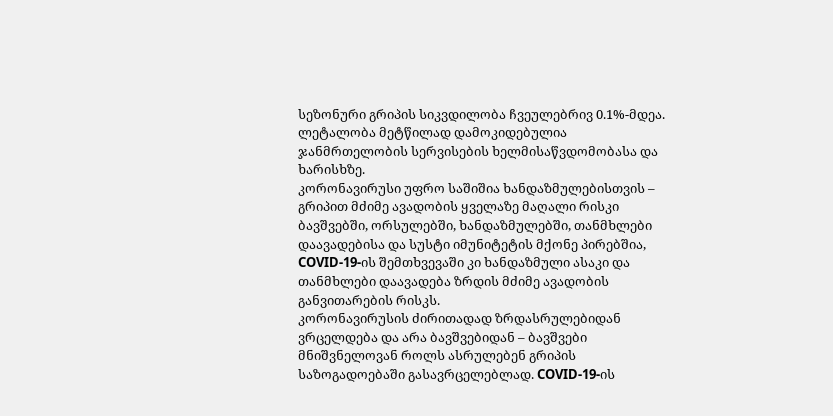სეზონური გრიპის სიკვდილობა ჩვეულებრივ 0.1%-მდეა. ლეტალობა მეტწილად დამოკიდებულია ჯანმრთელობის სერვისების ხელმისაწვდომობასა და ხარისხზე.
კორონავირუსი უფრო საშიშია ხანდაზმულებისთვის – გრიპით მძიმე ავადობის ყველაზე მაღალი რისკი ბავშვებში, ორსულებში, ხანდაზმულებში, თანმხლები დაავადებისა და სუსტი იმუნიტეტის მქონე პირებშია, COVID-19-ის შემთხვევაში კი ხანდაზმული ასაკი და თანმხლები დაავადება ზრდის მძიმე ავადობის განვითარების რისკს.
კორონავირუსის ძირითადად ზრდასრულებიდან ვრცელდება და არა ბავშვებიდან – ბავშვები მნიშვნელოვან როლს ასრულებენ გრიპის საზოგადოებაში გასავრცელებლად. COVID-19-ის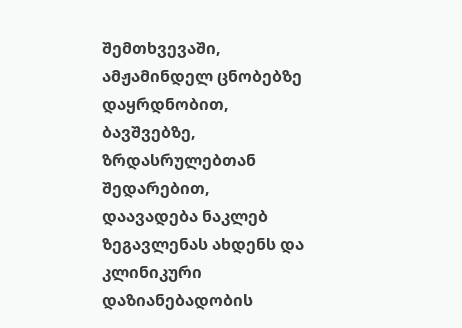შემთხვევაში, ამჟამინდელ ცნობებზე დაყრდნობით, ბავშვებზე, ზრდასრულებთან შედარებით, დაავადება ნაკლებ ზეგავლენას ახდენს და კლინიკური დაზიანებადობის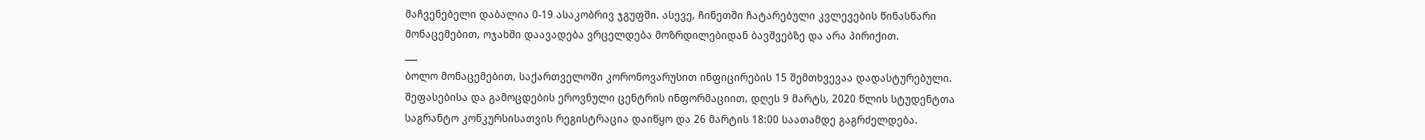მაჩვენებელი დაბალია 0-19 ასაკობრივ ჯგუფში. ასევე, ჩინეთში ჩატარებული კვლევების წინასწარი მონაცემებით, ოჯახში დაავადება ვრცელდება მოზრდილებიდან ბავშვებზე და არა პირიქით.
___
ბოლო მონაცემებით, საქართველოში კორონოვარუსით ინფიცირების 15 შემთხვევაა დადასტურებული.
შეფასებისა და გამოცდების ეროვნული ცენტრის ინფორმაციით, დღეს 9 მარტს, 2020 წლის სტუდენტთა საგრანტო კონკურსისათვის რეგისტრაცია დაიწყო და 26 მარტის 18:00 საათამდე გაგრძელდება.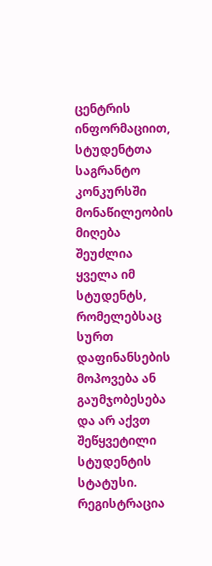ცენტრის ინფორმაციით, სტუდენტთა საგრანტო კონკურსში მონაწილეობის მიღება შეუძლია ყველა იმ სტუდენტს, რომელებსაც სურთ დაფინანსების მოპოვება ან გაუმჯობესება და არ აქვთ შეწყვეტილი სტუდენტის სტატუსი.
რეგისტრაცია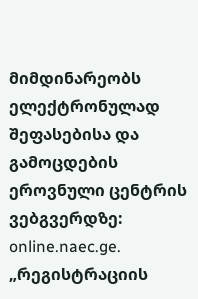მიმდინარეობს ელექტრონულად შეფასებისა და გამოცდების ეროვნული ცენტრის ვებგვერდზე: online.naec.ge.
„რეგისტრაციის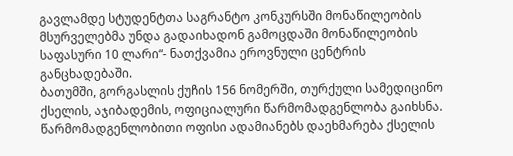გავლამდე სტუდენტთა საგრანტო კონკურსში მონაწილეობის მსურველებმა უნდა გადაიხადონ გამოცდაში მონაწილეობის საფასური 10 ლარი“- ნათქვამია ეროვნული ცენტრის განცხადებაში.
ბათუმში, გორგასლის ქუჩის 156 ნომერში, თურქული სამედიცინო ქსელის, აჯიბადემის, ოფიციალური წარმომადგენლობა გაიხსნა. წარმომადგენლობითი ოფისი ადამიანებს დაეხმარება ქსელის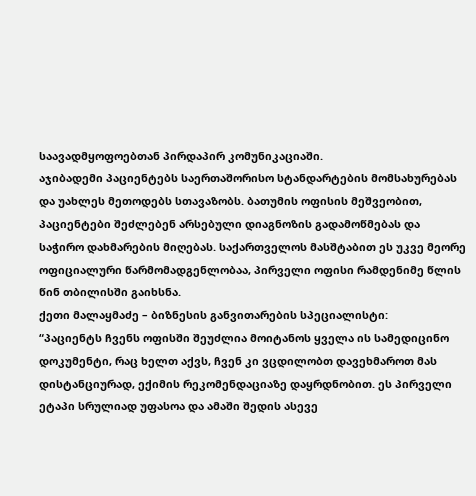საავადმყოფოებთან პირდაპირ კომუნიკაციაში.
აჯიბადემი პაციენტებს საერთაშორისო სტანდარტების მომსახურებას და უახლეს მეთოდებს სთავაზობს. ბათუმის ოფისის მეშვეობით, პაციენტები შეძლებენ არსებული დიაგნოზის გადამოწმებას და საჭირო დახმარების მიღებას. საქართველოს მასშტაბით ეს უკვე მეორე ოფიციალური წარმომადგენლობაა, პირველი ოფისი რამდენიმე წლის წინ თბილისში გაიხსნა.
ქეთი მალაყმაძე – ბიზნესის განვითარების სპეციალისტი:
“პაციენტს ჩვენს ოფისში შეუძლია მოიტანოს ყველა ის სამედიცინო დოკუმენტი, რაც ხელთ აქვს, ჩვენ კი ვცდილობთ დავეხმაროთ მას დისტანციურად, ექიმის რეკომენდაციაზე დაყრდნობით. ეს პირველი ეტაპი სრულიად უფასოა და ამაში შედის ასევე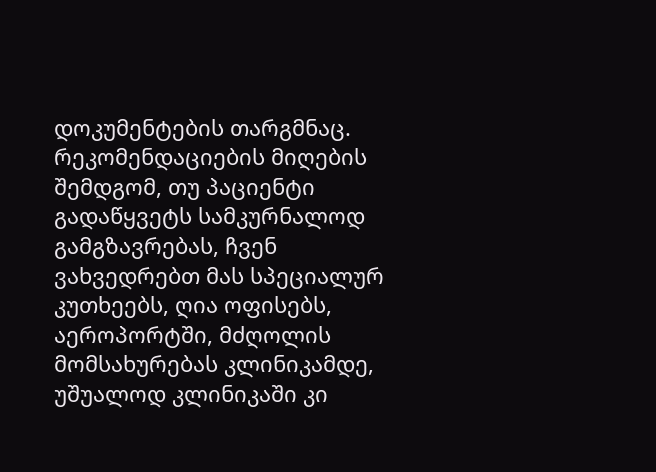დოკუმენტების თარგმნაც.
რეკომენდაციების მიღების შემდგომ, თუ პაციენტი გადაწყვეტს სამკურნალოდ გამგზავრებას, ჩვენ ვახვედრებთ მას სპეციალურ კუთხეებს, ღია ოფისებს, აეროპორტში, მძღოლის მომსახურებას კლინიკამდე, უშუალოდ კლინიკაში კი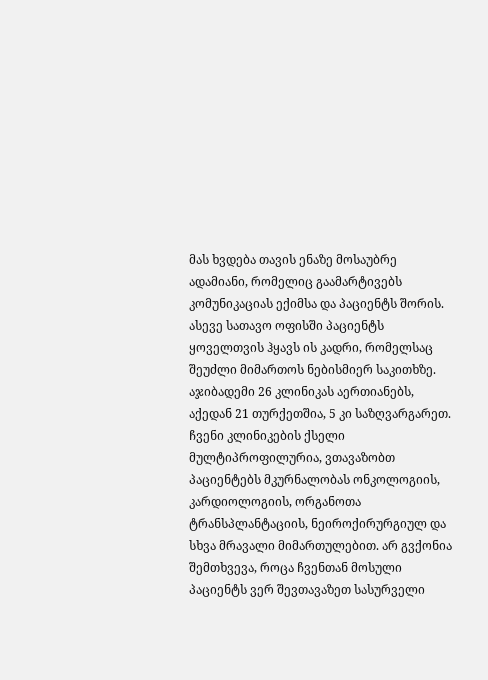მას ხვდება თავის ენაზე მოსაუბრე ადამიანი, რომელიც გაამარტივებს კომუნიკაციას ექიმსა და პაციენტს შორის. ასევე სათავო ოფისში პაციენტს ყოველთვის ჰყავს ის კადრი, რომელსაც შეუძლი მიმართოს ნებისმიერ საკითხზე.
აჯიბადემი 26 კლინიკას აერთიანებს, აქედან 21 თურქეთშია, 5 კი საზღვარგარეთ. ჩვენი კლინიკების ქსელი მულტიპროფილურია, ვთავაზობთ პაციენტებს მკურნალობას ონკოლოგიის, კარდიოლოგიის, ორგანოთა ტრანსპლანტაციის, ნეიროქირურგიულ და სხვა მრავალი მიმართულებით. არ გვქონია შემთხვევა, როცა ჩვენთან მოსული პაციენტს ვერ შევთავაზეთ სასურველი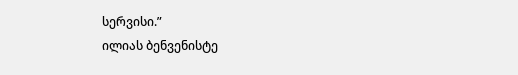სერვისი.”
ილიას ბენვენისტე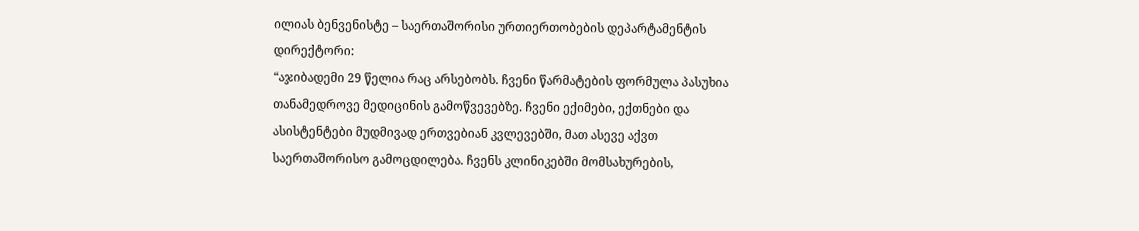ილიას ბენვენისტე – საერთაშორისი ურთიერთობების დეპარტამენტის დირექტორი:
“აჯიბადემი 29 წელია რაც არსებობს. ჩვენი წარმატების ფორმულა პასუხია თანამედროვე მედიცინის გამოწვევებზე. ჩვენი ექიმები, ექთნები და ასისტენტები მუდმივად ერთვებიან კვლევებში, მათ ასევე აქვთ საერთაშორისო გამოცდილება. ჩვენს კლინიკებში მომსახურების,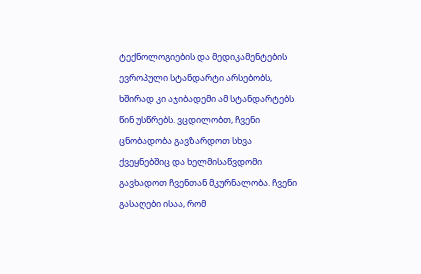ტექნოლოგიების და მედიკამენტების ევროპული სტანდარტი არსებობს, ხშირად კი აჯიბადემი ამ სტანდარტებს წინ უსწრებს. ვცდილობთ, ჩვენი ცნობადობა გავზარდოთ სხვა ქვეყნებშიც და ხელმისაწვდომი გავხადოთ ჩვენთან მკურნალობა. ჩვენი გასაღები ისაა, რომ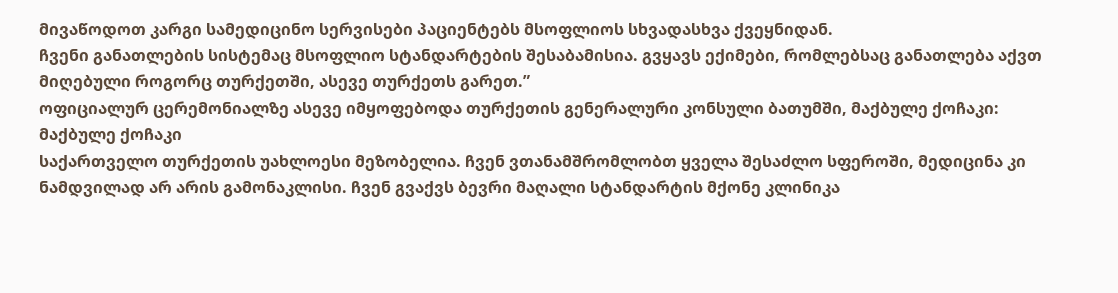მივაწოდოთ კარგი სამედიცინო სერვისები პაციენტებს მსოფლიოს სხვადასხვა ქვეყნიდან.
ჩვენი განათლების სისტემაც მსოფლიო სტანდარტების შესაბამისია. გვყავს ექიმები, რომლებსაც განათლება აქვთ მიღებული როგორც თურქეთში, ასევე თურქეთს გარეთ.”
ოფიციალურ ცერემონიალზე ასევე იმყოფებოდა თურქეთის გენერალური კონსული ბათუმში, მაქბულე ქოჩაკი:
მაქბულე ქოჩაკი
საქართველო თურქეთის უახლოესი მეზობელია. ჩვენ ვთანამშრომლობთ ყველა შესაძლო სფეროში, მედიცინა კი ნამდვილად არ არის გამონაკლისი. ჩვენ გვაქვს ბევრი მაღალი სტანდარტის მქონე კლინიკა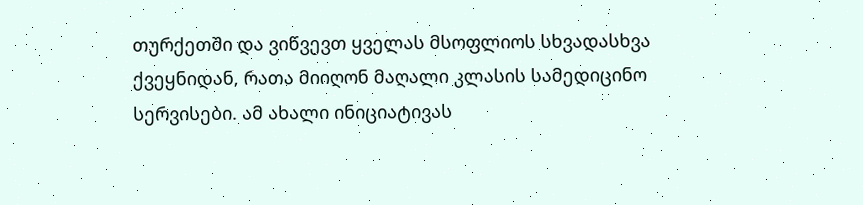თურქეთში და ვიწვევთ ყველას მსოფლიოს სხვადასხვა ქვეყნიდან, რათა მიიღონ მაღალი კლასის სამედიცინო სერვისები. ამ ახალი ინიციატივას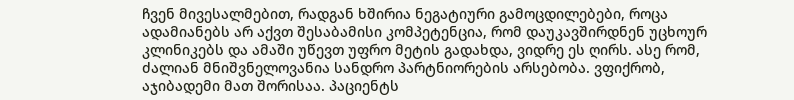ჩვენ მივესალმებით, რადგან ხშირია ნეგატიური გამოცდილებები, როცა ადამიანებს არ აქვთ შესაბამისი კომპეტენცია, რომ დაუკავშირდნენ უცხოურ კლინიკებს და ამაში უწევთ უფრო მეტის გადახდა, ვიდრე ეს ღირს. ასე რომ, ძალიან მნიშვნელოვანია სანდრო პარტნიორების არსებობა. ვფიქრობ, აჯიბადემი მათ შორისაა. პაციენტს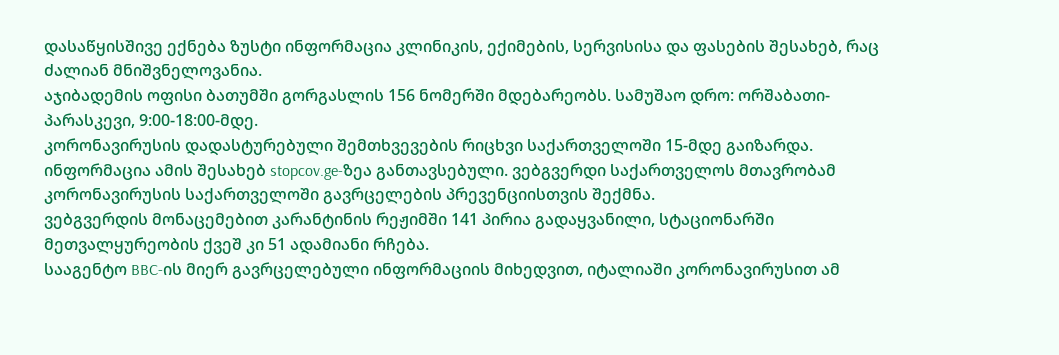დასაწყისშივე ექნება ზუსტი ინფორმაცია კლინიკის, ექიმების, სერვისისა და ფასების შესახებ, რაც ძალიან მნიშვნელოვანია.
აჯიბადემის ოფისი ბათუმში გორგასლის 156 ნომერში მდებარეობს. სამუშაო დრო: ორშაბათი-პარასკევი, 9:00-18:00-მდე.
კორონავირუსის დადასტურებული შემთხვევების რიცხვი საქართველოში 15-მდე გაიზარდა. ინფორმაცია ამის შესახებ stopcov.ge-ზეა განთავსებული. ვებგვერდი საქართველოს მთავრობამ კორონავირუსის საქართველოში გავრცელების პრევენციისთვის შექმნა.
ვებგვერდის მონაცემებით კარანტინის რეჟიმში 141 პირია გადაყვანილი, სტაციონარში მეთვალყურეობის ქვეშ კი 51 ადამიანი რჩება.
სააგენტო BBC-ის მიერ გავრცელებული ინფორმაციის მიხედვით, იტალიაში კორონავირუსით ამ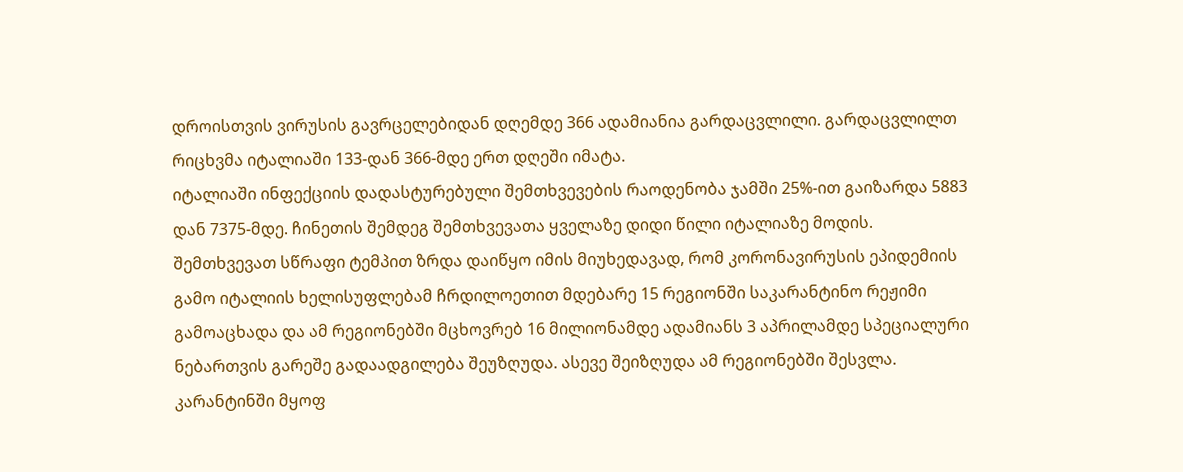დროისთვის ვირუსის გავრცელებიდან დღემდე 366 ადამიანია გარდაცვლილი. გარდაცვლილთ რიცხვმა იტალიაში 133-დან 366-მდე ერთ დღეში იმატა.
იტალიაში ინფექციის დადასტურებული შემთხვევების რაოდენობა ჯამში 25%-ით გაიზარდა 5883 დან 7375-მდე. ჩინეთის შემდეგ შემთხვევათა ყველაზე დიდი წილი იტალიაზე მოდის.
შემთხვევათ სწრაფი ტემპით ზრდა დაიწყო იმის მიუხედავად, რომ კორონავირუსის ეპიდემიის გამო იტალიის ხელისუფლებამ ჩრდილოეთით მდებარე 15 რეგიონში საკარანტინო რეჟიმი გამოაცხადა და ამ რეგიონებში მცხოვრებ 16 მილიონამდე ადამიანს 3 აპრილამდე სპეციალური ნებართვის გარეშე გადაადგილება შეუზღუდა. ასევე შეიზღუდა ამ რეგიონებში შესვლა. კარანტინში მყოფ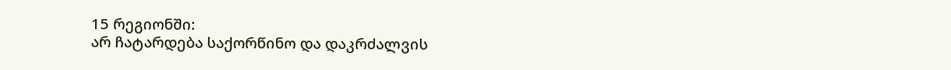15 რეგიონში:
არ ჩატარდება საქორწინო და დაკრძალვის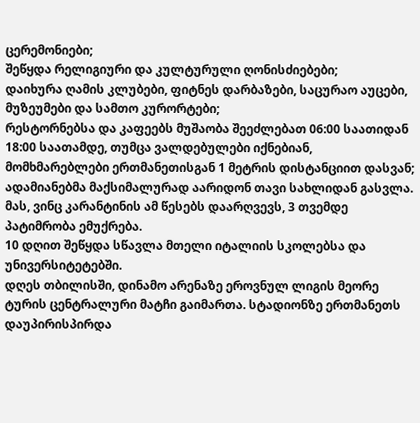ცერემონიები;
შეწყდა რელიგიური და კულტურული ღონისძიებები;
დაიხურა ღამის კლუბები, ფიტნეს დარბაზები, საცურაო აუცები, მუზეუმები და სამთო კურორტები;
რესტორნებსა და კაფეებს მუშაობა შეეძლებათ 06:00 საათიდან 18:00 საათამდე, თუმცა ვალდებულები იქნებიან, მომხმარებლები ერთმანეთისგან 1 მეტრის დისტანციით დასვან;
ადამიანებმა მაქსიმალურად აარიდონ თავი სახლიდან გასვლა.
მას, ვინც კარანტინის ამ წესებს დაარღვევს, 3 თვემდე პატიმრობა ემუქრება.
10 დღით შეწყდა სწავლა მთელი იტალიის სკოლებსა და უნივერსიტეტებში.
დღეს თბილისში, დინამო არენაზე ეროვნულ ლიგის მეორე ტურის ცენტრალური მატჩი გაიმართა. სტადიონზე ერთმანეთს დაუპირისპირდა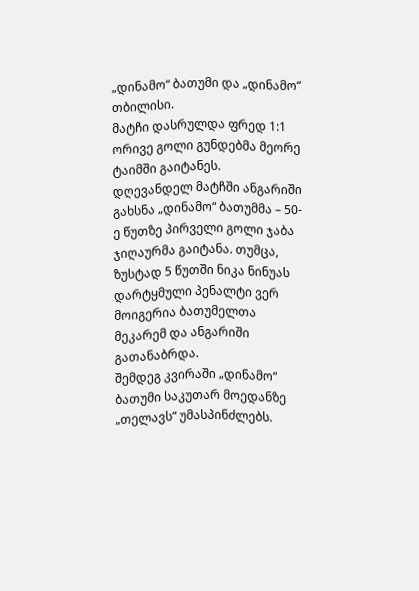„დინამო“ ბათუმი და „დინამო“ თბილისი.
მატჩი დასრულდა ფრედ 1:1
ორივე გოლი გუნდებმა მეორე ტაიმში გაიტანეს.
დღევანდელ მატჩში ანგარიში გახსნა „დინამო“ ბათუმმა – 50-ე წუთზე პირველი გოლი ჯაბა ჯიღაურმა გაიტანა. თუმცა, ზუსტად 5 წუთში ნიკა ნინუას დარტყმული პენალტი ვერ მოიგერია ბათუმელთა მეკარემ და ანგარიში გათანაბრდა.
შემდეგ კვირაში „დინამო“ ბათუმი საკუთარ მოედანზე „თელავს“ უმასპინძლებს.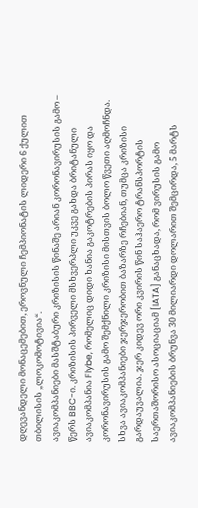დღევანდელი მონაცემებით, ეროვნული ჩემპიონატის ლიდერი 6 ქულით თბილისის „ლოკომოტივია“.
ავიაკომპანიები მასშტაბური კრიზისის წინაშე არიან კორონავირუსის გამო – წერს BBC-ი. კრიზისის პირველი მსხვერპლი უკვე გახდა ბრიტანული ავიაკომპანია Flybe, რომელიც დიდი ხანია გაკოტრების პირას იყო და კორონავირუსის გამო შემქნილი კრიზისი მისთვის ბოლო წვეთი აღმოჩნდა.
სხვა ავიაკომპანიები ჯერჯერობით ბაზარზე რჩებიან, თუმცა კრიზისი გარდაუვალია. ჯერ კიდევ ორი კვირის წინ საჰაერო ტრანსპორტის საერთაშორისო ასოციაციამ [IATA] განაცხადა, რომ ვირუსის გამო ავიაკომპანიების ბრუნვა 30 მილიარდი დოლარით შემცირდა, 5 მარტს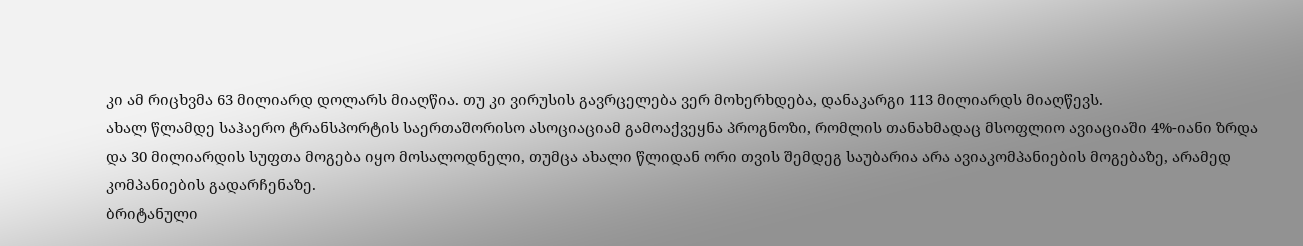კი ამ რიცხვმა 63 მილიარდ დოლარს მიაღწია. თუ კი ვირუსის გავრცელება ვერ მოხერხდება, დანაკარგი 113 მილიარდს მიაღწევს.
ახალ წლამდე საჰაერო ტრანსპორტის საერთაშორისო ასოციაციამ გამოაქვეყნა პროგნოზი, რომლის თანახმადაც მსოფლიო ავიაციაში 4%-იანი ზრდა და 30 მილიარდის სუფთა მოგება იყო მოსალოდნელი, თუმცა ახალი წლიდან ორი თვის შემდეგ საუბარია არა ავიაკომპანიების მოგებაზე, არამედ კომპანიების გადარჩენაზე.
ბრიტანული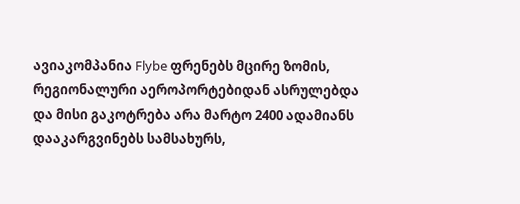ავიაკომპანია Flybe ფრენებს მცირე ზომის, რეგიონალური აეროპორტებიდან ასრულებდა და მისი გაკოტრება არა მარტო 2400 ადამიანს დააკარგვინებს სამსახურს,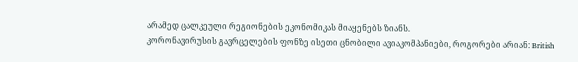არამედ ცალკეული რეგიონების ეკონომიკას მიაყენებს ზიანს.
კორონავირუსის გავრცელების ფონზე ისეთი ცნობილი ავიაკომპანიები, როგორები არიან: British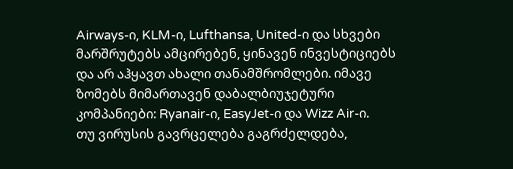Airways-ი, KLM-ი, Lufthansa, United-ი და სხვები მარშრუტებს ამცირებენ, ყინავენ ინვესტიციებს და არ აჰყავთ ახალი თანამშრომლები. იმავე ზომებს მიმართავენ დაბალბიუჯეტური კომპანიები: Ryanair-ი, EasyJet-ი და Wizz Air-ი.
თუ ვირუსის გავრცელება გაგრძელდება,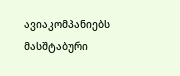ავიაკომპანიებს მასშტაბური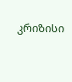კრიზისი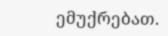ემუქრებათ.